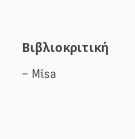Βιβλιοκριτική – Misa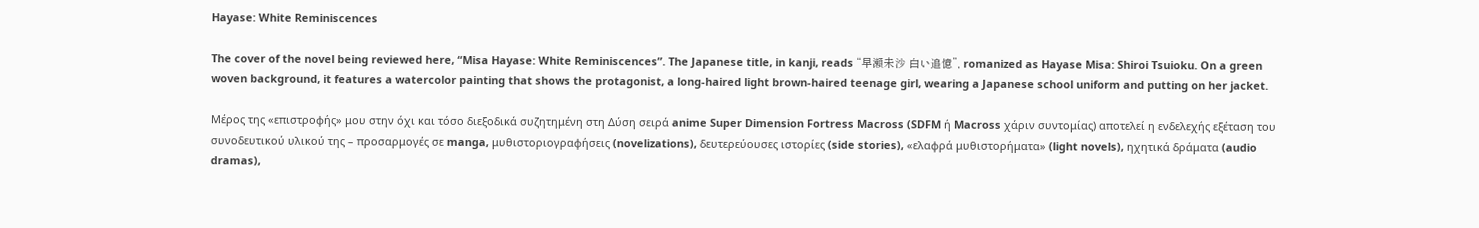Hayase: White Reminiscences

The cover of the novel being reviewed here, “Misa Hayase: White Reminiscences”. The Japanese title, in kanji, reads “早瀬未沙 白い追憶”, romanized as Hayase Misa: Shiroi Tsuioku. On a green woven background, it features a watercolor painting that shows the protagonist, a long-haired light brown-haired teenage girl, wearing a Japanese school uniform and putting on her jacket.

Μέρος της «επιστροφής» μου στην όχι και τόσο διεξοδικά συζητημένη στη Δύση σειρά anime Super Dimension Fortress Macross (SDFM ή Macross χάριν συντομίας) αποτελεί η ενδελεχής εξέταση του συνοδευτικού υλικού της – προσαρμογές σε manga, μυθιστοριογραφήσεις (novelizations), δευτερεύουσες ιστορίες (side stories), «ελαφρά μυθιστορήματα» (light novels), ηχητικά δράματα (audio dramas),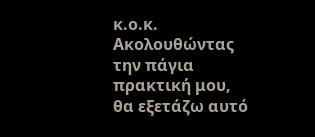κ.ο.κ. Ακολουθώντας την πάγια πρακτική μου, θα εξετάζω αυτό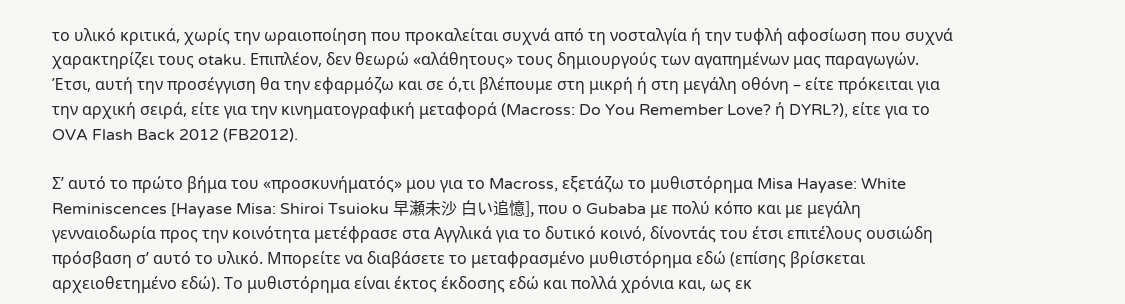το υλικό κριτικά, χωρίς την ωραιοποίηση που προκαλείται συχνά από τη νοσταλγία ή την τυφλή αφοσίωση που συχνά χαρακτηρίζει τους otaku. Επιπλέον, δεν θεωρώ «αλάθητους» τους δημιουργούς των αγαπημένων μας παραγωγών. Έτσι, αυτή την προσέγγιση θα την εφαρμόζω και σε ό,τι βλέπουμε στη μικρή ή στη μεγάλη οθόνη – είτε πρόκειται για την αρχική σειρά, είτε για την κινηματογραφική μεταφορά (Macross: Do You Remember Love? ή DYRL?), είτε για το OVA Flash Back 2012 (FB2012).

Σ’ αυτό το πρώτο βήμα του «προσκυνήματός» μου για το Macross, εξετάζω το μυθιστόρημα Misa Hayase: White Reminiscences [Hayase Misa: Shiroi Tsuioku 早瀬未沙 白い追憶], που ο Gubaba με πολύ κόπο και με μεγάλη γενναιοδωρία προς την κοινότητα μετέφρασε στα Αγγλικά για το δυτικό κοινό, δίνοντάς του έτσι επιτέλους ουσιώδη πρόσβαση σ’ αυτό το υλικό. Μπορείτε να διαβάσετε το μεταφρασμένο μυθιστόρημα εδώ (επίσης βρίσκεται αρχειοθετημένο εδώ). Το μυθιστόρημα είναι έκτος έκδοσης εδώ και πολλά χρόνια και, ως εκ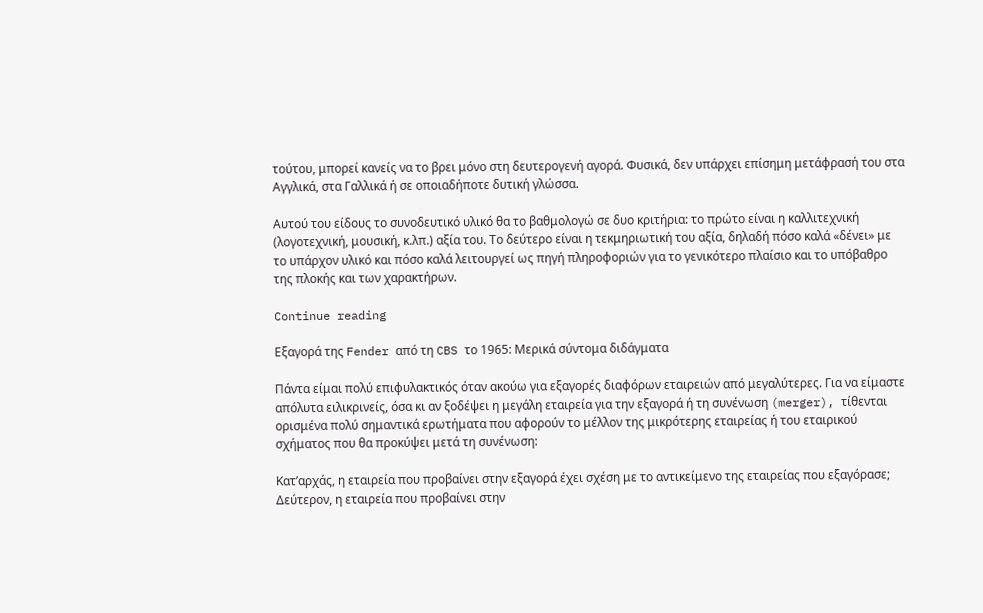τούτου, μπορεί κανείς να το βρει μόνο στη δευτερογενή αγορά. Φυσικά, δεν υπάρχει επίσημη μετάφρασή του στα Αγγλικά, στα Γαλλικά ή σε οποιαδήποτε δυτική γλώσσα.

Αυτού του είδους το συνοδευτικό υλικό θα το βαθμολογώ σε δυο κριτήρια: το πρώτο είναι η καλλιτεχνική (λογοτεχνική, μουσική, κ.λπ.) αξία του. Το δεύτερο είναι η τεκμηριωτική του αξία, δηλαδή πόσο καλά «δένει» με το υπάρχον υλικό και πόσο καλά λειτουργεί ως πηγή πληροφοριών για το γενικότερο πλαίσιο και το υπόβαθρο της πλοκής και των χαρακτήρων.

Continue reading

Εξαγορά της Fender από τη CBS το 1965: Μερικά σύντομα διδάγματα

Πάντα είμαι πολύ επιφυλακτικός όταν ακούω για εξαγορές διαφόρων εταιρειών από μεγαλύτερες. Για να είμαστε απόλυτα ειλικρινείς, όσα κι αν ξοδέψει η μεγάλη εταιρεία για την εξαγορά ή τη συνένωση (merger), τίθενται ορισμένα πολύ σημαντικά ερωτήματα που αφορούν το μέλλον της μικρότερης εταιρείας ή του εταιρικού σχήματος που θα προκύψει μετά τη συνένωση:

Κατ’αρχάς, η εταιρεία που προβαίνει στην εξαγορά έχει σχέση με το αντικείμενο της εταιρείας που εξαγόρασε; Δεύτερον, η εταιρεία που προβαίνει στην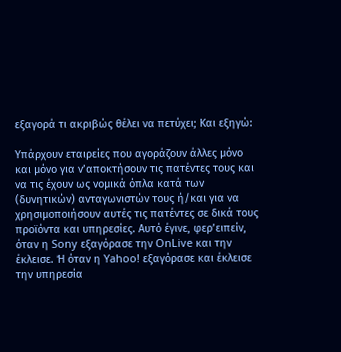εξαγορά τι ακριβώς θέλει να πετύχει; Και εξηγώ:

Υπάρχουν εταιρείες που αγοράζουν άλλες μόνο και μόνο για ν’αποκτήσουν τις πατέντες τους και να τις έχουν ως νομικά όπλα κατά των (δυνητικών) ανταγωνιστών τους ή/και για να χρησιμοποιήσουν αυτές τις πατέντες σε δικά τους προϊόντα και υπηρεσίες. Αυτό έγινε, φερ’ειπείν, όταν η Sony εξαγόρασε την OnLive και την έκλεισε. Ή όταν η Yahoo! εξαγόρασε και έκλεισε την υπηρεσία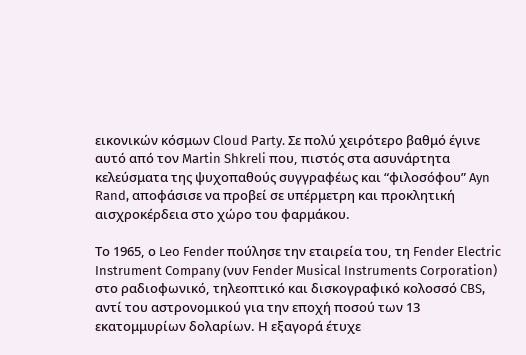εικονικών κόσμων Cloud Party. Σε πολύ χειρότερο βαθμό έγινε αυτό από τον Martin Shkreli που, πιστός στα ασυνάρτητα κελεύσματα της ψυχοπαθούς συγγραφέως και “φιλοσόφου” Ayn Rand, αποφάσισε να προβεί σε υπέρμετρη και προκλητική αισχροκέρδεια στο χώρο του φαρμάκου.

Το 1965, ο Leo Fender πούλησε την εταιρεία του, τη Fender Electric Instrument Company (νυν Fender Musical Instruments Corporation) στο ραδιοφωνικό, τηλεοπτικό και δισκογραφικό κολοσσό CBS, αντί του αστρονομικού για την εποχή ποσού των 13 εκατομμυρίων δολαρίων. Η εξαγορά έτυχε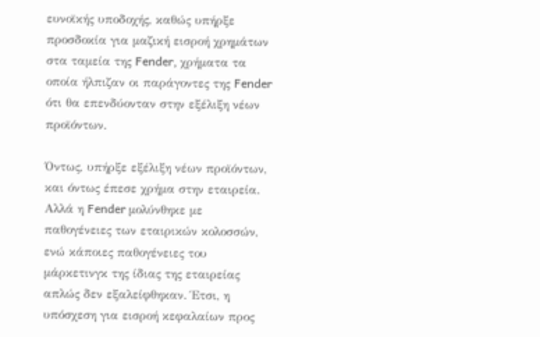ευνοϊκής υποδοχής, καθώς υπήρξε προσδοκία για μαζική εισροή χρημάτων στα ταμεία της Fender, χρήματα τα οποία ήλπιζαν οι παράγοντες της Fender ότι θα επενδύονταν στην εξέλιξη νέων προϊόντων.

Όντως, υπήρξε εξέλιξη νέων προϊόντων, και όντως έπεσε χρήμα στην εταιρεία. Αλλά η Fender μολύνθηκε με παθογένειες των εταιρικών κολοσσών, ενώ κάποιες παθογένειες του μάρκετινγκ της ίδιας της εταιρείας απλώς δεν εξαλείφθηκαν. Έτσι, η υπόσχεση για εισροή κεφαλαίων προς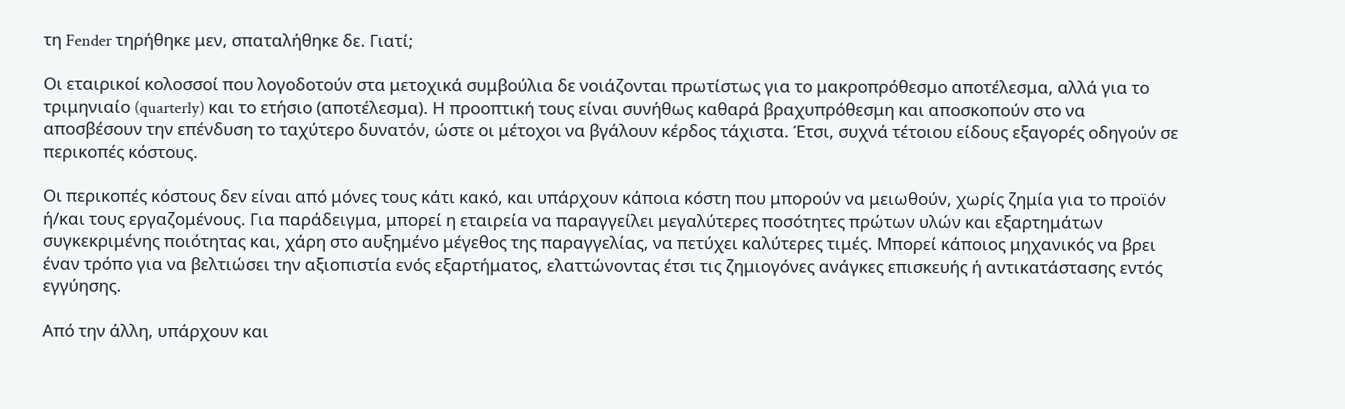τη Fender τηρήθηκε μεν, σπαταλήθηκε δε. Γιατί;

Οι εταιρικοί κολοσσοί που λογοδοτούν στα μετοχικά συμβούλια δε νοιάζονται πρωτίστως για το μακροπρόθεσμο αποτέλεσμα, αλλά για το τριμηνιαίο (quarterly) και το ετήσιο (αποτέλεσμα). Η προοπτική τους είναι συνήθως καθαρά βραχυπρόθεσμη και αποσκοπούν στο να αποσβέσουν την επένδυση το ταχύτερο δυνατόν, ώστε οι μέτοχοι να βγάλουν κέρδος τάχιστα. Έτσι, συχνά τέτοιου είδους εξαγορές οδηγούν σε περικοπές κόστους.

Οι περικοπές κόστους δεν είναι από μόνες τους κάτι κακό, και υπάρχουν κάποια κόστη που μπορούν να μειωθούν, χωρίς ζημία για το προϊόν ή/και τους εργαζομένους. Για παράδειγμα, μπορεί η εταιρεία να παραγγείλει μεγαλύτερες ποσότητες πρώτων υλών και εξαρτημάτων συγκεκριμένης ποιότητας και, χάρη στο αυξημένο μέγεθος της παραγγελίας, να πετύχει καλύτερες τιμές. Μπορεί κάποιος μηχανικός να βρει έναν τρόπο για να βελτιώσει την αξιοπιστία ενός εξαρτήματος, ελαττώνοντας έτσι τις ζημιογόνες ανάγκες επισκευής ή αντικατάστασης εντός εγγύησης.

Από την άλλη, υπάρχουν και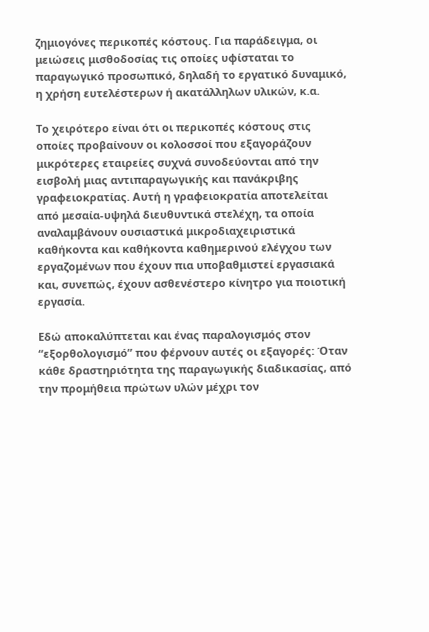ζημιογόνες περικοπές κόστους. Για παράδειγμα, οι μειώσεις μισθοδοσίας τις οποίες υφίσταται το παραγωγικό προσωπικό, δηλαδή το εργατικό δυναμικό, η χρήση ευτελέστερων ή ακατάλληλων υλικών, κ.α.

Το χειρότερο είναι ότι οι περικοπές κόστους στις οποίες προβαίνουν οι κολοσσοί που εξαγοράζουν μικρότερες εταιρείες συχνά συνοδεύονται από την εισβολή μιας αντιπαραγωγικής και πανάκριβης γραφειοκρατίας. Αυτή η γραφειοκρατία αποτελείται από μεσαία-υψηλά διευθυντικά στελέχη, τα οποία αναλαμβάνουν ουσιαστικά μικροδιαχειριστικά καθήκοντα και καθήκοντα καθημερινού ελέγχου των εργαζομένων που έχουν πια υποβαθμιστεί εργασιακά και, συνεπώς, έχουν ασθενέστερο κίνητρο για ποιοτική εργασία.

Εδώ αποκαλύπτεται και ένας παραλογισμός στον “εξορθολογισμό” που φέρνουν αυτές οι εξαγορές: Όταν κάθε δραστηριότητα της παραγωγικής διαδικασίας, από την προμήθεια πρώτων υλών μέχρι τον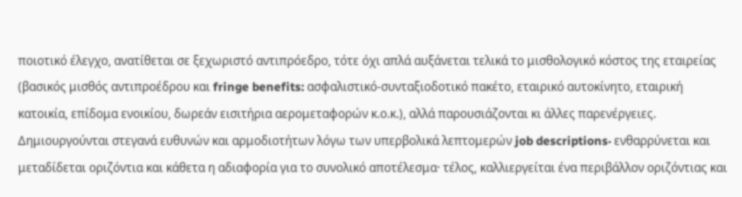ποιοτικό έλεγχο, ανατίθεται σε ξεχωριστό αντιπρόεδρο, τότε όχι απλά αυξάνεται τελικά το μισθολογικό κόστος της εταιρείας (βασικός μισθός αντιπροέδρου και fringe benefits: ασφαλιστικό-συνταξιοδοτικό πακέτο, εταιρικό αυτοκίνητο, εταιρική κατοικία, επίδομα ενοικίου, δωρεάν εισιτήρια αερομεταφορών κ.ο.κ.), αλλά παρουσιάζονται κι άλλες παρενέργειες. Δημιουργούνται στεγανά ευθυνών και αρμοδιοτήτων λόγω των υπερβολικά λεπτομερών job descriptions· ενθαρρύνεται και μεταδίδεται οριζόντια και κάθετα η αδιαφορία για το συνολικό αποτέλεσμα· τέλος, καλλιεργείται ένα περιβάλλον οριζόντιας και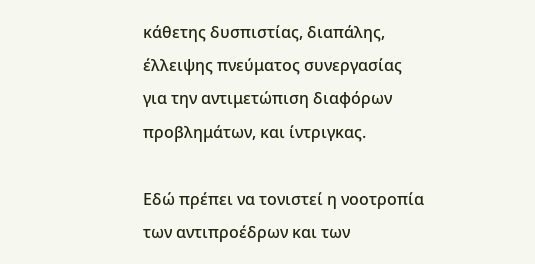κάθετης δυσπιστίας, διαπάλης, έλλειψης πνεύματος συνεργασίας για την αντιμετώπιση διαφόρων προβλημάτων, και ίντριγκας.

Εδώ πρέπει να τονιστεί η νοοτροπία των αντιπροέδρων και των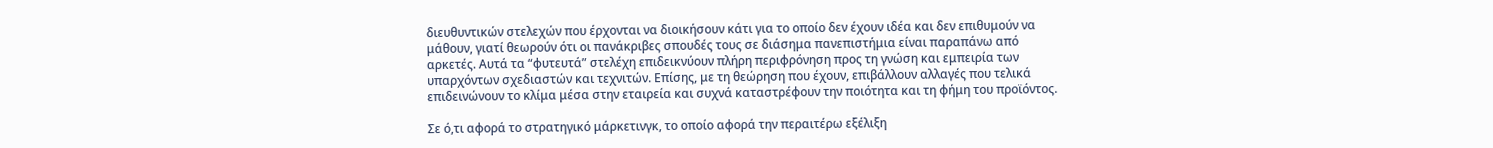διευθυντικών στελεχών που έρχονται να διοικήσουν κάτι για το οποίο δεν έχουν ιδέα και δεν επιθυμούν να μάθουν, γιατί θεωρούν ότι οι πανάκριβες σπουδές τους σε διάσημα πανεπιστήμια είναι παραπάνω από αρκετές. Αυτά τα “φυτευτά” στελέχη επιδεικνύουν πλήρη περιφρόνηση προς τη γνώση και εμπειρία των υπαρχόντων σχεδιαστών και τεχνιτών. Επίσης, με τη θεώρηση που έχουν, επιβάλλουν αλλαγές που τελικά επιδεινώνουν το κλίμα μέσα στην εταιρεία και συχνά καταστρέφουν την ποιότητα και τη φήμη του προϊόντος.

Σε ό,τι αφορά το στρατηγικό μάρκετινγκ, το οποίο αφορά την περαιτέρω εξέλιξη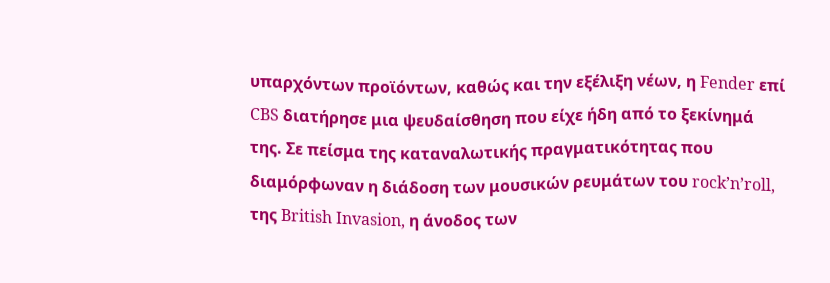υπαρχόντων προϊόντων, καθώς και την εξέλιξη νέων, η Fender επί CBS διατήρησε μια ψευδαίσθηση που είχε ήδη από το ξεκίνημά της. Σε πείσμα της καταναλωτικής πραγματικότητας που διαμόρφωναν η διάδοση των μουσικών ρευμάτων του rock’n’roll, της British Invasion, η άνοδος των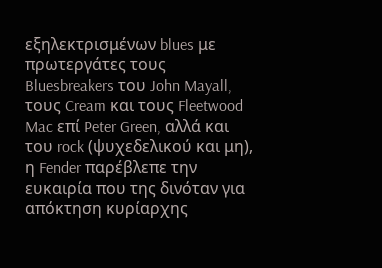εξηλεκτρισμένων blues με πρωτεργάτες τους Bluesbreakers του John Mayall, τους Cream και τους Fleetwood Mac επί Peter Green, αλλά και του rock (ψυχεδελικού και μη), η Fender παρέβλεπε την ευκαιρία που της δινόταν για απόκτηση κυρίαρχης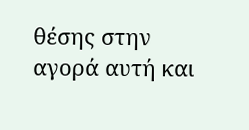θέσης στην αγορά αυτή και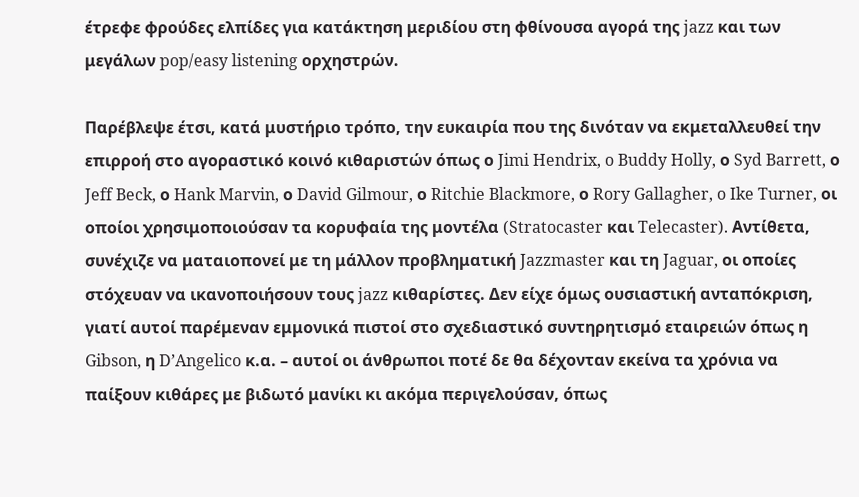έτρεφε φρούδες ελπίδες για κατάκτηση μεριδίου στη φθίνουσα αγορά της jazz και των μεγάλων pop/easy listening ορχηστρών.

Παρέβλεψε έτσι, κατά μυστήριο τρόπο, την ευκαιρία που της δινόταν να εκμεταλλευθεί την επιρροή στο αγοραστικό κοινό κιθαριστών όπως ο Jimi Hendrix, o Buddy Holly, ο Syd Barrett, ο Jeff Beck, ο Hank Marvin, ο David Gilmour, ο Ritchie Blackmore, ο Rory Gallagher, o Ike Turner, οι οποίοι χρησιμοποιούσαν τα κορυφαία της μοντέλα (Stratocaster και Telecaster). Αντίθετα, συνέχιζε να ματαιοπονεί με τη μάλλον προβληματική Jazzmaster και τη Jaguar, οι οποίες στόχευαν να ικανοποιήσουν τους jazz κιθαρίστες. Δεν είχε όμως ουσιαστική ανταπόκριση, γιατί αυτοί παρέμεναν εμμονικά πιστοί στο σχεδιαστικό συντηρητισμό εταιρειών όπως η Gibson, η D’Angelico κ.α. – αυτοί οι άνθρωποι ποτέ δε θα δέχονταν εκείνα τα χρόνια να παίξουν κιθάρες με βιδωτό μανίκι κι ακόμα περιγελούσαν, όπως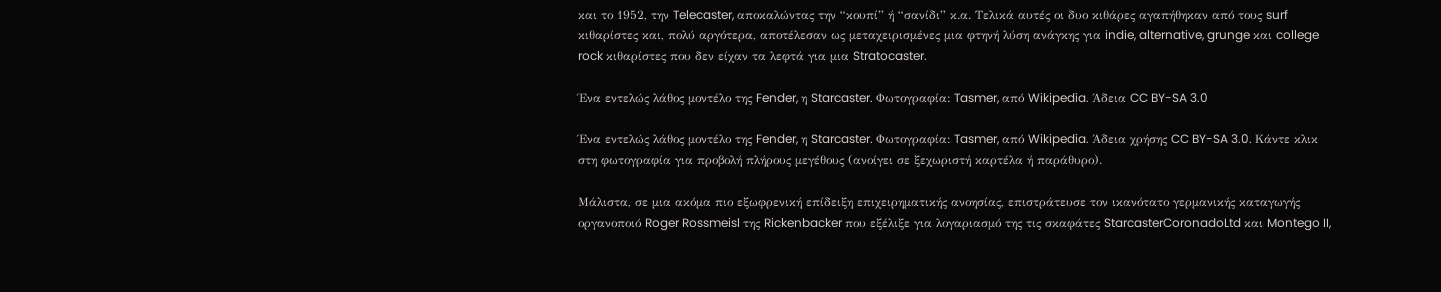και το 1952, την Telecaster, αποκαλώντας την “κουπί” ή “σανίδι” κ.α. Τελικά αυτές οι δυο κιθάρες αγαπήθηκαν από τους surf κιθαρίστες και, πολύ αργότερα, αποτέλεσαν ως μεταχειρισμένες μια φτηνή λύση ανάγκης για indie, alternative, grunge και college rock κιθαρίστες που δεν είχαν τα λεφτά για μια Stratocaster.

Ένα εντελώς λάθος μοντέλο της Fender, η Starcaster. Φωτογραφία: Tasmer, από Wikipedia. Άδεια CC BY-SA 3.0

Ένα εντελώς λάθος μοντέλο της Fender, η Starcaster. Φωτογραφία: Tasmer, από Wikipedia. Άδεια χρήσης CC BY-SA 3.0. Kάντε κλικ στη φωτογραφία για προβολή πλήρους μεγέθους (ανοίγει σε ξεχωριστή καρτέλα ή παράθυρο).

Μάλιστα, σε μια ακόμα πιο εξωφρενική επίδειξη επιχειρηματικής ανοησίας, επιστράτευσε τον ικανότατο γερμανικής καταγωγής οργανοποιό Roger Rossmeisl της Rickenbacker που εξέλιξε για λογαριασμό της τις σκαφάτες StarcasterCoronadoLtd και Montego II,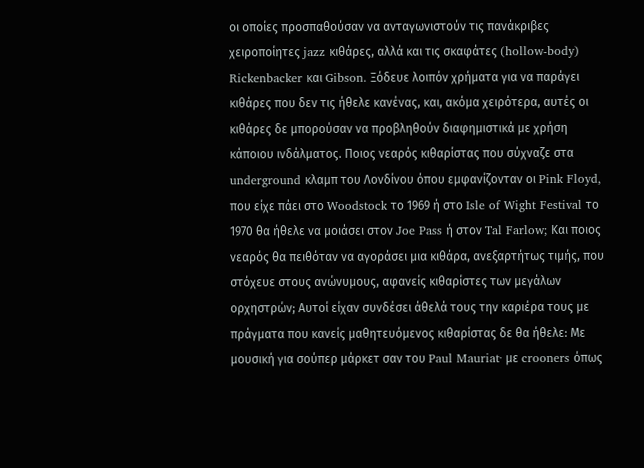οι οποίες προσπαθούσαν να ανταγωνιστούν τις πανάκριβες χειροποίητες jazz κιθάρες, αλλά και τις σκαφάτες (hollow-body) Rickenbacker και Gibson. Ξόδευε λοιπόν χρήματα για να παράγει κιθάρες που δεν τις ήθελε κανένας, και, ακόμα χειρότερα, αυτές οι κιθάρες δε μπορούσαν να προβληθούν διαφημιστικά με χρήση κάποιου ινδάλματος. Ποιος νεαρός κιθαρίστας που σύχναζε στα underground κλαμπ του Λονδίνου όπου εμφανίζονταν οι Pink Floyd, που είχε πάει στο Woodstock το 1969 ή στο Isle of Wight Festival το 1970 θα ήθελε να μοιάσει στον Joe Pass ή στον Tal Farlow; Και ποιος νεαρός θα πειθόταν να αγοράσει μια κιθάρα, ανεξαρτήτως τιμής, που στόχευε στους ανώνυμους, αφανείς κιθαρίστες των μεγάλων ορχηστρών; Αυτοί είχαν συνδέσει άθελά τους την καριέρα τους με πράγματα που κανείς μαθητευόμενος κιθαρίστας δε θα ήθελε: Με μουσική για σούπερ μάρκετ σαν του Paul Mauriat· με crooners όπως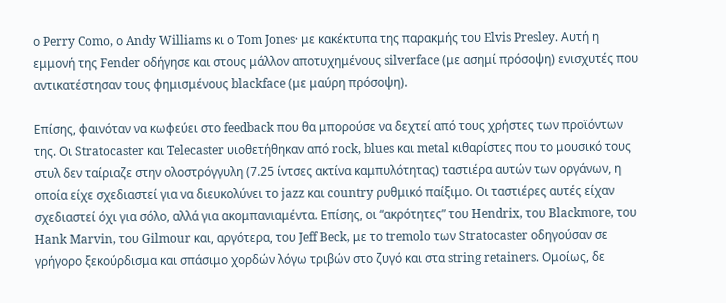ο Perry Como, ο Andy Williams κι ο Tom Jones· με κακέκτυπα της παρακμής του Elvis Presley. Αυτή η εμμονή της Fender οδήγησε και στους μάλλον αποτυχημένους silverface (με ασημί πρόσοψη) ενισχυτές που αντικατέστησαν τους φημισμένους blackface (με μαύρη πρόσοψη).

Επίσης, φαινόταν να κωφεύει στο feedback που θα μπορούσε να δεχτεί από τους χρήστες των προϊόντων της. Οι Stratocaster και Telecaster υιοθετήθηκαν από rock, blues και metal κιθαρίστες που το μουσικό τους στυλ δεν ταίριαζε στην ολοστρόγγυλη (7.25 ίντσες ακτίνα καμπυλότητας) ταστιέρα αυτών των οργάνων, η οποία είχε σχεδιαστεί για να διευκολύνει το jazz και country ρυθμικό παίξιμο. Οι ταστιέρες αυτές είχαν σχεδιαστεί όχι για σόλο, αλλά για ακομπανιαμέντα. Επίσης, οι “ακρότητες” του Hendrix, του Blackmore, του Hank Marvin, του Gilmour και, αργότερα, του Jeff Beck, με το tremolo των Stratocaster οδηγούσαν σε γρήγορο ξεκούρδισμα και σπάσιμο χορδών λόγω τριβών στο ζυγό και στα string retainers. Ομοίως, δε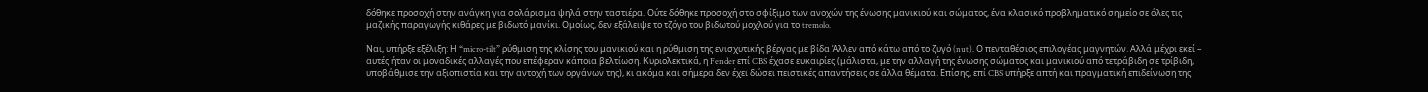δόθηκε προσοχή στην ανάγκη για σολάρισμα ψηλά στην ταστιέρα. Ούτε δόθηκε προσοχή στο σφίξιμο των ανοχών της ένωσης μανικιού και σώματος, ένα κλασικό προβληματικό σημείο σε όλες τις μαζικής παραγωγής κιθάρες με βιδωτό μανίκι. Ομοίως, δεν εξάλειψε το τζόγο του βιδωτού μοχλού για το tremolo.

Ναι, υπήρξε εξέλιξη: Η “micro-tilt” ρύθμιση της κλίσης του μανικιού και η ρύθμιση της ενισχυτικής βέργας με βίδα Άλλεν από κάτω από το ζυγό (nut). Ο πενταθέσιος επιλογέας μαγνητών. Αλλά μέχρι εκεί – αυτές ήταν οι μοναδικές αλλαγές που επέφεραν κάποια βελτίωση. Κυριολεκτικά, η Fender επί CBS έχασε ευκαιρίες (μάλιστα, με την αλλαγή της ένωσης σώματος και μανικιού από τετράβιδη σε τρίβιδη, υποβάθμισε την αξιοπιστία και την αντοχή των οργάνων της), κι ακόμα και σήμερα δεν έχει δώσει πειστικές απαντήσεις σε άλλα θέματα. Επίσης, επί CBS υπήρξε απτή και πραγματική επιδείνωση της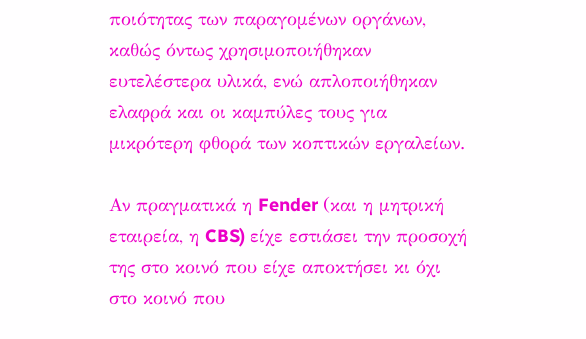ποιότητας των παραγομένων οργάνων, καθώς όντως χρησιμοποιήθηκαν ευτελέστερα υλικά, ενώ απλοποιήθηκαν ελαφρά και οι καμπύλες τους για μικρότερη φθορά των κοπτικών εργαλείων.

Αν πραγματικά η Fender (και η μητρική εταιρεία, η CBS) είχε εστιάσει την προσοχή της στο κοινό που είχε αποκτήσει κι όχι στο κοινό που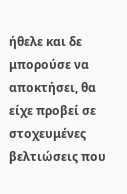ήθελε και δε μπορούσε να αποκτήσει, θα είχε προβεί σε στοχευμένες βελτιώσεις που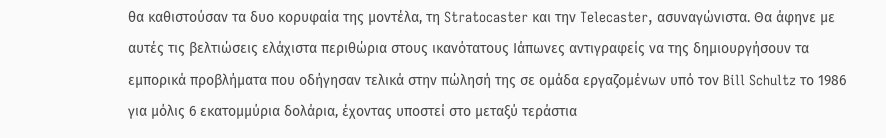θα καθιστούσαν τα δυο κορυφαία της μοντέλα, τη Stratocaster και την Telecaster, ασυναγώνιστα. Θα άφηνε με αυτές τις βελτιώσεις ελάχιστα περιθώρια στους ικανότατους Ιάπωνες αντιγραφείς να της δημιουργήσουν τα εμπορικά προβλήματα που οδήγησαν τελικά στην πώλησή της σε ομάδα εργαζομένων υπό τον Bill Schultz το 1986 για μόλις 6 εκατομμύρια δολάρια, έχοντας υποστεί στο μεταξύ τεράστια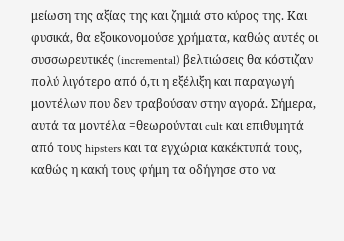μείωση της αξίας της και ζημιά στο κύρος της. Και φυσικά, θα εξοικονομούσε χρήματα, καθώς αυτές οι συσσωρευτικές (incremental) βελτιώσεις θα κόστιζαν πολύ λιγότερο από ό,τι η εξέλιξη και παραγωγή μοντέλων που δεν τραβούσαν στην αγορά. Σήμερα, αυτά τα μοντέλα =θεωρούνται cult και επιθυμητά από τους hipsters και τα εγχώρια κακέκτυπά τους, καθώς η κακή τους φήμη τα οδήγησε στο να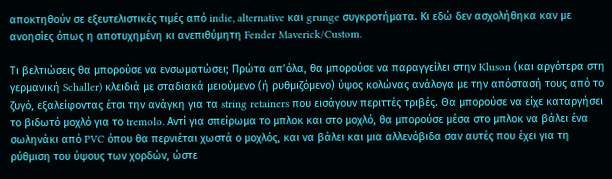αποκτηθούν σε εξευτελιστικές τιμές από indie, alternative και grunge συγκροτήματα. Κι εδώ δεν ασχολήθηκα καν με ανοησίες όπως η αποτυχημένη κι ανεπιθύμητη Fender Maverick/Custom.

Τι βελτιώσεις θα μπορούσε να ενσωματώσει; Πρώτα απ’όλα, θα μπορούσε να παραγγείλει στην Kluson (και αργότερα στη γερμανική Schaller) κλειδιά με σταδιακά μειούμενο (ή ρυθμιζόμενο) ύψος κολώνας ανάλογα με την απόστασή τους από το ζυγό, εξαλείφοντας έτσι την ανάγκη για τα string retainers που εισάγουν περιττές τριβές. Θα μπορούσε να είχε καταργήσει το βιδωτό μοχλό για το tremolo. Αντί για σπείρωμα το μπλοκ και στο μοχλό, θα μπορούσε μέσα στο μπλοκ να βάλει ένα σωληνάκι από PVC όπου θα περνιέται χωστά ο μοχλός, και να βάλει και μια αλλενόβιδα σαν αυτές που έχει για τη ρύθμιση του ύψους των χορδών, ώστε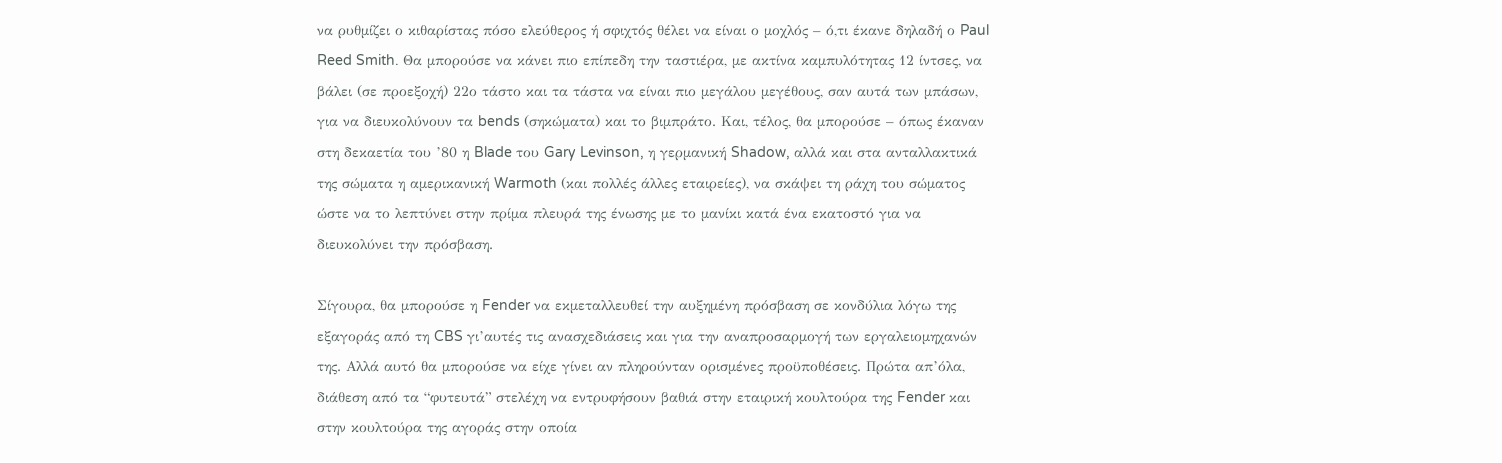να ρυθμίζει ο κιθαρίστας πόσο ελεύθερος ή σφιχτός θέλει να είναι ο μοχλός – ό,τι έκανε δηλαδή ο Paul Reed Smith. Θα μπορούσε να κάνει πιο επίπεδη την ταστιέρα, με ακτίνα καμπυλότητας 12 ίντσες, να βάλει (σε προεξοχή) 22ο τάστο και τα τάστα να είναι πιο μεγάλου μεγέθους, σαν αυτά των μπάσων, για να διευκολύνουν τα bends (σηκώματα) και το βιμπράτο. Και, τέλος, θα μπορούσε – όπως έκαναν στη δεκαετία του ’80 η Blade του Gary Levinson, η γερμανική Shadow, αλλά και στα ανταλλακτικά της σώματα η αμερικανική Warmoth (και πολλές άλλες εταιρείες), να σκάψει τη ράχη του σώματος ώστε να το λεπτύνει στην πρίμα πλευρά της ένωσης με το μανίκι κατά ένα εκατοστό για να διευκολύνει την πρόσβαση.

Σίγουρα, θα μπορούσε η Fender να εκμεταλλευθεί την αυξημένη πρόσβαση σε κονδύλια λόγω της εξαγοράς από τη CBS γι’αυτές τις ανασχεδιάσεις και για την αναπροσαρμογή των εργαλειομηχανών της. Αλλά αυτό θα μπορούσε να είχε γίνει αν πληρούνταν ορισμένες προϋποθέσεις. Πρώτα απ’όλα, διάθεση από τα “φυτευτά” στελέχη να εντρυφήσουν βαθιά στην εταιρική κουλτούρα της Fender και στην κουλτούρα της αγοράς στην οποία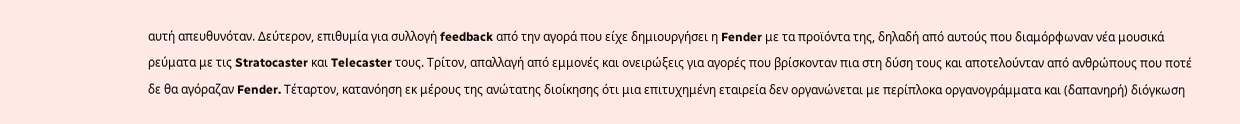αυτή απευθυνόταν. Δεύτερον, επιθυμία για συλλογή feedback από την αγορά που είχε δημιουργήσει η Fender με τα προϊόντα της, δηλαδή από αυτούς που διαμόρφωναν νέα μουσικά ρεύματα με τις Stratocaster και Telecaster τους. Τρίτον, απαλλαγή από εμμονές και ονειρώξεις για αγορές που βρίσκονταν πια στη δύση τους και αποτελούνταν από ανθρώπους που ποτέ δε θα αγόραζαν Fender. Τέταρτον, κατανόηση εκ μέρους της ανώτατης διοίκησης ότι μια επιτυχημένη εταιρεία δεν οργανώνεται με περίπλοκα οργανογράμματα και (δαπανηρή) διόγκωση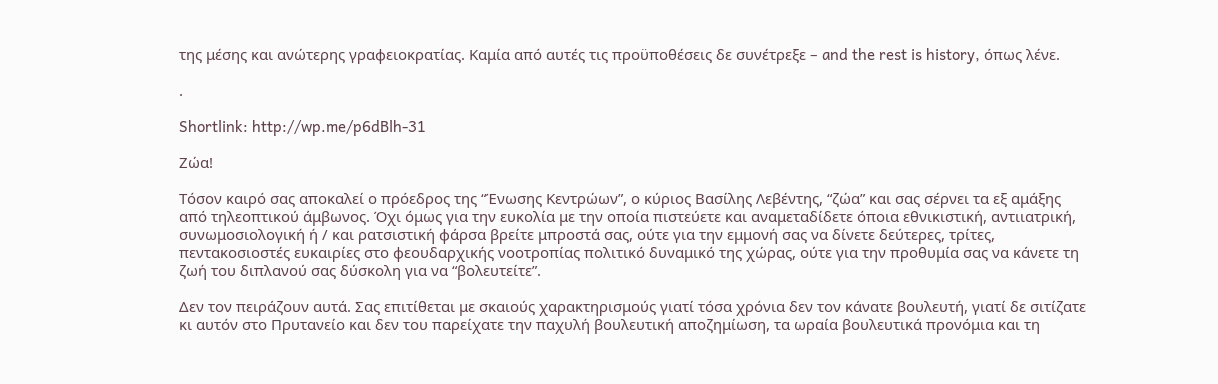της μέσης και ανώτερης γραφειοκρατίας. Καμία από αυτές τις προϋποθέσεις δε συνέτρεξε – and the rest is history, όπως λένε.

.

Shortlink: http://wp.me/p6dBlh-31

Ζώα!

Τόσον καιρό σας αποκαλεί ο πρόεδρος της “Ένωσης Κεντρώων”, ο κύριος Βασίλης Λεβέντης, “ζώα” και σας σέρνει τα εξ αμάξης από τηλεοπτικού άμβωνος. Όχι όμως για την ευκολία με την οποία πιστεύετε και αναμεταδίδετε όποια εθνικιστική, αντιιατρική, συνωμοσιολογική ή / και ρατσιστική φάρσα βρείτε μπροστά σας, ούτε για την εμμονή σας να δίνετε δεύτερες, τρίτες, πεντακοσιοστές ευκαιρίες στο φεουδαρχικής νοοτροπίας πολιτικό δυναμικό της χώρας, ούτε για την προθυμία σας να κάνετε τη ζωή του διπλανού σας δύσκολη για να “βολευτείτε”.

Δεν τον πειράζουν αυτά. Σας επιτίθεται με σκαιούς χαρακτηρισμούς γιατί τόσα χρόνια δεν τον κάνατε βουλευτή, γιατί δε σιτίζατε κι αυτόν στο Πρυτανείο και δεν του παρείχατε την παχυλή βουλευτική αποζημίωση, τα ωραία βουλευτικά προνόμια και τη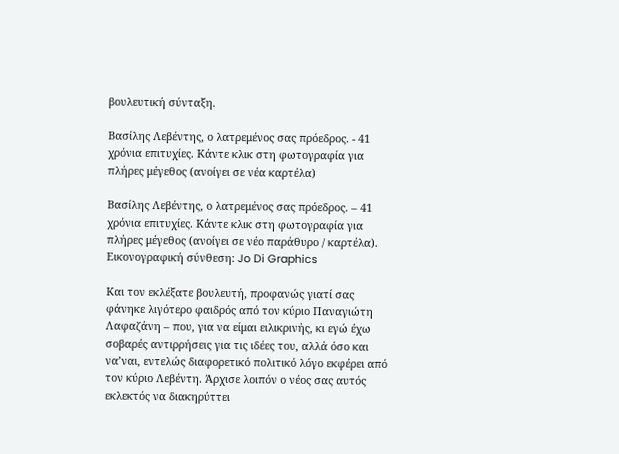βουλευτική σύνταξη.

Βασίλης Λεβέντης, ο λατρεμένος σας πρόεδρος. - 41 χρόνια επιτυχίες. Κάντε κλικ στη φωτογραφία για πλήρες μέγεθος (ανοίγει σε νέα καρτέλα)

Βασίλης Λεβέντης, ο λατρεμένος σας πρόεδρος. – 41 χρόνια επιτυχίες. Κάντε κλικ στη φωτογραφία για πλήρες μέγεθος (ανοίγει σε νέο παράθυρο / καρτέλα). Εικονογραφική σύνθεση: Jo Di Graphics

Και τον εκλέξατε βουλευτή, προφανώς γιατί σας φάνηκε λιγότερο φαιδρός από τον κύριο Παναγιώτη Λαφαζάνη – που, για να είμαι ειλικρινής, κι εγώ έχω σοβαρές αντιρρήσεις για τις ιδέες του, αλλά όσο και να’ναι, εντελώς διαφορετικό πολιτικό λόγο εκφέρει από τον κύριο Λεβέντη. Άρχισε λοιπόν ο νέος σας αυτός εκλεκτός να διακηρύττει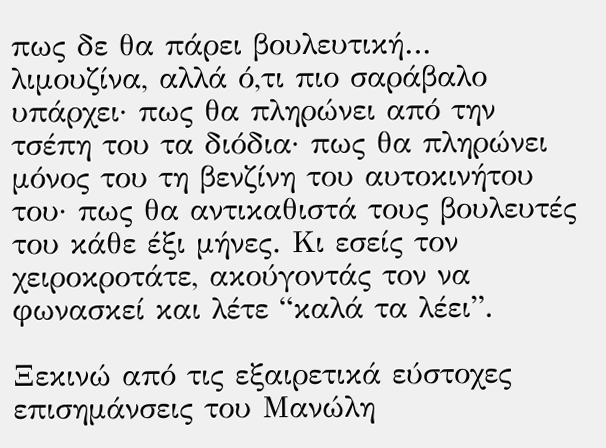πως δε θα πάρει βουλευτική… λιμουζίνα, αλλά ό,τι πιο σαράβαλο υπάρχει· πως θα πληρώνει από την τσέπη του τα διόδια· πως θα πληρώνει μόνος του τη βενζίνη του αυτοκινήτου του· πως θα αντικαθιστά τους βουλευτές του κάθε έξι μήνες. Κι εσείς τον χειροκροτάτε, ακούγοντάς τον να φωνασκεί και λέτε “καλά τα λέει”.

Ξεκινώ από τις εξαιρετικά εύστοχες επισημάνσεις του Μανώλη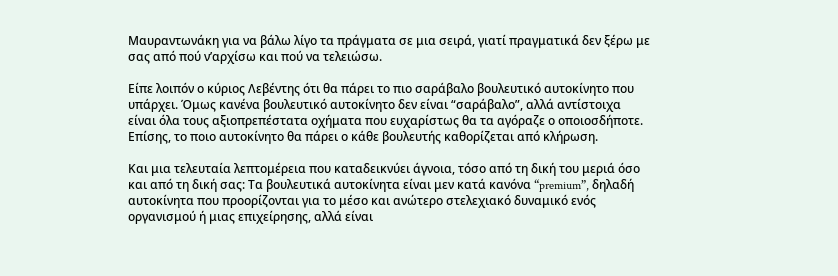Μαυραντωνάκη για να βάλω λίγο τα πράγματα σε μια σειρά, γιατί πραγματικά δεν ξέρω με σας από πού ν’αρχίσω και πού να τελειώσω.

Είπε λοιπόν ο κύριος Λεβέντης ότι θα πάρει το πιο σαράβαλο βουλευτικό αυτοκίνητο που υπάρχει. Όμως κανένα βουλευτικό αυτοκίνητο δεν είναι “σαράβαλο”, αλλά αντίστοιχα είναι όλα τους αξιοπρεπέστατα οχήματα που ευχαρίστως θα τα αγόραζε ο οποιοσδήποτε. Επίσης, το ποιο αυτοκίνητο θα πάρει ο κάθε βουλευτής καθορίζεται από κλήρωση.

Και μια τελευταία λεπτομέρεια που καταδεικνύει άγνοια, τόσο από τη δική του μεριά όσο και από τη δική σας: Τα βουλευτικά αυτοκίνητα είναι μεν κατά κανόνα “premium”, δηλαδή αυτοκίνητα που προορίζονται για το μέσο και ανώτερο στελεχιακό δυναμικό ενός οργανισμού ή μιας επιχείρησης, αλλά είναι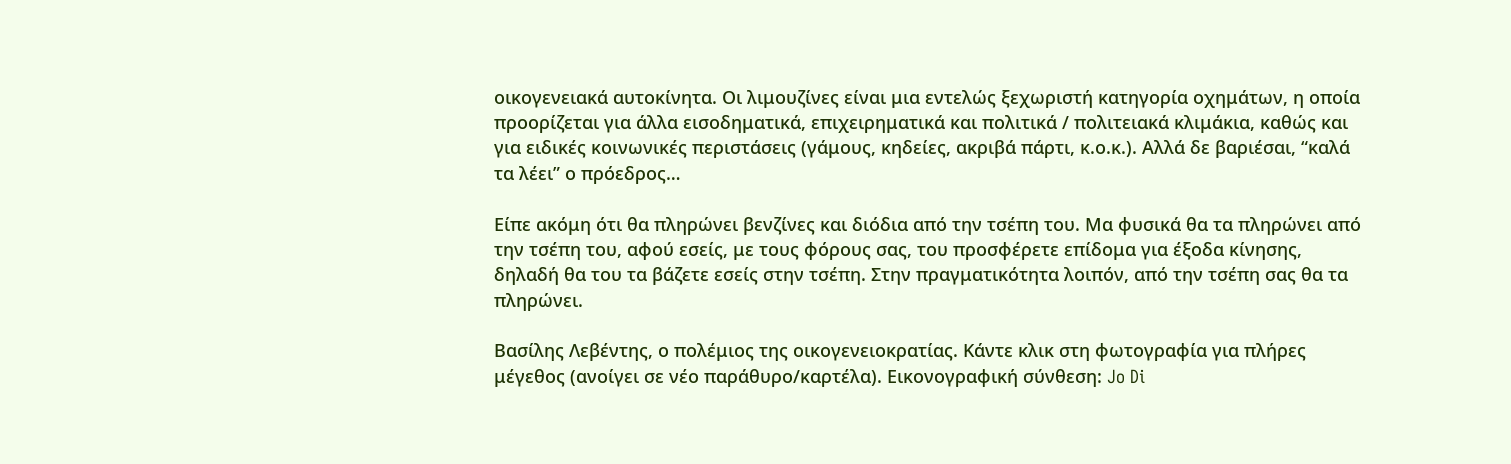οικογενειακά αυτοκίνητα. Οι λιμουζίνες είναι μια εντελώς ξεχωριστή κατηγορία οχημάτων, η οποία προορίζεται για άλλα εισοδηματικά, επιχειρηματικά και πολιτικά / πολιτειακά κλιμάκια, καθώς και για ειδικές κοινωνικές περιστάσεις (γάμους, κηδείες, ακριβά πάρτι, κ.ο.κ.). Αλλά δε βαριέσαι, “καλά τα λέει” ο πρόεδρος…

Είπε ακόμη ότι θα πληρώνει βενζίνες και διόδια από την τσέπη του. Μα φυσικά θα τα πληρώνει από την τσέπη του, αφού εσείς, με τους φόρους σας, του προσφέρετε επίδομα για έξοδα κίνησης, δηλαδή θα του τα βάζετε εσείς στην τσέπη. Στην πραγματικότητα λοιπόν, από την τσέπη σας θα τα πληρώνει.

Βασίλης Λεβέντης, ο πολέμιος της οικογενειοκρατίας. Κάντε κλικ στη φωτογραφία για πλήρες μέγεθος (ανοίγει σε νέο παράθυρο/καρτέλα). Εικονογραφική σύνθεση: Jo Di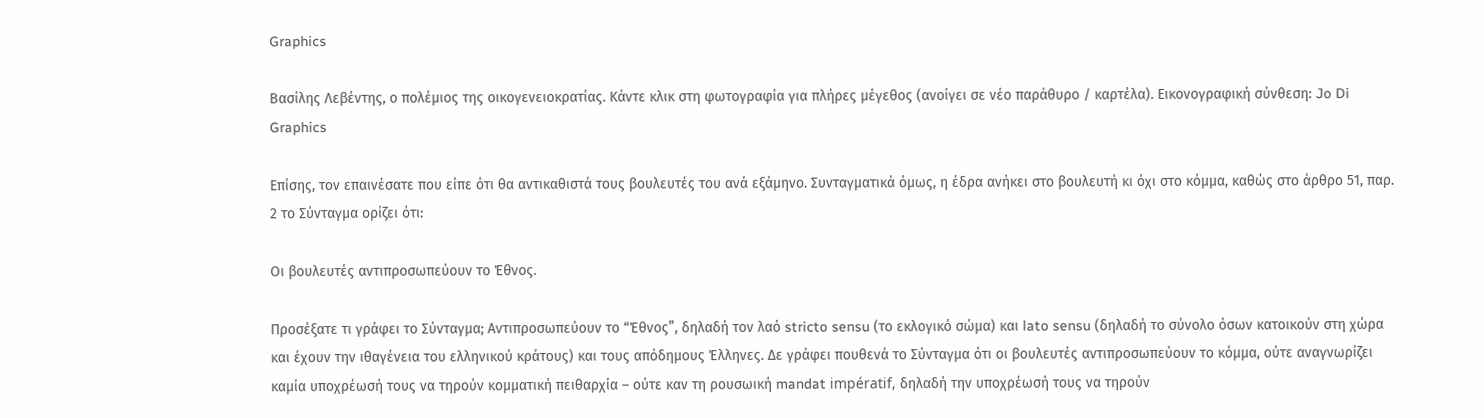Graphics

Βασίλης Λεβέντης, ο πολέμιος της οικογενειοκρατίας. Κάντε κλικ στη φωτογραφία για πλήρες μέγεθος (ανοίγει σε νέο παράθυρο / καρτέλα). Εικονογραφική σύνθεση: Jo Di Graphics

Επίσης, τον επαινέσατε που είπε ότι θα αντικαθιστά τους βουλευτές του ανά εξάμηνο. Συνταγματικά όμως, η έδρα ανήκει στο βουλευτή κι όχι στο κόμμα, καθώς στο άρθρο 51, παρ. 2 το Σύνταγμα ορίζει ότι:

Oι βουλευτές αντιπροσωπεύουν το Έθνος.

Προσέξατε τι γράφει το Σύνταγμα; Αντιπροσωπεύουν το “Έθνος”, δηλαδή τον λαό stricto sensu (το εκλογικό σώμα) και lato sensu (δηλαδή το σύνολο όσων κατοικούν στη χώρα και έχουν την ιθαγένεια του ελληνικού κράτους) και τους απόδημους Έλληνες. Δε γράφει πουθενά το Σύνταγμα ότι οι βουλευτές αντιπροσωπεύουν το κόμμα, ούτε αναγνωρίζει καμία υποχρέωσή τους να τηρούν κομματική πειθαρχία – ούτε καν τη ρουσωική mandat impératif, δηλαδή την υποχρέωσή τους να τηρούν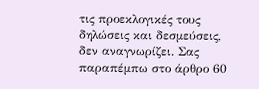τις προεκλογικές τους δηλώσεις και δεσμεύσεις, δεν αναγνωρίζει. Σας παραπέμπω στο άρθρο 60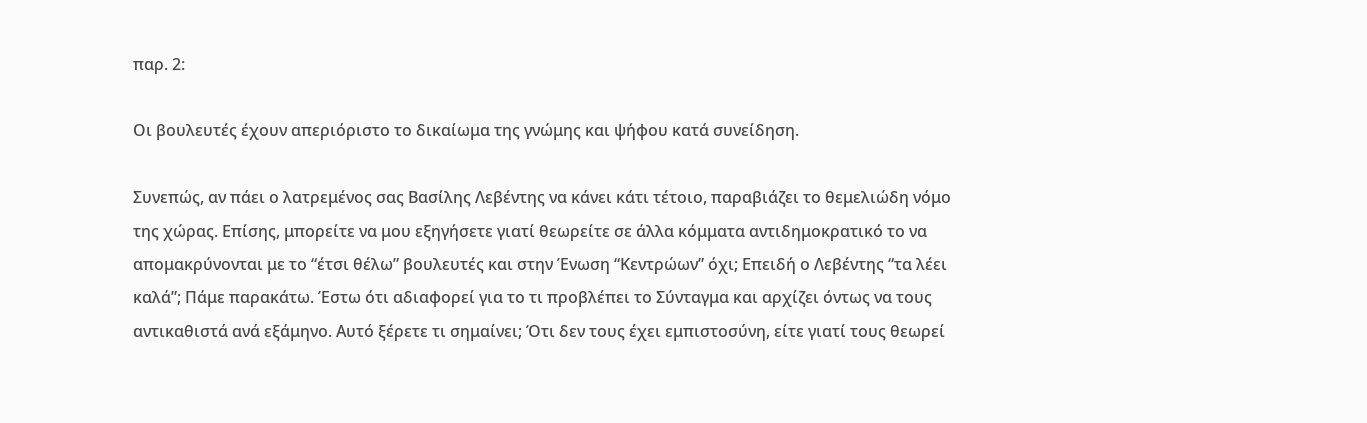παρ. 2:

Oι βουλευτές έχουν απεριόριστο το δικαίωμα της γνώμης και ψήφου κατά συνείδηση.

Συνεπώς, αν πάει ο λατρεμένος σας Βασίλης Λεβέντης να κάνει κάτι τέτοιο, παραβιάζει το θεμελιώδη νόμο της χώρας. Επίσης, μπορείτε να μου εξηγήσετε γιατί θεωρείτε σε άλλα κόμματα αντιδημοκρατικό το να απομακρύνονται με το “έτσι θέλω” βουλευτές και στην Ένωση “Κεντρώων” όχι; Επειδή ο Λεβέντης “τα λέει καλά”; Πάμε παρακάτω. Έστω ότι αδιαφορεί για το τι προβλέπει το Σύνταγμα και αρχίζει όντως να τους αντικαθιστά ανά εξάμηνο. Αυτό ξέρετε τι σημαίνει; Ότι δεν τους έχει εμπιστοσύνη, είτε γιατί τους θεωρεί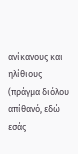ανίκανους και ηλίθιους (πράγμα διόλου απίθανό, εδώ εσάς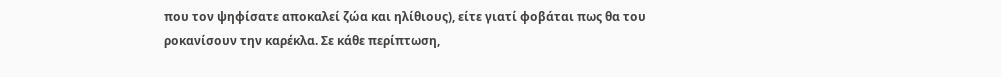που τον ψηφίσατε αποκαλεί ζώα και ηλίθιους), είτε γιατί φοβάται πως θα του ροκανίσουν την καρέκλα. Σε κάθε περίπτωση,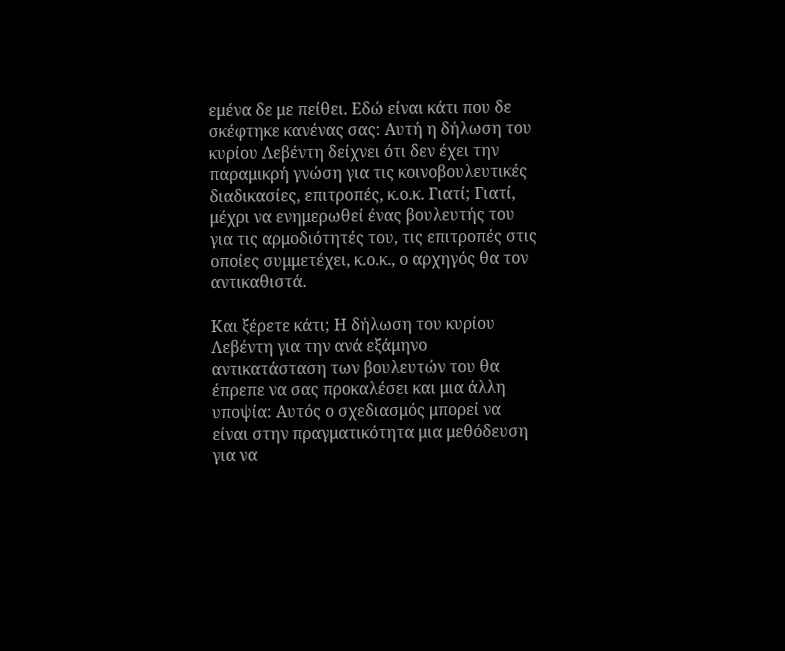εμένα δε με πείθει. Εδώ είναι κάτι που δε σκέφτηκε κανένας σας: Αυτή η δήλωση του κυρίου Λεβέντη δείχνει ότι δεν έχει την παραμικρή γνώση για τις κοινοβουλευτικές διαδικασίες, επιτροπές, κ.ο.κ. Γιατί; Γιατί, μέχρι να ενημερωθεί ένας βουλευτής του για τις αρμοδιότητές του, τις επιτροπές στις οποίες συμμετέχει, κ.ο.κ., ο αρχηγός θα τον αντικαθιστά.

Και ξέρετε κάτι; Η δήλωση του κυρίου Λεβέντη για την ανά εξάμηνο αντικατάσταση των βουλευτών του θα έπρεπε να σας προκαλέσει και μια άλλη υποψία: Αυτός ο σχεδιασμός μπορεί να είναι στην πραγματικότητα μια μεθόδευση για να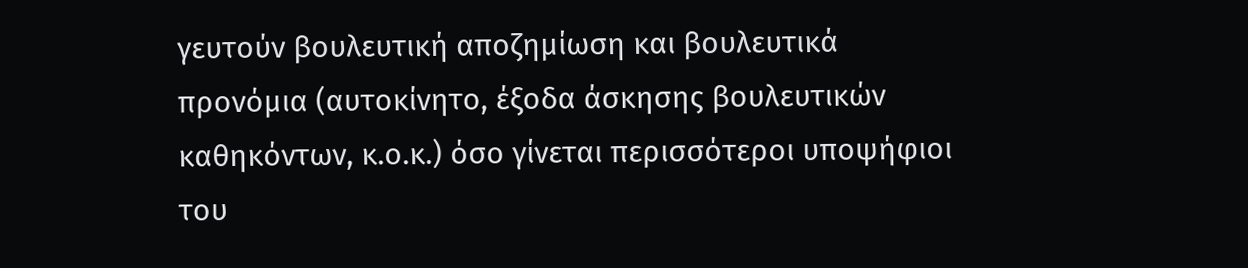γευτούν βουλευτική αποζημίωση και βουλευτικά προνόμια (αυτοκίνητο, έξοδα άσκησης βουλευτικών καθηκόντων, κ.ο.κ.) όσο γίνεται περισσότεροι υποψήφιοι του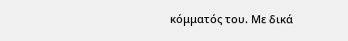κόμματός του. Με δικά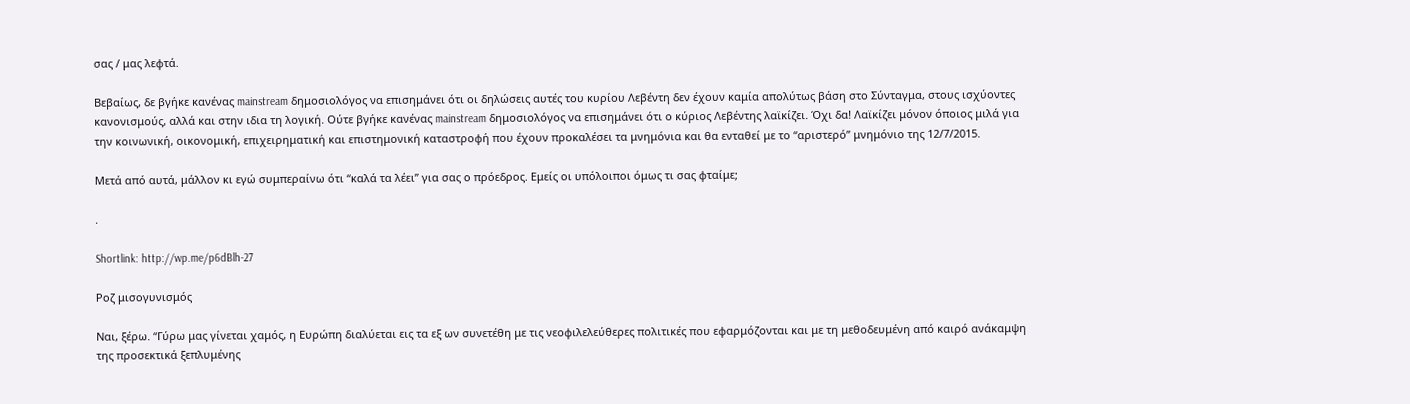σας / μας λεφτά.

Βεβαίως, δε βγήκε κανένας mainstream δημοσιολόγος να επισημάνει ότι οι δηλώσεις αυτές του κυρίου Λεβέντη δεν έχουν καμία απολύτως βάση στο Σύνταγμα, στους ισχύοντες κανονισμούς, αλλά και στην ιδια τη λογική. Ούτε βγήκε κανένας mainstream δημοσιολόγος να επισημάνει ότι ο κύριος Λεβέντης λαϊκίζει. Όχι δα! Λαϊκίζει μόνον όποιος μιλά για την κοινωνική, οικονομική, επιχειρηματική και επιστημονική καταστροφή που έχουν προκαλέσει τα μνημόνια και θα ενταθεί με το “αριστερό” μνημόνιο της 12/7/2015.

Μετά από αυτά, μάλλον κι εγώ συμπεραίνω ότι “καλά τα λέει” για σας ο πρόεδρος. Εμείς οι υπόλοιποι όμως τι σας φταίμε;

.

Shortlink: http://wp.me/p6dBlh-27

Ροζ μισογυνισμός

Ναι, ξέρω. “Γύρω μας γίνεται χαμός, η Ευρώπη διαλύεται εις τα εξ ων συνετέθη με τις νεοφιλελεύθερες πολιτικές που εφαρμόζονται και με τη μεθοδευμένη από καιρό ανάκαμψη της προσεκτικά ξεπλυμένης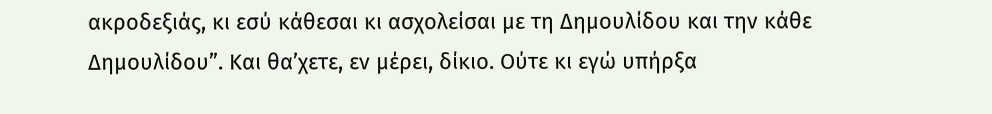ακροδεξιάς, κι εσύ κάθεσαι κι ασχολείσαι με τη Δημουλίδου και την κάθε Δημουλίδου”. Και θα’χετε, εν μέρει, δίκιο. Ούτε κι εγώ υπήρξα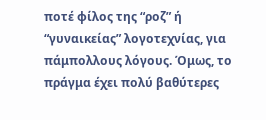ποτέ φίλος της “ροζ” ή “γυναικείας” λογοτεχνίας, για πάμπολλους λόγους. Όμως, το πράγμα έχει πολύ βαθύτερες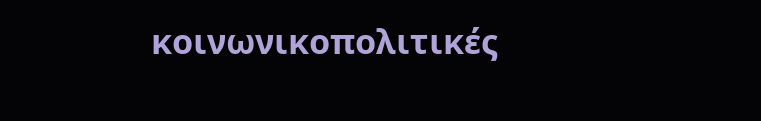κοινωνικοπολιτικές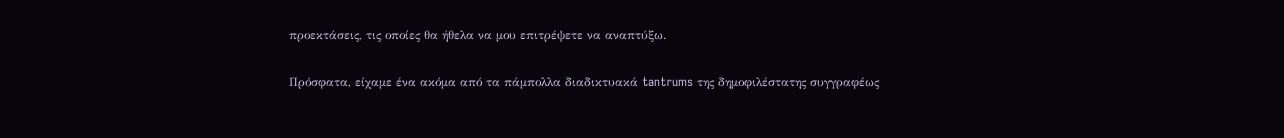προεκτάσεις, τις οποίες θα ήθελα να μου επιτρέψετε να αναπτύξω.

Πρόσφατα, είχαμε ένα ακόμα από τα πάμπολλα διαδικτυακά tantrums της δημοφιλέστατης συγγραφέως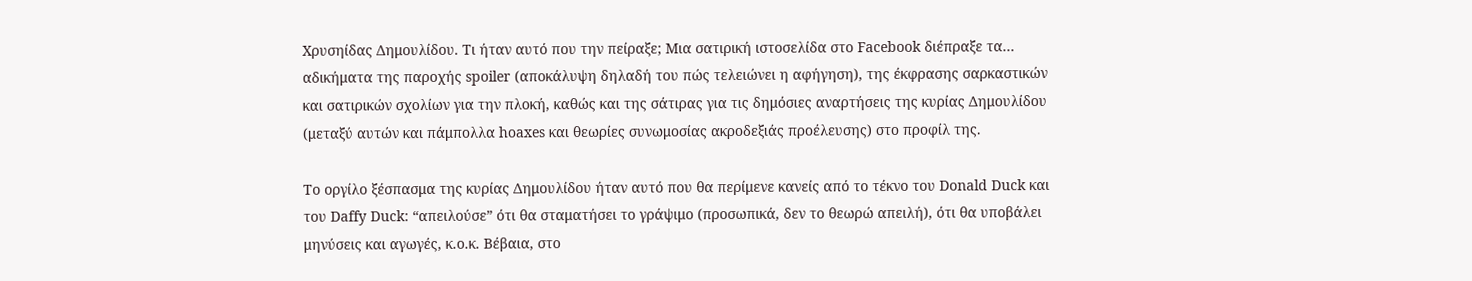Χρυσηίδας Δημουλίδου. Τι ήταν αυτό που την πείραξε; Μια σατιρική ιστοσελίδα στο Facebook διέπραξε τα… αδικήματα της παροχής spoiler (αποκάλυψη δηλαδή του πώς τελειώνει η αφήγηση), της έκφρασης σαρκαστικών και σατιρικών σχολίων για την πλοκή, καθώς και της σάτιρας για τις δημόσιες αναρτήσεις της κυρίας Δημουλίδου (μεταξύ αυτών και πάμπολλα hoaxes και θεωρίες συνωμοσίας ακροδεξιάς προέλευσης) στο προφίλ της.

Το οργίλο ξέσπασμα της κυρίας Δημουλίδου ήταν αυτό που θα περίμενε κανείς από το τέκνο του Donald Duck και του Daffy Duck: “απειλούσε” ότι θα σταματήσει το γράψιμο (προσωπικά, δεν το θεωρώ απειλή), ότι θα υποβάλει μηνύσεις και αγωγές, κ.ο.κ. Βέβαια, στο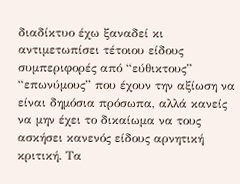διαδίκτυο έχω ξαναδεί κι αντιμετωπίσει τέτοιου είδους συμπεριφορές από “εύθικτους” “επωνύμους” που έχουν την αξίωση να είναι δημόσια πρόσωπα, αλλά κανείς να μην έχει το δικαίωμα να τους ασκήσει κανενός είδους αρνητική κριτική. Τα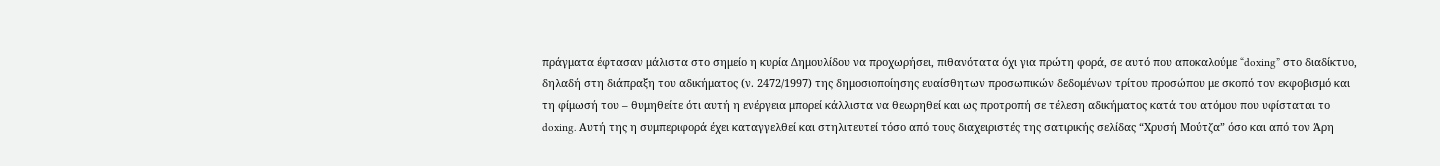πράγματα έφτασαν μάλιστα στο σημείο η κυρία Δημουλίδου να προχωρήσει, πιθανότατα όχι για πρώτη φορά, σε αυτό που αποκαλούμε “doxing” στο διαδίκτυο, δηλαδή στη διάπραξη του αδικήματος (ν. 2472/1997) της δημοσιοποίησης ευαίσθητων προσωπικών δεδομένων τρίτου προσώπου με σκοπό τον εκφοβισμό και τη φίμωσή του – θυμηθείτε ότι αυτή η ενέργεια μπορεί κάλλιστα να θεωρηθεί και ως προτροπή σε τέλεση αδικήματος κατά του ατόμου που υφίσταται το doxing. Αυτή της η συμπεριφορά έχει καταγγελθεί και στηλιτευτεί τόσο από τους διαχειριστές της σατιρικής σελίδας “Χρυσή Μούτζα” όσο και από τον Άρη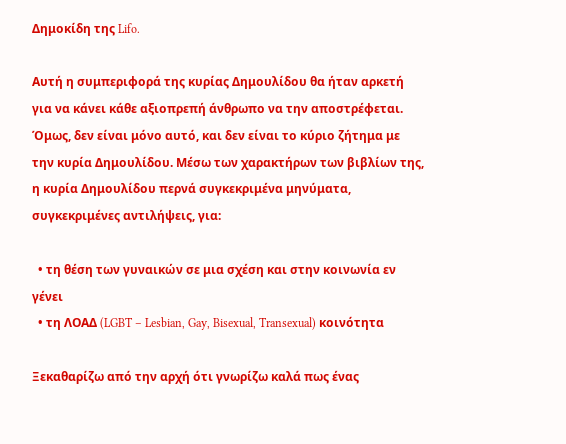Δημοκίδη της Lifo.

Αυτή η συμπεριφορά της κυρίας Δημουλίδου θα ήταν αρκετή για να κάνει κάθε αξιοπρεπή άνθρωπο να την αποστρέφεται. Όμως, δεν είναι μόνο αυτό, και δεν είναι το κύριο ζήτημα με την κυρία Δημουλίδου. Μέσω των χαρακτήρων των βιβλίων της, η κυρία Δημουλίδου περνά συγκεκριμένα μηνύματα, συγκεκριμένες αντιλήψεις, για:

  • τη θέση των γυναικών σε μια σχέση και στην κοινωνία εν γένει
  • τη ΛΟΑΔ (LGBT – Lesbian, Gay, Bisexual, Transexual) κοινότητα

Ξεκαθαρίζω από την αρχή ότι γνωρίζω καλά πως ένας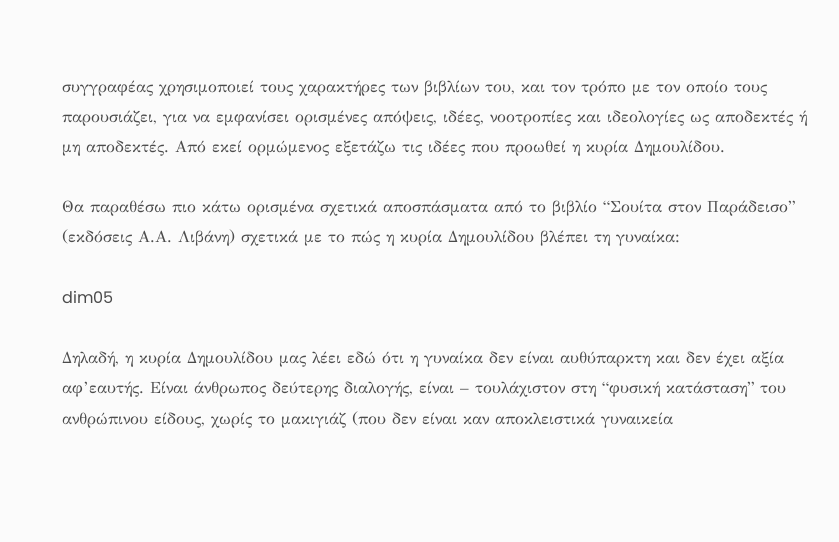συγγραφέας χρησιμοποιεί τους χαρακτήρες των βιβλίων του, και τον τρόπο με τον οποίο τους παρουσιάζει, για να εμφανίσει ορισμένες απόψεις, ιδέες, νοοτροπίες και ιδεολογίες ως αποδεκτές ή μη αποδεκτές. Από εκεί ορμώμενος εξετάζω τις ιδέες που προωθεί η κυρία Δημουλίδου.

Θα παραθέσω πιο κάτω ορισμένα σχετικά αποσπάσματα από το βιβλίο “Σουίτα στον Παράδεισο” (εκδόσεις Α.Α. Λιβάνη) σχετικά με το πώς η κυρία Δημουλίδου βλέπει τη γυναίκα:

dim05

Δηλαδή, η κυρία Δημουλίδου μας λέει εδώ ότι η γυναίκα δεν είναι αυθύπαρκτη και δεν έχει αξία αφ’εαυτής. Είναι άνθρωπος δεύτερης διαλογής, είναι – τουλάχιστον στη “φυσική κατάσταση” του ανθρώπινου είδους, χωρίς το μακιγιάζ (που δεν είναι καν αποκλειστικά γυναικεία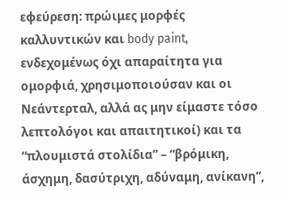εφεύρεση: πρώιμες μορφές καλλυντικών και body paint, ενδεχομένως όχι απαραίτητα για ομορφιά, χρησιμοποιούσαν και οι Νεάντερταλ, αλλά ας μην είμαστε τόσο λεπτολόγοι και απαιτητικοί) και τα “πλουμιστά στολίδια” – “βρόμικη, άσχημη, δασύτριχη, αδύναμη, ανίκανη”,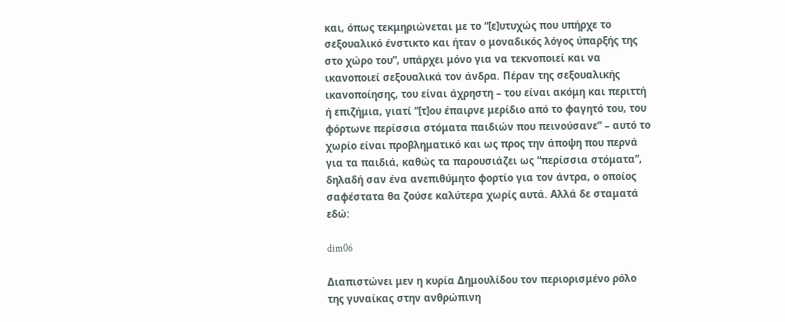και, όπως τεκμηριώνεται με το “[ε]υτυχώς που υπήρχε το σεξουαλικό ένστικτο και ήταν ο μοναδικός λόγος ύπαρξής της στο χώρο του”, υπάρχει μόνο για να τεκνοποιεί και να ικανοποιεί σεξουαλικά τον άνδρα. Πέραν της σεξουαλικής ικανοποίησης, του είναι άχρηστη – του είναι ακόμη και περιττή ή επιζήμια, γιατί “[τ]ου έπαιρνε μερίδιο από το φαγητό του, του φόρτωνε περίσσια στόματα παιδιών που πεινούσανε” – αυτό το χωρίο είναι προβληματικό και ως προς την άποψη που περνά για τα παιδιά, καθώς τα παρουσιάζει ως “περίσσια στόματα”, δηλαδή σαν ένα ανεπιθύμητο φορτίο για τον άντρα, ο οποίος σαφέστατα θα ζούσε καλύτερα χωρίς αυτά. Αλλά δε σταματά εδώ:

dim06

Διαπιστώνει μεν η κυρία Δημουλίδου τον περιορισμένο ρόλο της γυναίκας στην ανθρώπινη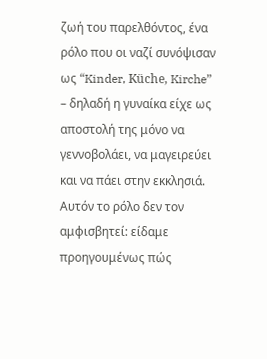ζωή του παρελθόντος, ένα ρόλο που οι ναζί συνόψισαν ως “Kinder, Küche, Kirche” – δηλαδή η γυναίκα είχε ως αποστολή της μόνο να γεννοβολάει, να μαγειρεύει και να πάει στην εκκλησιά. Αυτόν το ρόλο δεν τον αμφισβητεί: είδαμε προηγουμένως πώς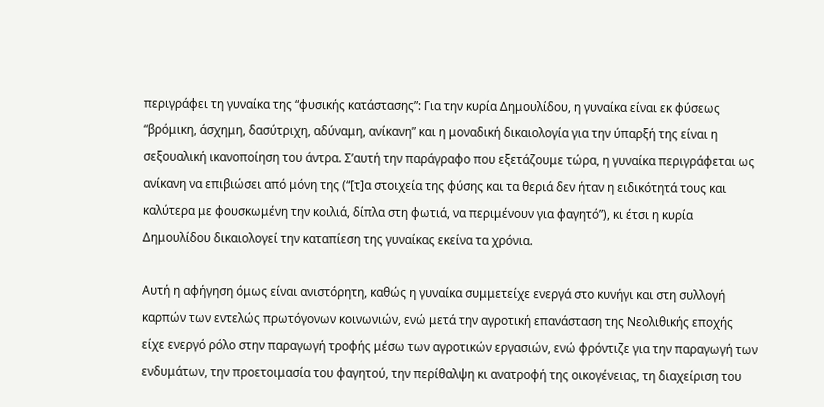περιγράφει τη γυναίκα της “φυσικής κατάστασης”: Για την κυρία Δημουλίδου, η γυναίκα είναι εκ φύσεως “βρόμικη, άσχημη, δασύτριχη, αδύναμη, ανίκανη” και η μοναδική δικαιολογία για την ύπαρξή της είναι η σεξουαλική ικανοποίηση του άντρα. Σ’αυτή την παράγραφο που εξετάζουμε τώρα, η γυναίκα περιγράφεται ως ανίκανη να επιβιώσει από μόνη της (“[τ]α στοιχεία της φύσης και τα θεριά δεν ήταν η ειδικότητά τους και καλύτερα με φουσκωμένη την κοιλιά, δίπλα στη φωτιά, να περιμένουν για φαγητό”), κι έτσι η κυρία Δημουλίδου δικαιολογεί την καταπίεση της γυναίκας εκείνα τα χρόνια.

Αυτή η αφήγηση όμως είναι ανιστόρητη, καθώς η γυναίκα συμμετείχε ενεργά στο κυνήγι και στη συλλογή καρπών των εντελώς πρωτόγονων κοινωνιών, ενώ μετά την αγροτική επανάσταση της Νεολιθικής εποχής είχε ενεργό ρόλο στην παραγωγή τροφής μέσω των αγροτικών εργασιών, ενώ φρόντιζε για την παραγωγή των ενδυμάτων, την προετοιμασία του φαγητού, την περίθαλψη κι ανατροφή της οικογένειας, τη διαχείριση του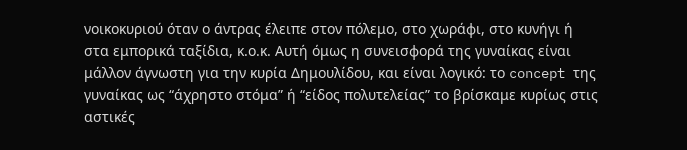νοικοκυριού όταν ο άντρας έλειπε στον πόλεμο, στο χωράφι, στο κυνήγι ή στα εμπορικά ταξίδια, κ.ο.κ. Αυτή όμως η συνεισφορά της γυναίκας είναι μάλλον άγνωστη για την κυρία Δημουλίδου, και είναι λογικό: το concept της γυναίκας ως “άχρηστο στόμα” ή “είδος πολυτελείας” το βρίσκαμε κυρίως στις αστικές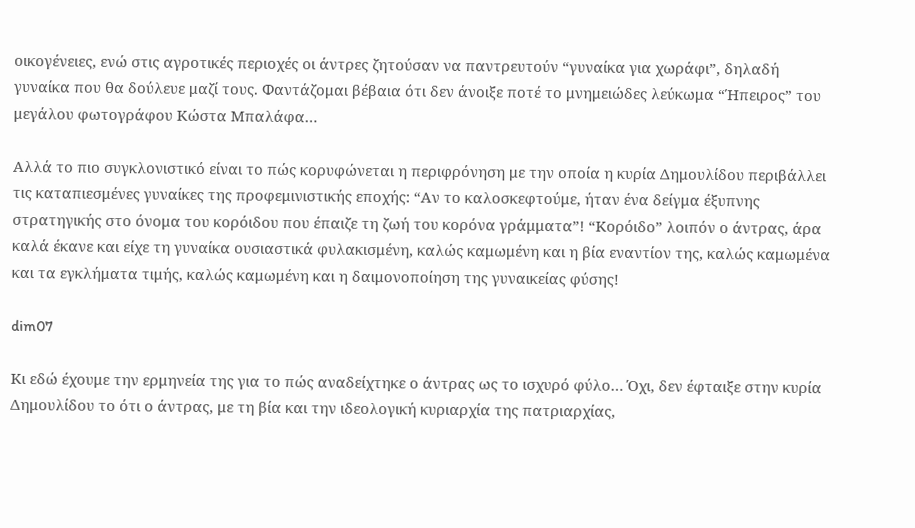οικογένειες, ενώ στις αγροτικές περιοχές οι άντρες ζητούσαν να παντρευτούν “γυναίκα για χωράφι”, δηλαδή γυναίκα που θα δούλευε μαζί τους. Φαντάζομαι βέβαια ότι δεν άνοιξε ποτέ το μνημειώδες λεύκωμα “Ήπειρος” του μεγάλου φωτογράφου Κώστα Μπαλάφα…

Αλλά το πιο συγκλονιστικό είναι το πώς κορυφώνεται η περιφρόνηση με την οποία η κυρία Δημουλίδου περιβάλλει τις καταπιεσμένες γυναίκες της προφεμινιστικής εποχής: “Αν το καλοσκεφτούμε, ήταν ένα δείγμα έξυπνης στρατηγικής στο όνομα του κορόιδου που έπαιζε τη ζωή του κορόνα γράμματα”! “Κορόιδο” λοιπόν ο άντρας, άρα καλά έκανε και είχε τη γυναίκα ουσιαστικά φυλακισμένη, καλώς καμωμένη και η βία εναντίον της, καλώς καμωμένα και τα εγκλήματα τιμής, καλώς καμωμένη και η δαιμονοποίηση της γυναικείας φύσης!

dim07

Κι εδώ έχουμε την ερμηνεία της για το πώς αναδείχτηκε ο άντρας ως το ισχυρό φύλο… Όχι, δεν έφταιξε στην κυρία Δημουλίδου το ότι ο άντρας, με τη βία και την ιδεολογική κυριαρχία της πατριαρχίας,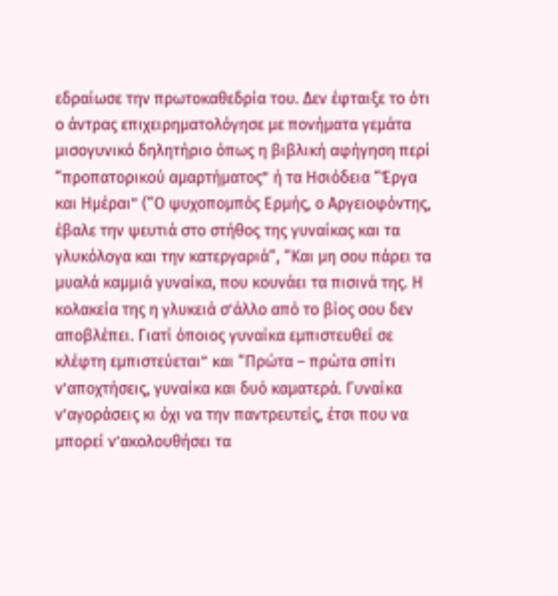εδραίωσε την πρωτοκαθεδρία του. Δεν έφταιξε το ότι ο άντρας επιχειρηματολόγησε με πονήματα γεμάτα μισογυνικό δηλητήριο όπως η βιβλική αφήγηση περί “προπατορικού αμαρτήματος” ή τα Ησιόδεια “Έργα και Ημέραι” (“Ο ψυχοπομπός Ερμής, ο Αργειοφόντης, έβαλε την ψευτιά στο στήθος της γυναίκας και τα γλυκόλογα και την κατεργαριά“, “Και μη σου πάρει τα μυαλά καμμιά γυναίκα, που κουνάει τα πισινά της. Η κολακεία της η γλυκειά σ’άλλο από το βίος σου δεν αποβλέπει. Γιατί όποιος γυναίκα εμπιστευθεί σε κλέφτη εμπιστεύεται” και “Πρώτα – πρώτα σπίτι ν’αποχτήσεις, γυναίκα και δυό καματερά. Γυναίκα ν’αγοράσεις κι όχι να την παντρευτείς, έτσι που να μπορεί ν’ακολουθήσει τα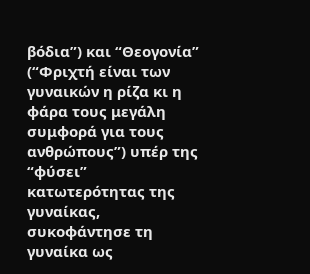βόδια”) και “Θεογονία” (“Φριχτή είναι των γυναικών η ρίζα κι η φάρα τους μεγάλη συμφορά για τους ανθρώπους”) υπέρ της “φύσει” κατωτερότητας της γυναίκας, συκοφάντησε τη γυναίκα ως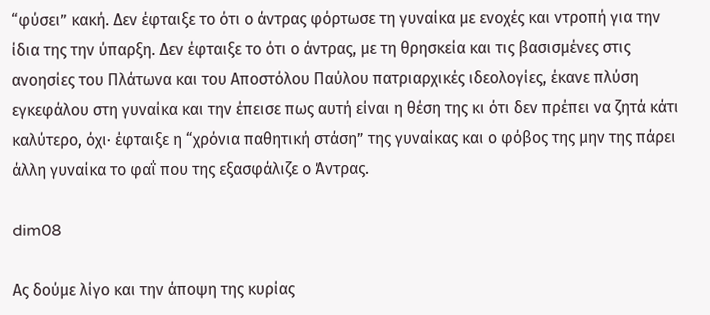“φύσει” κακή. Δεν έφταιξε το ότι ο άντρας φόρτωσε τη γυναίκα με ενοχές και ντροπή για την ίδια της την ύπαρξη. Δεν έφταιξε το ότι ο άντρας, με τη θρησκεία και τις βασισμένες στις ανοησίες του Πλάτωνα και του Αποστόλου Παύλου πατριαρχικές ιδεολογίες, έκανε πλύση εγκεφάλου στη γυναίκα και την έπεισε πως αυτή είναι η θέση της κι ότι δεν πρέπει να ζητά κάτι καλύτερο, όχι· έφταιξε η “χρόνια παθητική στάση” της γυναίκας και ο φόβος της μην της πάρει άλλη γυναίκα το φαΐ που της εξασφάλιζε ο Άντρας.

dim08

Ας δούμε λίγο και την άποψη της κυρίας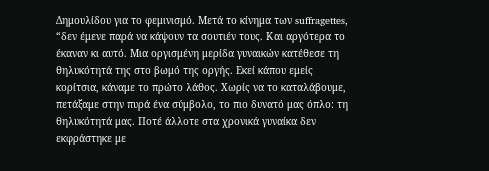Δημουλίδου για το φεμινισμό. Μετά το κίνημα των suffragettes, “δεν έμενε παρά να κάψουν τα σουτιέν τους. Και αργότερα το έκαναν κι αυτό. Μια οργισμένη μερίδα γυναικών κατέθεσε τη θηλυκότητά της στο βωμό της οργής. Εκεί κάπου εμείς κορίτσια, κάναμε το πρώτο λάθος. Χωρίς να το καταλάβουμε, πετάξαμε στην πυρά ένα σύμβολο, το πιο δυνατό μας όπλο: τη θηλυκότητά μας. Ποτέ άλλοτε στα χρονικά γυναίκα δεν εκφράστηκε με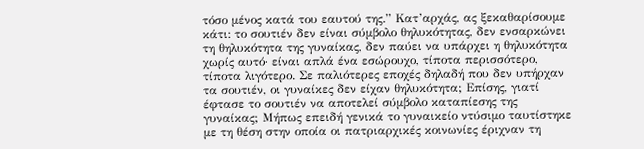τόσο μένος κατά του εαυτού της.” Κατ’αρχάς, ας ξεκαθαρίσουμε κάτι: το σουτιέν δεν είναι σύμβολο θηλυκότητας, δεν ενσαρκώνει τη θηλυκότητα της γυναίκας, δεν παύει να υπάρχει η θηλυκότητα χωρίς αυτό· είναι απλά ένα εσώρουχο, τίποτα περισσότερο, τίποτα λιγότερο. Σε παλιότερες εποχές δηλαδή που δεν υπήρχαν τα σουτιέν, οι γυναίκες δεν είχαν θηλυκότητα; Επίσης, γιατί έφτασε το σουτιέν να αποτελεί σύμβολο καταπίεσης της γυναίκας; Μήπως επειδή γενικά το γυναικείο ντύσιμο ταυτίστηκε με τη θέση στην οποία οι πατριαρχικές κοινωνίες έριχναν τη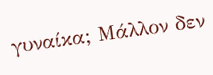γυναίκα; Μάλλον δεν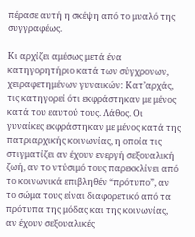πέρασε αυτή η σκέψη από το μυαλό της συγγραφέως.

Κι αρχίζει αμέσως μετά ένα κατηγορητήριο κατά των σύγχρονων, χειραφετημένων γυναικών: Κατ’αρχάς, τις κατηγορεί ότι εκφράστηκαν με μένος κατά του εαυτού τους. Λάθος. Οι γυναίκες εκφράστηκαν με μένος κατά της πατριαρχικής κοινωνίας, η οποία τις στιγματίζει αν έχουν ενεργή σεξουαλική ζωή, αν το ντύσιμό τους παρεκκλίνει από το κοινωνικά επιβληθέν “πρότυπο”, αν το σώμα τους είναι διαφορετικό από τα πρότυπα της μόδας και της κοινωνίας, αν έχουν σεξουαλικές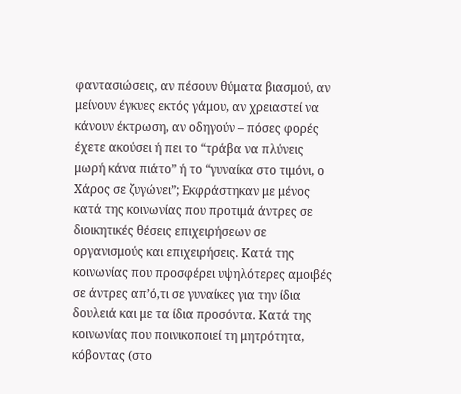φαντασιώσεις, αν πέσουν θύματα βιασμού, αν μείνουν έγκυες εκτός γάμου, αν χρειαστεί να κάνουν έκτρωση, αν οδηγούν – πόσες φορές έχετε ακούσει ή πει το “τράβα να πλύνεις μωρή κάνα πιάτο” ή το “γυναίκα στο τιμόνι, ο Χάρος σε ζυγώνει”; Εκφράστηκαν με μένος κατά της κοινωνίας που προτιμά άντρες σε διοικητικές θέσεις επιχειρήσεων σε οργανισμούς και επιχειρήσεις. Κατά της κοινωνίας που προσφέρει υψηλότερες αμοιβές σε άντρες απ’ό,τι σε γυναίκες για την ίδια δουλειά και με τα ίδια προσόντα. Κατά της κοινωνίας που ποινικοποιεί τη μητρότητα, κόβοντας (στο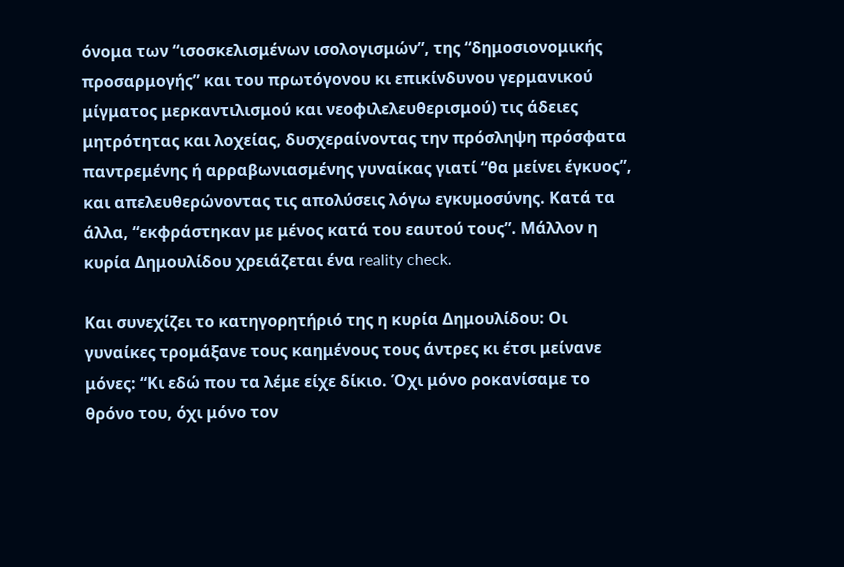όνομα των “ισοσκελισμένων ισολογισμών”, της “δημοσιονομικής προσαρμογής” και του πρωτόγονου κι επικίνδυνου γερμανικού μίγματος μερκαντιλισμού και νεοφιλελευθερισμού) τις άδειες μητρότητας και λοχείας, δυσχεραίνοντας την πρόσληψη πρόσφατα παντρεμένης ή αρραβωνιασμένης γυναίκας γιατί “θα μείνει έγκυος”, και απελευθερώνοντας τις απολύσεις λόγω εγκυμοσύνης. Κατά τα άλλα, “εκφράστηκαν με μένος κατά του εαυτού τους”. Μάλλον η κυρία Δημουλίδου χρειάζεται ένα reality check.

Και συνεχίζει το κατηγορητήριό της η κυρία Δημουλίδου: Οι γυναίκες τρομάξανε τους καημένους τους άντρες κι έτσι μείνανε μόνες: “Κι εδώ που τα λέμε είχε δίκιο. Όχι μόνο ροκανίσαμε το θρόνο του, όχι μόνο τον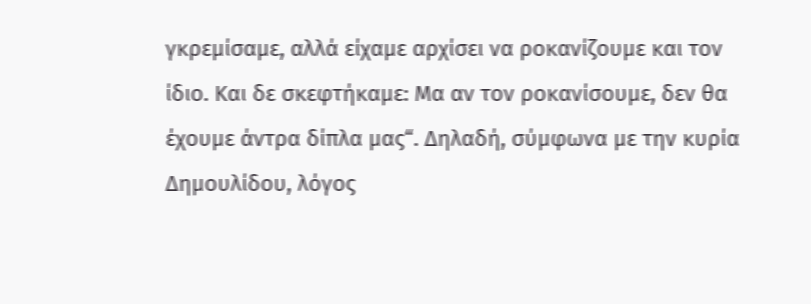γκρεμίσαμε, αλλά είχαμε αρχίσει να ροκανίζουμε και τον ίδιο. Και δε σκεφτήκαμε: Μα αν τον ροκανίσουμε, δεν θα έχουμε άντρα δίπλα μας“. Δηλαδή, σύμφωνα με την κυρία Δημουλίδου, λόγος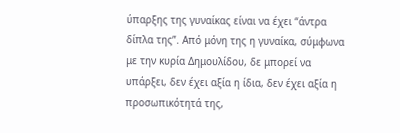ύπαρξης της γυναίκας είναι να έχει “άντρα δίπλα της”. Από μόνη της η γυναίκα, σύμφωνα με την κυρία Δημουλίδου, δε μπορεί να υπάρξει, δεν έχει αξία η ίδια, δεν έχει αξία η προσωπικότητά της,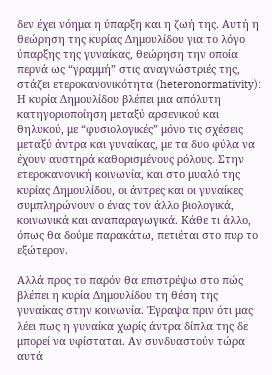δεν έχει νόημα η ύπαρξη και η ζωή της. Αυτή η θεώρηση της κυρίας Δημουλίδου για το λόγο ύπαρξης της γυναίκας, θεώρηση την οποία περνά ως “γραμμή” στις αναγνώστριές της, στάζει ετεροκανονικότητα (heteronormativity): Η κυρία Δημουλίδου βλέπει μια απόλυτη κατηγοριοποίηση μεταξύ αρσενικού και θηλυκού, με “φυσιολογικές” μόνο τις σχέσεις μεταξύ άντρα και γυναίκας, με τα δυο φύλα να έχουν αυστηρά καθορισμένους ρόλους. Στην ετεροκανονική κοινωνία, και στο μυαλό της κυρίας Δημουλίδου, οι άντρες και οι γυναίκες συμπληρώνουν ο ένας τον άλλο βιολογικά, κοινωνικά και αναπαραγωγικά. Κάθε τι άλλο, όπως θα δούμε παρακάτω, πετιέται στο πυρ το εξώτερον.

Αλλά προς το παρόν θα επιστρέψω στο πώς βλέπει η κυρία Δημουλίδου τη θέση της γυναίκας στην κοινωνία. Έγραψα πριν ότι μας λέει πως η γυναίκα χωρίς άντρα δίπλα της δε μπορεί να υφίσταται. Αν συνδυαστούν τώρα αυτά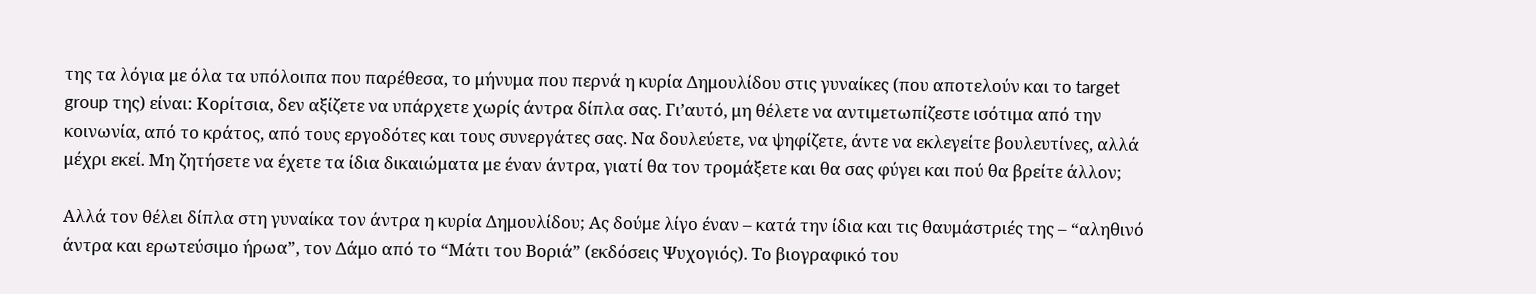της τα λόγια με όλα τα υπόλοιπα που παρέθεσα, το μήνυμα που περνά η κυρία Δημουλίδου στις γυναίκες (που αποτελούν και το target group της) είναι: Κορίτσια, δεν αξίζετε να υπάρχετε χωρίς άντρα δίπλα σας. Γι’αυτό, μη θέλετε να αντιμετωπίζεστε ισότιμα από την κοινωνία, από το κράτος, από τους εργοδότες και τους συνεργάτες σας. Να δουλεύετε, να ψηφίζετε, άντε να εκλεγείτε βουλευτίνες, αλλά μέχρι εκεί. Μη ζητήσετε να έχετε τα ίδια δικαιώματα με έναν άντρα, γιατί θα τον τρομάξετε και θα σας φύγει και πού θα βρείτε άλλον;

Αλλά τον θέλει δίπλα στη γυναίκα τον άντρα η κυρία Δημουλίδου; Ας δούμε λίγο έναν – κατά την ίδια και τις θαυμάστριές της – “αληθινό άντρα και ερωτεύσιμο ήρωα”, τον Δάμο από το “Μάτι του Βοριά” (εκδόσεις Ψυχογιός). Το βιογραφικό του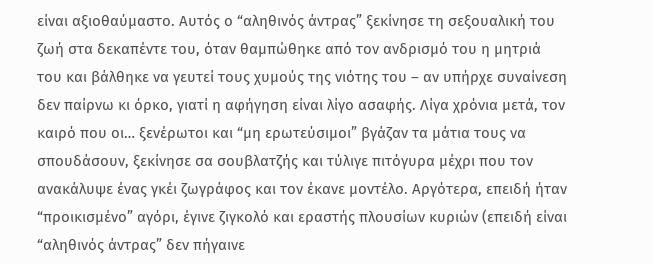είναι αξιοθαύμαστο. Αυτός ο “αληθινός άντρας” ξεκίνησε τη σεξουαλική του ζωή στα δεκαπέντε του, όταν θαμπώθηκε από τον ανδρισμό του η μητριά του και βάλθηκε να γευτεί τους χυμούς της νιότης του – αν υπήρχε συναίνεση δεν παίρνω κι όρκο, γιατί η αφήγηση είναι λίγο ασαφής. Λίγα χρόνια μετά, τον καιρό που οι… ξενέρωτοι και “μη ερωτεύσιμοι” βγάζαν τα μάτια τους να σπουδάσουν, ξεκίνησε σα σουβλατζής και τύλιγε πιτόγυρα μέχρι που τον ανακάλυψε ένας γκέι ζωγράφος και τον έκανε μοντέλο. Αργότερα, επειδή ήταν “προικισμένο” αγόρι, έγινε ζιγκολό και εραστής πλουσίων κυριών (επειδή είναι “αληθινός άντρας” δεν πήγαινε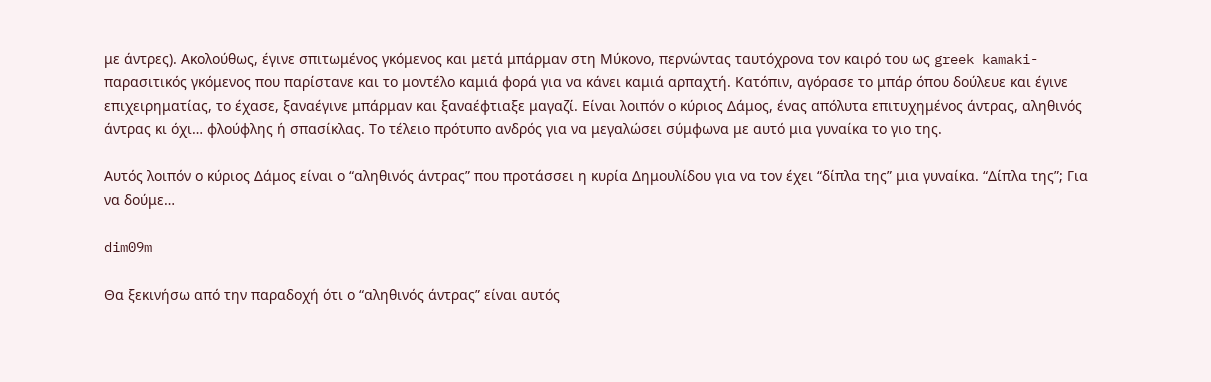με άντρες). Ακολούθως, έγινε σπιτωμένος γκόμενος και μετά μπάρμαν στη Μύκονο, περνώντας ταυτόχρονα τον καιρό του ως greek kamaki-παρασιτικός γκόμενος που παρίστανε και το μοντέλο καμιά φορά για να κάνει καμιά αρπαχτή. Κατόπιν, αγόρασε το μπάρ όπου δούλευε και έγινε επιχειρηματίας, το έχασε, ξαναέγινε μπάρμαν και ξαναέφτιαξε μαγαζί. Είναι λοιπόν ο κύριος Δάμος, ένας απόλυτα επιτυχημένος άντρας, αληθινός άντρας κι όχι… φλούφλης ή σπασίκλας. Το τέλειο πρότυπο ανδρός για να μεγαλώσει σύμφωνα με αυτό μια γυναίκα το γιο της.

Αυτός λοιπόν ο κύριος Δάμος είναι ο “αληθινός άντρας” που προτάσσει η κυρία Δημουλίδου για να τον έχει “δίπλα της” μια γυναίκα. “Δίπλα της”; Για να δούμε…

dim09m

Θα ξεκινήσω από την παραδοχή ότι ο “αληθινός άντρας” είναι αυτός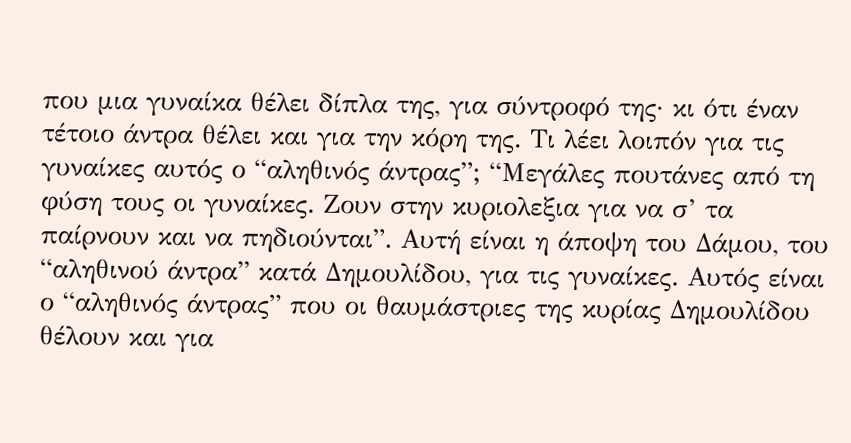που μια γυναίκα θέλει δίπλα της, για σύντροφό της· κι ότι έναν τέτοιο άντρα θέλει και για την κόρη της. Τι λέει λοιπόν για τις γυναίκες αυτός ο “αληθινός άντρας”; “Μεγάλες πουτάνες από τη φύση τους οι γυναίκες. Ζουν στην κυριολεξια για να σ’ τα παίρνουν και να πηδιούνται”. Αυτή είναι η άποψη του Δάμου, του “αληθινού άντρα” κατά Δημουλίδου, για τις γυναίκες. Αυτός είναι ο “αληθινός άντρας” που οι θαυμάστριες της κυρίας Δημουλίδου θέλουν και για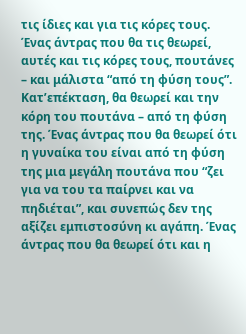τις ίδιες και για τις κόρες τους. Ένας άντρας που θα τις θεωρεί, αυτές και τις κόρες τους, πουτάνες – και μάλιστα “από τη φύση τους”. Κατ’επέκταση, θα θεωρεί και την κόρη του πουτάνα – από τη φύση της. Ένας άντρας που θα θεωρεί ότι η γυναίκα του είναι από τη φύση της μια μεγάλη πουτάνα που “ζει για να του τα παίρνει και να πηδιέται”, και συνεπώς δεν της αξίζει εμπιστοσύνη κι αγάπη. Ένας άντρας που θα θεωρεί ότι και η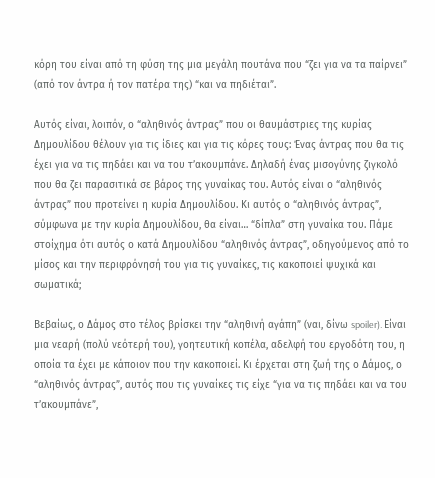κόρη του είναι από τη φύση της μια μεγάλη πουτάνα που “ζει για να τα παίρνει” (από τον άντρα ή τον πατέρα της) “και να πηδιέται”.

Αυτός είναι, λοιπόν, ο “αληθινός άντρας” που οι θαυμάστριες της κυρίας Δημουλίδου θέλουν για τις ίδιες και για τις κόρες τους: Ένας άντρας που θα τις έχει για να τις πηδάει και να του τ’ακουμπάνε. Δηλαδή ένας μισογύνης ζιγκολό που θα ζει παρασιτικά σε βάρος της γυναίκας του. Αυτός είναι ο “αληθινός άντρας” που προτείνει η κυρία Δημουλίδου. Κι αυτός ο “αληθινός άντρας”, σύμφωνα με την κυρία Δημουλίδου, θα είναι… “δίπλα” στη γυναίκα του. Πάμε στοίχημα ότι αυτός ο κατά Δημουλίδου “αληθινός άντρας”, οδηγούμενος από το μίσος και την περιφρόνησή του για τις γυναίκες, τις κακοποιεί ψυχικά και σωματικά;

Βεβαίως, ο Δάμος στο τέλος βρίσκει την “αληθινή αγάπη” (ναι, δίνω spoiler). Είναι μια νεαρή (πολύ νεότερή του), γοητευτική κοπέλα, αδελφή του εργοδότη του, η οποία τα έχει με κάποιον που την κακοποιεί. Κι έρχεται στη ζωή της ο Δάμος, ο “αληθινός άντρας”, αυτός που τις γυναίκες τις είχε “για να τις πηδάει και να του τ’ακουμπάνε”,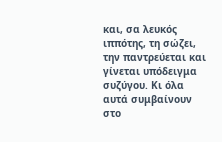και, σα λευκός ιππότης, τη σώζει, την παντρεύεται και γίνεται υπόδειγμα συζύγου. Κι όλα αυτά συμβαίνουν στο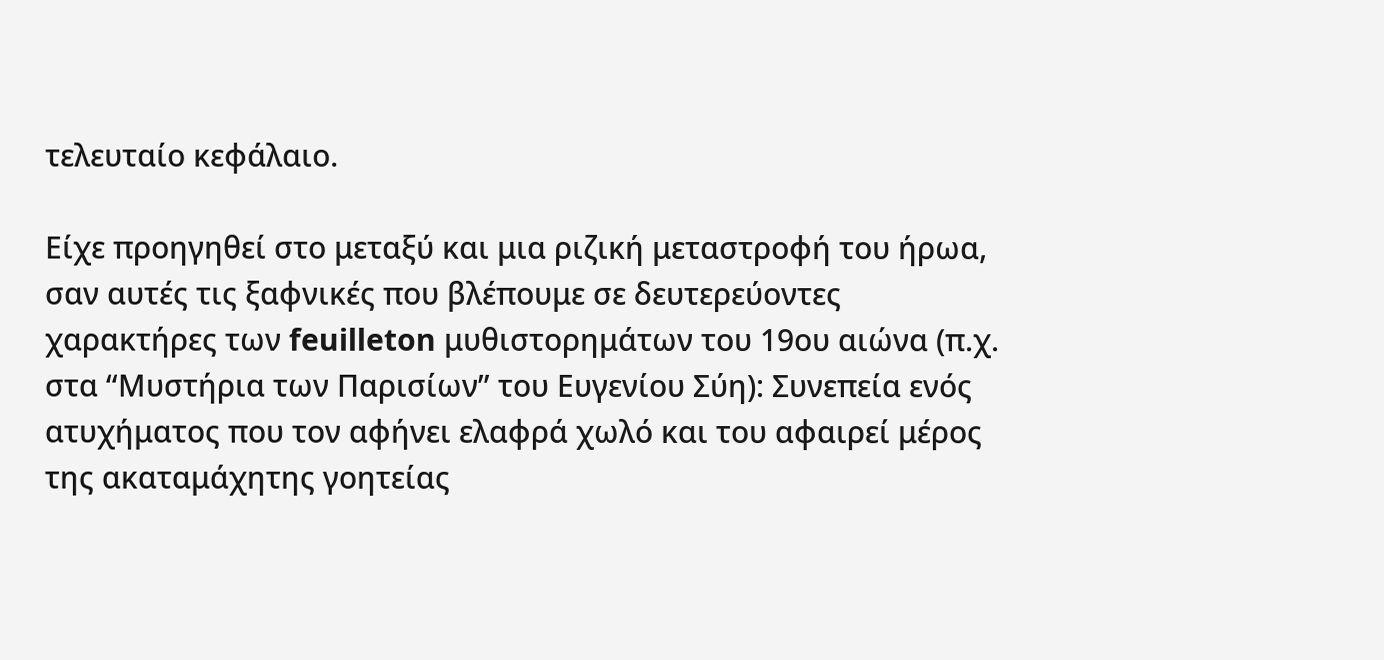τελευταίο κεφάλαιο.

Είχε προηγηθεί στο μεταξύ και μια ριζική μεταστροφή του ήρωα, σαν αυτές τις ξαφνικές που βλέπουμε σε δευτερεύοντες χαρακτήρες των feuilleton μυθιστορημάτων του 19ου αιώνα (π.χ. στα “Μυστήρια των Παρισίων” του Ευγενίου Σύη): Συνεπεία ενός ατυχήματος που τον αφήνει ελαφρά χωλό και του αφαιρεί μέρος της ακαταμάχητης γοητείας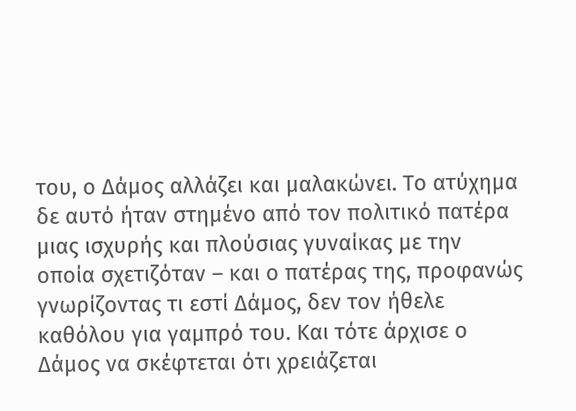του, ο Δάμος αλλάζει και μαλακώνει. Το ατύχημα δε αυτό ήταν στημένο από τον πολιτικό πατέρα μιας ισχυρής και πλούσιας γυναίκας με την οποία σχετιζόταν – και ο πατέρας της, προφανώς γνωρίζοντας τι εστί Δάμος, δεν τον ήθελε καθόλου για γαμπρό του. Και τότε άρχισε ο Δάμος να σκέφτεται ότι χρειάζεται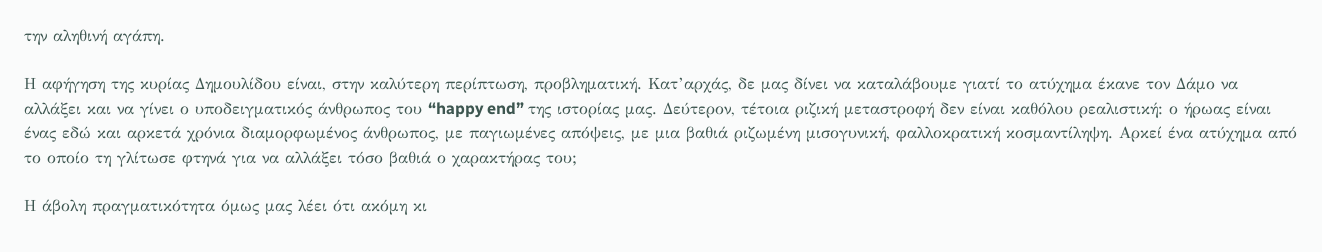την αληθινή αγάπη.

Η αφήγηση της κυρίας Δημουλίδου είναι, στην καλύτερη περίπτωση, προβληματική. Κατ’αρχάς, δε μας δίνει να καταλάβουμε γιατί το ατύχημα έκανε τον Δάμο να αλλάξει και να γίνει ο υποδειγματικός άνθρωπος του “happy end” της ιστορίας μας. Δεύτερον, τέτοια ριζική μεταστροφή δεν είναι καθόλου ρεαλιστική: ο ήρωας είναι ένας εδώ και αρκετά χρόνια διαμορφωμένος άνθρωπος, με παγιωμένες απόψεις, με μια βαθιά ριζωμένη μισογυνική, φαλλοκρατική κοσμαντίληψη. Αρκεί ένα ατύχημα από το οποίο τη γλίτωσε φτηνά για να αλλάξει τόσο βαθιά ο χαρακτήρας του;

Η άβολη πραγματικότητα όμως μας λέει ότι ακόμη κι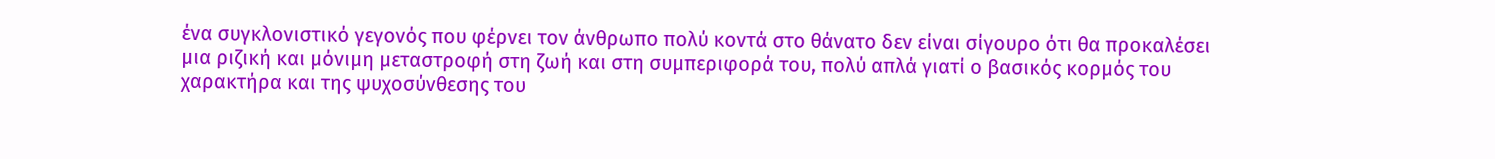ένα συγκλονιστικό γεγονός που φέρνει τον άνθρωπο πολύ κοντά στο θάνατο δεν είναι σίγουρο ότι θα προκαλέσει μια ριζική και μόνιμη μεταστροφή στη ζωή και στη συμπεριφορά του, πολύ απλά γιατί ο βασικός κορμός του χαρακτήρα και της ψυχοσύνθεσης του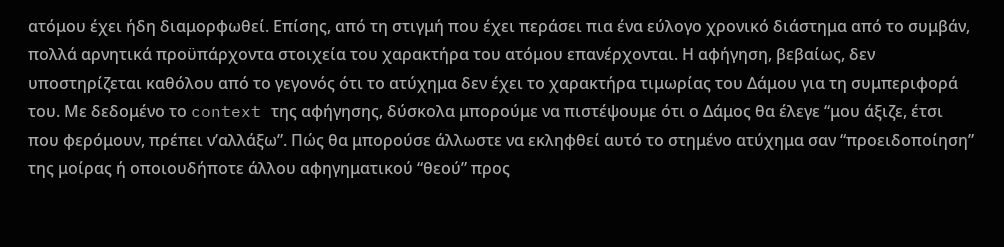ατόμου έχει ήδη διαμορφωθεί. Επίσης, από τη στιγμή που έχει περάσει πια ένα εύλογο χρονικό διάστημα από το συμβάν, πολλά αρνητικά προϋπάρχοντα στοιχεία του χαρακτήρα του ατόμου επανέρχονται. Η αφήγηση, βεβαίως, δεν υποστηρίζεται καθόλου από το γεγονός ότι το ατύχημα δεν έχει το χαρακτήρα τιμωρίας του Δάμου για τη συμπεριφορά του. Με δεδομένο το context της αφήγησης, δύσκολα μπορούμε να πιστέψουμε ότι ο Δάμος θα έλεγε “μου άξιζε, έτσι που φερόμουν, πρέπει ν’αλλάξω”. Πώς θα μπορούσε άλλωστε να εκληφθεί αυτό το στημένο ατύχημα σαν “προειδοποίηση” της μοίρας ή οποιουδήποτε άλλου αφηγηματικού “θεού” προς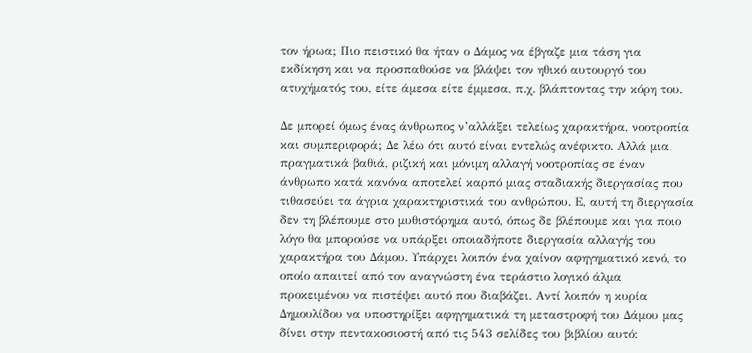τον ήρωα; Πιο πειστικό θα ήταν ο Δάμος να έβγαζε μια τάση για εκδίκηση και να προσπαθούσε να βλάψει τον ηθικό αυτουργό του ατυχήματός του, είτε άμεσα είτε έμμεσα, π.χ. βλάπτοντας την κόρη του.

Δε μπορεί όμως ένας άνθρωπος ν’αλλάξει τελείως χαρακτήρα, νοοτροπία και συμπεριφορά; Δε λέω ότι αυτό είναι εντελώς ανέφικτο. Αλλά μια πραγματικά βαθιά, ριζική και μόνιμη αλλαγή νοοτροπίας σε έναν άνθρωπο κατά κανόνα αποτελεί καρπό μιας σταδιακής διεργασίας που τιθασεύει τα άγρια χαρακτηριστικά του ανθρώπου. Ε, αυτή τη διεργασία δεν τη βλέπουμε στο μυθιστόρημα αυτό, όπως δε βλέπουμε και για ποιο λόγο θα μπορούσε να υπάρξει οποιαδήποτε διεργασία αλλαγής του χαρακτήρα του Δάμου. Υπάρχει λοιπόν ένα χαίνον αφηγηματικό κενό, το οποίο απαιτεί από τον αναγνώστη ένα τεράστιο λογικό άλμα προκειμένου να πιστέψει αυτό που διαβάζει. Αντί λοιπόν η κυρία Δημουλίδου να υποστηρίξει αφηγηματικά τη μεταστροφή του Δάμου μας δίνει στην πεντακοσιοστή από τις 543 σελίδες του βιβλίου αυτό: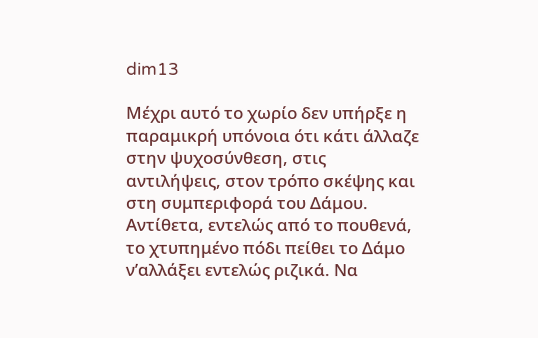dim13

Μέχρι αυτό το χωρίο δεν υπήρξε η παραμικρή υπόνοια ότι κάτι άλλαζε στην ψυχοσύνθεση, στις αντιλήψεις, στον τρόπο σκέψης και στη συμπεριφορά του Δάμου. Αντίθετα, εντελώς από το πουθενά, το χτυπημένο πόδι πείθει το Δάμο ν’αλλάξει εντελώς ριζικά. Να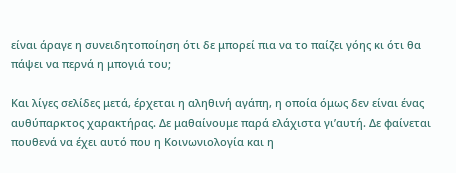είναι άραγε η συνειδητοποίηση ότι δε μπορεί πια να το παίζει γόης κι ότι θα πάψει να περνά η μπογιά του;

Και λίγες σελίδες μετά, έρχεται η αληθινή αγάπη, η οποία όμως δεν είναι ένας αυθύπαρκτος χαρακτήρας. Δε μαθαίνουμε παρά ελάχιστα γι’αυτή. Δε φαίνεται πουθενά να έχει αυτό που η Κοινωνιολογία και η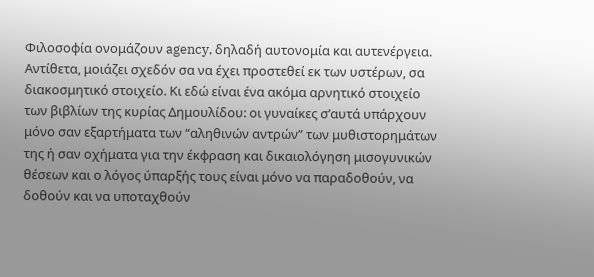Φιλοσοφία ονομάζουν agency, δηλαδή αυτονομία και αυτενέργεια. Αντίθετα, μοιάζει σχεδόν σα να έχει προστεθεί εκ των υστέρων, σα διακοσμητικό στοιχείο. Κι εδώ είναι ένα ακόμα αρνητικό στοιχείο των βιβλίων της κυρίας Δημουλίδου: οι γυναίκες σ’αυτά υπάρχουν μόνο σαν εξαρτήματα των “αληθινών αντρών” των μυθιστορημάτων της ή σαν οχήματα για την έκφραση και δικαιολόγηση μισογυνικών θέσεων και ο λόγος ύπαρξής τους είναι μόνο να παραδοθούν, να δοθούν και να υποταχθούν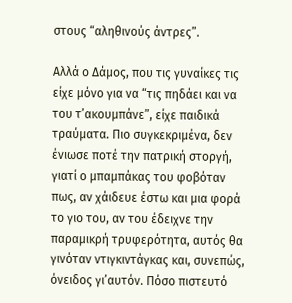στους “αληθινούς άντρες”.

Αλλά ο Δάμος, που τις γυναίκες τις είχε μόνο για να “τις πηδάει και να του τ’ακουμπάνε”, είχε παιδικά τραύματα. Πιο συγκεκριμένα, δεν ένιωσε ποτέ την πατρική στοργή, γιατί ο μπαμπάκας του φοβόταν πως, αν χάιδευε έστω και μια φορά το γιο του, αν του έδειχνε την παραμικρή τρυφερότητα, αυτός θα γινόταν ντιγκιντάγκας και, συνεπώς, όνειδος γι’αυτόν. Πόσο πιστευτό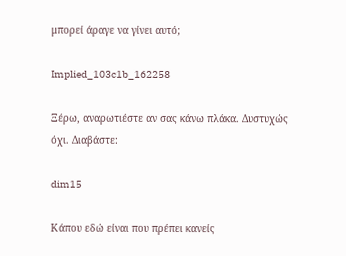μπορεί άραγε να γίνει αυτό;

Implied_103c1b_162258

Ξέρω, αναρωτιέστε αν σας κάνω πλάκα. Δυστυχώς όχι. Διαβάστε:

dim15

Κάπου εδώ είναι που πρέπει κανείς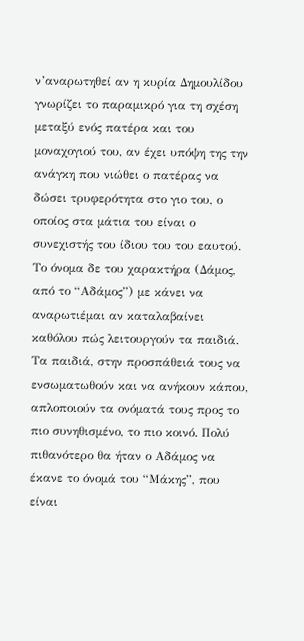ν’αναρωτηθεί αν η κυρία Δημουλίδου γνωρίζει το παραμικρό για τη σχέση μεταξύ ενός πατέρα και του μοναχογιού του, αν έχει υπόψη της την ανάγκη που νιώθει ο πατέρας να δώσει τρυφερότητα στο γιο του, ο οποίος στα μάτια του είναι ο συνεχιστής του ίδιου του του εαυτού. Το όνομα δε του χαρακτήρα (Δάμος, από το “Αδάμος”) με κάνει να αναρωτιέμαι αν καταλαβαίνει καθόλου πώς λειτουργούν τα παιδιά. Τα παιδιά, στην προσπάθειά τους να ενσωματωθούν και να ανήκουν κάπου, απλοποιούν τα ονόματά τους προς το πιο συνηθισμένο, το πιο κοινό. Πολύ πιθανότερο θα ήταν ο Αδάμος να έκανε το όνομά του “Μάκης”, που είναι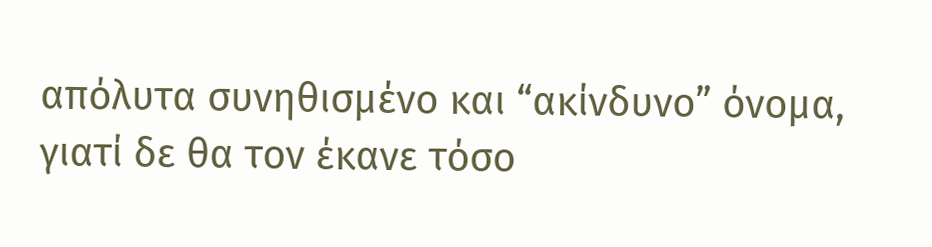απόλυτα συνηθισμένο και “ακίνδυνο” όνομα, γιατί δε θα τον έκανε τόσο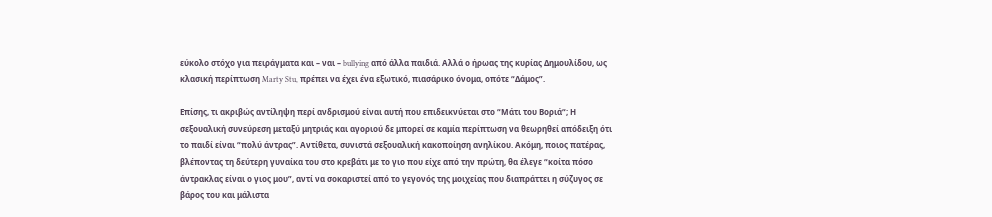εύκολο στόχο για πειράγματα και – ναι – bullying από άλλα παιδιά. Αλλά ο ήρωας της κυρίας Δημουλίδου, ως κλασική περίπτωση Marty Stu, πρέπει να έχει ένα εξωτικό, πιασάρικο όνομα, οπότε “Δάμος”.

Επίσης, τι ακριβώς αντίληψη περί ανδρισμού είναι αυτή που επιδεικνύεται στο “Μάτι του Βοριά“; Η σεξουαλική συνεύρεση μεταξύ μητριάς και αγοριού δε μπορεί σε καμία περίπτωση να θεωρηθεί απόδειξη ότι το παιδί είναι “πολύ άντρας”. Αντίθετα, συνιστά σεξουαλική κακοποίηση ανηλίκου. Ακόμη, ποιος πατέρας, βλέποντας τη δεύτερη γυναίκα του στο κρεβάτι με το γιο που είχε από την πρώτη, θα έλεγε “κοίτα πόσο άντρακλας είναι ο γιος μου”, αντί να σοκαριστεί από το γεγονός της μοιχείας που διαπράττει η σύζυγος σε βάρος του και μάλιστα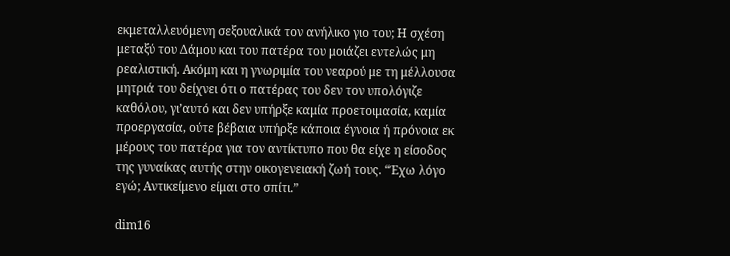εκμεταλλευόμενη σεξουαλικά τον ανήλικο γιο του; Η σχέση μεταξύ του Δάμου και του πατέρα του μοιάζει εντελώς μη ρεαλιστική. Ακόμη και η γνωριμία του νεαρού με τη μέλλουσα μητριά του δείχνει ότι ο πατέρας του δεν τον υπολόγιζε καθόλου, γι’αυτό και δεν υπήρξε καμία προετοιμασία, καμία προεργασία, ούτε βέβαια υπήρξε κάποια έγνοια ή πρόνοια εκ μέρους του πατέρα για τον αντίκτυπο που θα είχε η είσοδος της γυναίκας αυτής στην οικογενειακή ζωή τους. “Έχω λόγο εγώ; Αντικείμενο είμαι στο σπίτι.”

dim16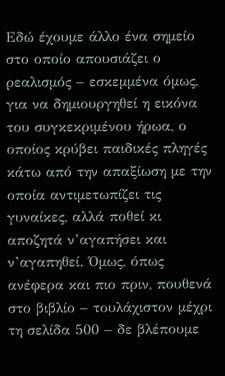Εδώ έχουμε άλλο ένα σημείο στο οποίο απουσιάζει ο ρεαλισμός – εσκεμμένα όμως, για να δημιουργηθεί η εικόνα του συγκεκριμένου ήρωα, ο οποίος κρύβει παιδικές πληγές κάτω από την απαξίωση με την οποία αντιμετωπίζει τις γυναίκες, αλλά ποθεί κι αποζητά ν’αγαπήσει και ν’αγαπηθεί. Όμως, όπως ανέφερα και πιο πριν, πουθενά στο βιβλίο – τουλάχιστον μέχρι τη σελίδα 500 – δε βλέπουμε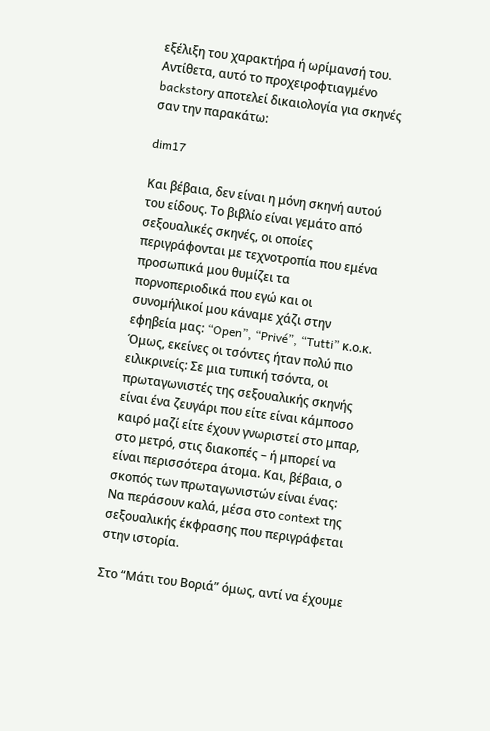εξέλιξη του χαρακτήρα ή ωρίμανσή του. Αντίθετα, αυτό το προχειροφτιαγμένο backstory αποτελεί δικαιολογία για σκηνές σαν την παρακάτω:

dim17

Και βέβαια, δεν είναι η μόνη σκηνή αυτού του είδους. Το βιβλίο είναι γεμάτο από σεξουαλικές σκηνές, οι οποίες περιγράφονται με τεχνοτροπία που εμένα προσωπικά μου θυμίζει τα πορνοπεριοδικά που εγώ και οι συνομήλικοί μου κάναμε χάζι στην εφηβεία μας: “Open”, “Privé”, “Tutti” κ.ο.κ. Όμως, εκείνες οι τσόντες ήταν πολύ πιο ειλικρινείς: Σε μια τυπική τσόντα, οι πρωταγωνιστές της σεξουαλικής σκηνής είναι ένα ζευγάρι που είτε είναι κάμποσο καιρό μαζί είτε έχουν γνωριστεί στο μπαρ, στο μετρό, στις διακοπές – ή μπορεί να είναι περισσότερα άτομα. Και, βέβαια, ο σκοπός των πρωταγωνιστών είναι ένας: Να περάσουν καλά, μέσα στο context της σεξουαλικής έκφρασης που περιγράφεται στην ιστορία.

Στο “Μάτι του Βοριά” όμως, αντί να έχουμε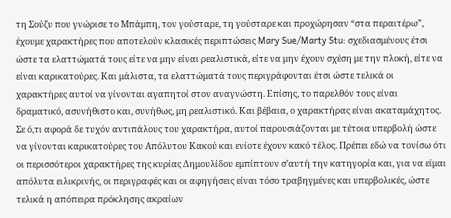τη Σούζυ που γνώρισε το Μπάμπη, τον γούσταρε, τη γούσταρε και προχώρησαν “στα περαιτέρω”, έχουμε χαρακτήρες που αποτελούν κλασικές περιπτώσεις Mary Sue/Marty Stu: σχεδιασμένους έτσι ώστε τα ελαττώματά τους είτε να μην είναι ρεαλιστικά, είτε να μην έχουν σχέση με την πλοκή, είτε να είναι καρικατούρες. Και μάλιστα, τα ελαττώματά τους περιγράφονται έτσι ώστε τελικά οι χαρακτήρες αυτοί να γίνονται αγαπητοί στον αναγνώστη. Επίσης, το παρελθόν τους είναι δραματικό, ασυνήθιστο και, συνήθως, μη ρεαλιστικό. Και βέβαια, ο χαρακτήρας είναι ακαταμάχητος. Σε ό,τι αφορά δε τυχόν αντιπάλους του χαρακτήρα, αυτοί παρουσιάζονται με τέτοια υπερβολή ώστε να γίνονται καρικατούρες του Απόλυτου Κακού και ενίοτε έχουν κακό τέλος. Πρέπει εδώ να τονίσω ότι οι περισσότεροι χαρακτήρες της κυρίας Δημουλίδου εμπίπτουν σ’αυτή την κατηγορία και, για να είμαι απόλυτα ειλικρινής, οι περιγραφές και οι αφηγήσεις είναι τόσο τραβηγμένες και υπερβολικές, ώστε τελικά η απόπειρα πρόκλησης ακραίων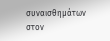συναισθημάτων στον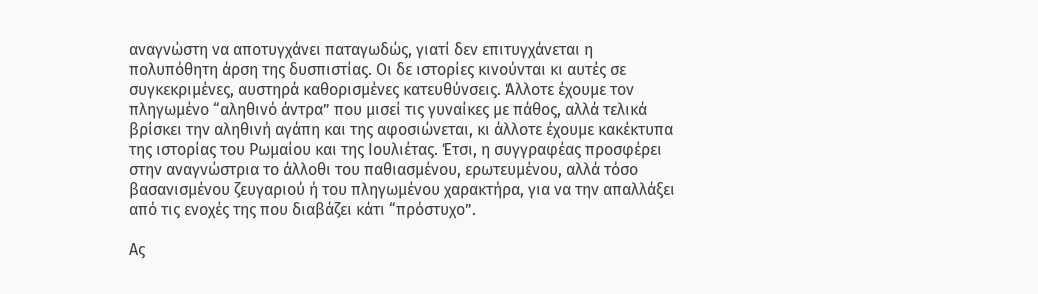αναγνώστη να αποτυγχάνει παταγωδώς, γιατί δεν επιτυγχάνεται η πολυπόθητη άρση της δυσπιστίας. Οι δε ιστορίες κινούνται κι αυτές σε συγκεκριμένες, αυστηρά καθορισμένες κατευθύνσεις. Άλλοτε έχουμε τον πληγωμένο “αληθινό άντρα” που μισεί τις γυναίκες με πάθος, αλλά τελικά βρίσκει την αληθινή αγάπη και της αφοσιώνεται, κι άλλοτε έχουμε κακέκτυπα της ιστορίας του Ρωμαίου και της Ιουλιέτας. Έτσι, η συγγραφέας προσφέρει στην αναγνώστρια το άλλοθι του παθιασμένου, ερωτευμένου, αλλά τόσο βασανισμένου ζευγαριού ή του πληγωμένου χαρακτήρα, για να την απαλλάξει από τις ενοχές της που διαβάζει κάτι “πρόστυχο”.

Ας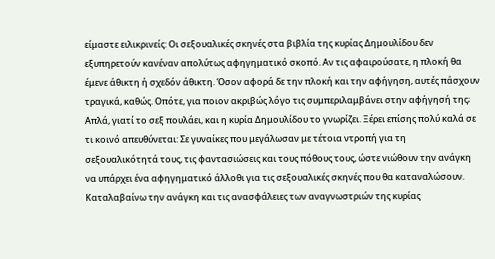είμαστε ειλικρινείς: Οι σεξουαλικές σκηνές στα βιβλία της κυρίας Δημουλίδου δεν εξυπηρετούν κανέναν απολύτως αφηγηματικό σκοπό. Αν τις αφαιρούσατε, η πλοκή θα έμενε άθικτη ή σχεδόν άθικτη. Όσον αφορά δε την πλοκή και την αφήγηση, αυτές πάσχουν τραγικά, καθώς. Οπότε, για ποιον ακριβώς λόγο τις συμπεριλαμβάνει στην αφήγησή της; Απλά, γιατί το σεξ πουλάει, και η κυρία Δημουλίδου το γνωρίζει. Ξέρει επίσης πολύ καλά σε τι κοινό απευθύνεται: Σε γυναίκες που μεγάλωσαν με τέτοια ντροπή για τη σεξουαλικότητά τους, τις φαντασιώσεις και τους πόθους τους, ώστε νιώθουν την ανάγκη να υπάρχει ένα αφηγηματικό άλλοθι για τις σεξουαλικές σκηνές που θα καταναλώσουν. Καταλαβαίνω την ανάγκη και τις ανασφάλειες των αναγνωστριών της κυρίας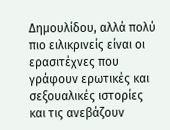Δημουλίδου, αλλά πολύ πιο ειλικρινείς είναι οι ερασιτέχνες που γράφουν ερωτικές και σεξουαλικές ιστορίες και τις ανεβάζουν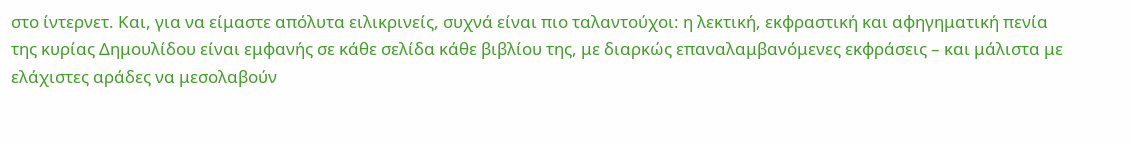στο ίντερνετ. Και, για να είμαστε απόλυτα ειλικρινείς, συχνά είναι πιο ταλαντούχοι: η λεκτική, εκφραστική και αφηγηματική πενία της κυρίας Δημουλίδου είναι εμφανής σε κάθε σελίδα κάθε βιβλίου της, με διαρκώς επαναλαμβανόμενες εκφράσεις – και μάλιστα με ελάχιστες αράδες να μεσολαβούν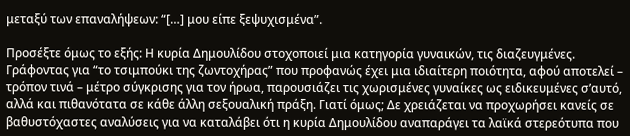μεταξύ των επαναλήψεων: “[…] μου είπε ξεψυχισμένα”.

Προσέξτε όμως το εξής: Η κυρία Δημουλίδου στοχοποιεί μια κατηγορία γυναικών, τις διαζευγμένες. Γράφοντας για “το τσιμπούκι της ζωντοχήρας” που προφανώς έχει μια ιδιαίτερη ποιότητα, αφού αποτελεί – τρόπον τινά – μέτρο σύγκρισης για τον ήρωα, παρουσιάζει τις χωρισμένες γυναίκες ως ειδικευμένες σ’αυτό, αλλά και πιθανότατα σε κάθε άλλη σεξουαλική πράξη. Γιατί όμως; Δε χρειάζεται να προχωρήσει κανείς σε βαθυστόχαστες αναλύσεις για να καταλάβει ότι η κυρία Δημουλίδου αναπαράγει τα λαϊκά στερεότυπα που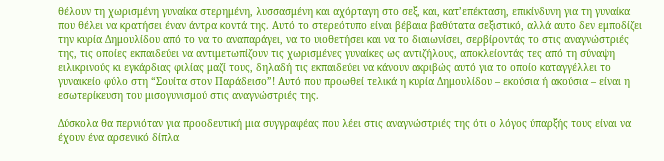θέλουν τη χωρισμένη γυναίκα στερημένη, λυσσασμένη και αχόρταγη στο σεξ, και, κατ’επέκταση, επικίνδυνη για τη γυναίκα που θέλει να κρατήσει έναν άντρα κοντά της. Αυτό το στερεότυπο είναι βέβαια βαθύτατα σεξιστικό, αλλά αυτο δεν εμποδίζει την κυρία Δημουλίδου από το να το αναπαράγει, να το υιοθετήσει και να το διαιωνίσει, σερβίροντάς το στις αναγνώστριές της, τις οποίες εκπαιδεύει να αντιμετωπίζουν τις χωρισμένες γυναίκες ως αντιζήλους, αποκλείοντάς τες από τη σύναψη ειλικρινούς κι εγκάρδιας φιλίας μαζί τους, δηλαδή τις εκπαιδεύει να κάνουν ακριβώς αυτό για το οποίο καταγγέλλει το γυναικείο φύλο στη “Σουίτα στον Παράδεισο”! Αυτό που προωθεί τελικά η κυρία Δημουλίδου – εκούσια ή ακούσια – είναι η εσωτερίκευση του μισογυνισμού στις αναγνώστριές της.

Δύσκολα θα περνιόταν για προοδευτική μια συγγραφέας που λέει στις αναγνώστριές της ότι ο λόγος ύπαρξής τους είναι να έχουν ένα αρσενικό δίπλα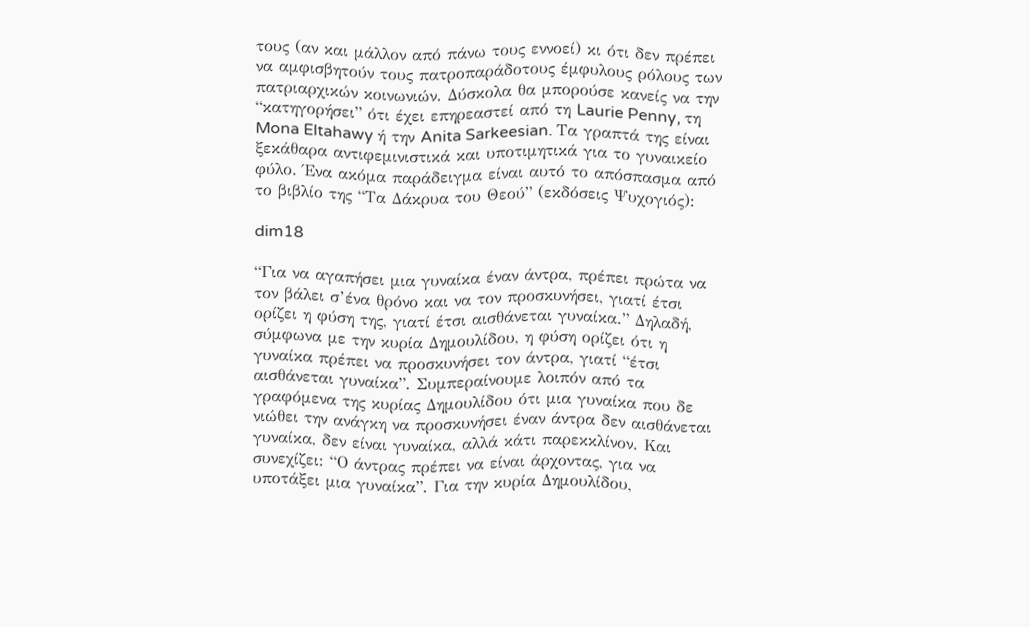τους (αν και μάλλον από πάνω τους εννοεί) κι ότι δεν πρέπει να αμφισβητούν τους πατροπαράδοτους έμφυλους ρόλους των πατριαρχικών κοινωνιών. Δύσκολα θα μπορούσε κανείς να την “κατηγορήσει” ότι έχει επηρεαστεί από τη Laurie Penny, τη Mona Eltahawy ή την Anita Sarkeesian. Τα γραπτά της είναι ξεκάθαρα αντιφεμινιστικά και υποτιμητικά για το γυναικείο φύλο. Ένα ακόμα παράδειγμα είναι αυτό το απόσπασμα από το βιβλίο της “Τα Δάκρυα του Θεού” (εκδόσεις Ψυχογιός):

dim18

“Για να αγαπήσει μια γυναίκα έναν άντρα, πρέπει πρώτα να τον βάλει σ’ένα θρόνο και να τον προσκυνήσει, γιατί έτσι ορίζει η φύση της, γιατί έτσι αισθάνεται γυναίκα.” Δηλαδή, σύμφωνα με την κυρία Δημουλίδου, η φύση ορίζει ότι η γυναίκα πρέπει να προσκυνήσει τον άντρα, γιατί “έτσι αισθάνεται γυναίκα”. Συμπεραίνουμε λοιπόν από τα γραφόμενα της κυρίας Δημουλίδου ότι μια γυναίκα που δε νιώθει την ανάγκη να προσκυνήσει έναν άντρα δεν αισθάνεται γυναίκα, δεν είναι γυναίκα, αλλά κάτι παρεκκλίνον. Και συνεχίζει: “Ο άντρας πρέπει να είναι άρχοντας, για να υποτάξει μια γυναίκα”. Για την κυρία Δημουλίδου,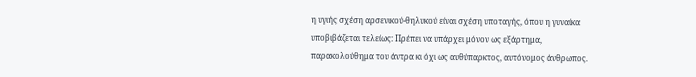η υγιής σχέση αρσενικού-θηλυκού είναι σχέση υποταγής, όπου η γυναίκα υποβιβάζεται τελείως: Πρέπει να υπάρχει μόνον ως εξάρτημα, παρακολούθημα του άντρα κι όχι ως αυθύπαρκτος, αυτόνομος άνθρωπος.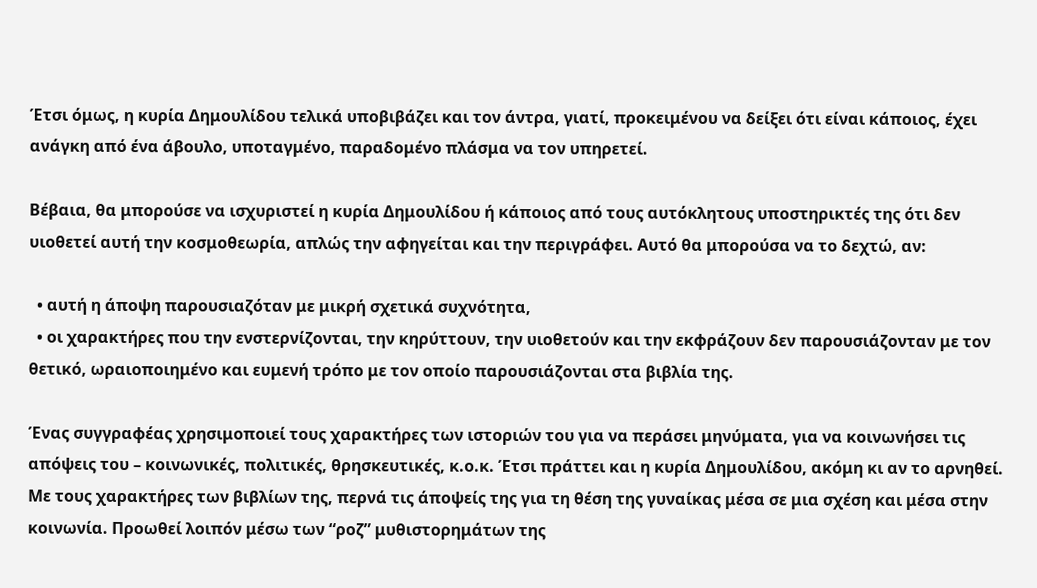Έτσι όμως, η κυρία Δημουλίδου τελικά υποβιβάζει και τον άντρα, γιατί, προκειμένου να δείξει ότι είναι κάποιος, έχει ανάγκη από ένα άβουλο, υποταγμένο, παραδομένο πλάσμα να τον υπηρετεί.

Βέβαια, θα μπορούσε να ισχυριστεί η κυρία Δημουλίδου ή κάποιος από τους αυτόκλητους υποστηρικτές της ότι δεν υιοθετεί αυτή την κοσμοθεωρία, απλώς την αφηγείται και την περιγράφει. Αυτό θα μπορούσα να το δεχτώ, αν:

  • αυτή η άποψη παρουσιαζόταν με μικρή σχετικά συχνότητα,
  • οι χαρακτήρες που την ενστερνίζονται, την κηρύττουν, την υιοθετούν και την εκφράζουν δεν παρουσιάζονταν με τον θετικό, ωραιοποιημένο και ευμενή τρόπο με τον οποίο παρουσιάζονται στα βιβλία της.

Ένας συγγραφέας χρησιμοποιεί τους χαρακτήρες των ιστοριών του για να περάσει μηνύματα, για να κοινωνήσει τις απόψεις του – κοινωνικές, πολιτικές, θρησκευτικές, κ.ο.κ. Έτσι πράττει και η κυρία Δημουλίδου, ακόμη κι αν το αρνηθεί. Με τους χαρακτήρες των βιβλίων της, περνά τις άποψείς της για τη θέση της γυναίκας μέσα σε μια σχέση και μέσα στην κοινωνία. Προωθεί λοιπόν μέσω των “ροζ” μυθιστορημάτων της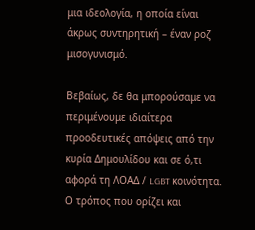μια ιδεολογία, η οποία είναι άκρως συντηρητική – έναν ροζ μισογυνισμό.

Βεβαίως, δε θα μπορούσαμε να περιμένουμε ιδιαίτερα προοδευτικές απόψεις από την κυρία Δημουλίδου και σε ό,τι αφορά τη ΛΟΑΔ / LGBT κοινότητα. Ο τρόπος που ορίζει και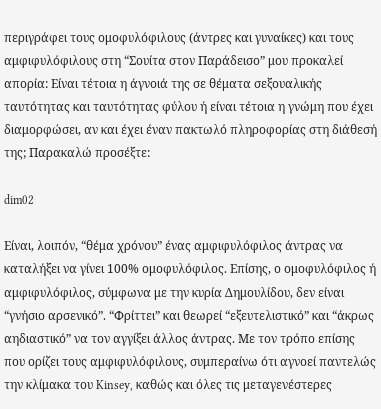περιγράφει τους ομοφυλόφιλους (άντρες και γυναίκες) και τους αμφιφυλόφιλους στη “Σουίτα στον Παράδεισο” μου προκαλεί απορία: Είναι τέτοια η άγνοιά της σε θέματα σεξουαλικής ταυτότητας και ταυτότητας φύλου ή είναι τέτοια η γνώμη που έχει διαμορφώσει, αν και έχει έναν πακτωλό πληροφορίας στη διάθεσή της; Παρακαλώ προσέξτε:

dim02

Είναι, λοιπόν, “θέμα χρόνου” ένας αμφιφυλόφιλος άντρας να καταλήξει να γίνει 100% ομοφυλόφιλος. Επίσης, ο ομοφυλόφιλος ή αμφιφυλόφιλος, σύμφωνα με την κυρία Δημουλίδου, δεν είναι “γνήσιο αρσενικό”. “Φρίττει” και θεωρεί “εξευτελιστικό” και “άκρως αηδιαστικό” να τον αγγίξει άλλος άντρας. Με τον τρόπο επίσης που ορίζει τους αμφιφυλόφιλους, συμπεραίνω ότι αγνοεί παντελώς την κλίμακα του Kinsey, καθώς και όλες τις μεταγενέστερες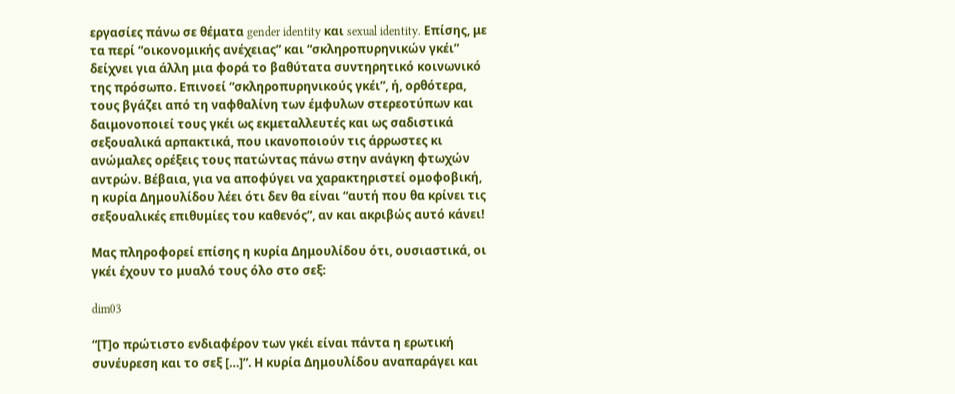εργασίες πάνω σε θέματα gender identity και sexual identity. Επίσης, με τα περί “οικονομικής ανέχειας” και “σκληροπυρηνικών γκέι” δείχνει για άλλη μια φορά το βαθύτατα συντηρητικό κοινωνικό της πρόσωπο. Επινοεί “σκληροπυρηνικούς γκέι”, ή, ορθότερα, τους βγάζει από τη ναφθαλίνη των έμφυλων στερεοτύπων και δαιμονοποιεί τους γκέι ως εκμεταλλευτές και ως σαδιστικά σεξουαλικά αρπακτικά, που ικανοποιούν τις άρρωστες κι ανώμαλες ορέξεις τους πατώντας πάνω στην ανάγκη φτωχών αντρών. Βέβαια, για να αποφύγει να χαρακτηριστεί ομοφοβική, η κυρία Δημουλίδου λέει ότι δεν θα είναι “αυτή που θα κρίνει τις σεξουαλικές επιθυμίες του καθενός”, αν και ακριβώς αυτό κάνει!

Μας πληροφορεί επίσης η κυρία Δημουλίδου ότι, ουσιαστικά, οι γκέι έχουν το μυαλό τους όλο στο σεξ:

dim03

“[Τ]ο πρώτιστο ενδιαφέρον των γκέι είναι πάντα η ερωτική συνέυρεση και το σεξ […]”. Η κυρία Δημουλίδου αναπαράγει και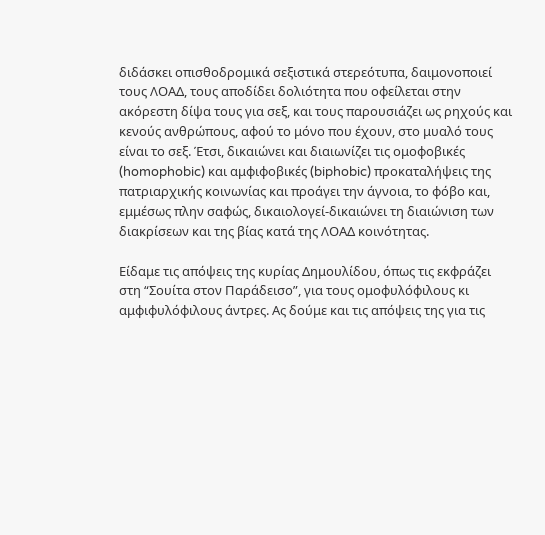διδάσκει οπισθοδρομικά σεξιστικά στερεότυπα, δαιμονοποιεί τους ΛΟΑΔ, τους αποδίδει δολιότητα που οφείλεται στην ακόρεστη δίψα τους για σεξ, και τους παρουσιάζει ως ρηχούς και κενούς ανθρώπους, αφού το μόνο που έχουν, στο μυαλό τους είναι το σεξ. Έτσι, δικαιώνει και διαιωνίζει τις ομοφοβικές (homophobic) και αμφιφοβικές (biphobic) προκαταλήψεις της πατριαρχικής κοινωνίας και προάγει την άγνοια, το φόβο και, εμμέσως πλην σαφώς, δικαιολογεί-δικαιώνει τη διαιώνιση των διακρίσεων και της βίας κατά της ΛΟΑΔ κοινότητας.

Είδαμε τις απόψεις της κυρίας Δημουλίδου, όπως τις εκφράζει στη “Σουίτα στον Παράδεισο”, για τους ομοφυλόφιλους κι αμφιφυλόφιλους άντρες. Ας δούμε και τις απόψεις της για τις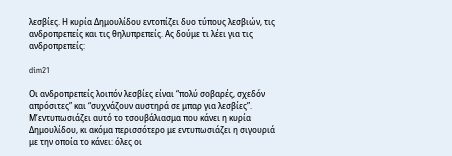λεσβίες. Η κυρία Δημουλίδου εντοπίζει δυο τύπους λεσβιών, τις ανδροπρεπείς και τις θηλυπρεπείς. Ας δούμε τι λέει για τις ανδροπρεπείς:

dim21

Οι ανδροπρεπείς λοιπόν λεσβίες είναι “πολύ σοβαρές, σχεδόν απρόσιτες” και “συχνάζουν αυστηρά σε μπαρ για λεσβίες”. Μ’εντυπωσιάζει αυτό το τσουβάλιασμα που κάνει η κυρία Δημουλίδου, κι ακόμα περισσότερο με εντυπωσιάζει η σιγουριά με την οποία το κάνει: όλες οι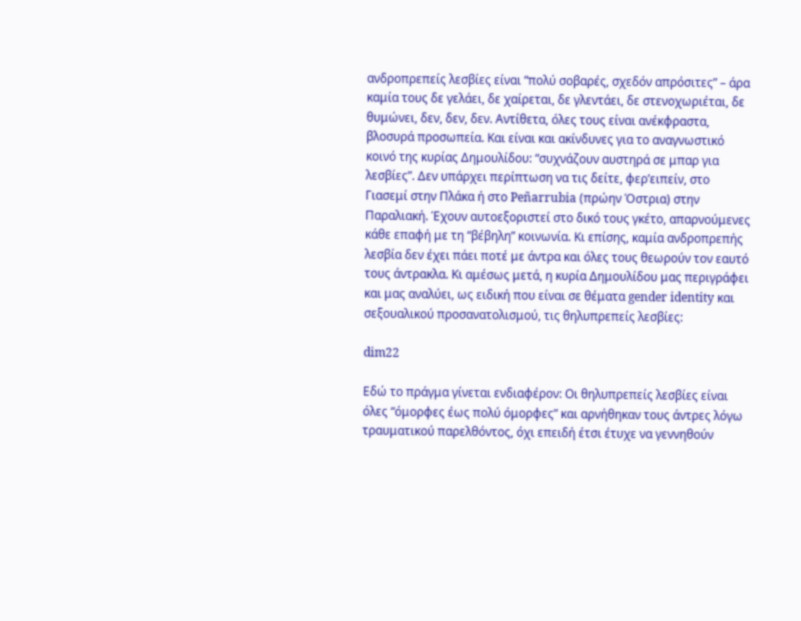ανδροπρεπείς λεσβίες είναι “πολύ σοβαρές, σχεδόν απρόσιτες” – άρα καμία τους δε γελάει, δε χαίρεται, δε γλεντάει, δε στενοχωριέται, δε θυμώνει, δεν, δεν, δεν. Αντίθετα, όλες τους είναι ανέκφραστα, βλοσυρά προσωπεία. Και είναι και ακίνδυνες για το αναγνωστικό κοινό της κυρίας Δημουλίδου: “συχνάζουν αυστηρά σε μπαρ για λεσβίες”. Δεν υπάρχει περίπτωση να τις δείτε, φερ’ειπείν, στο Γιασεμί στην Πλάκα ή στο Peñarrubia (πρώην Όστρια) στην Παραλιακή. Έχουν αυτοεξοριστεί στο δικό τους γκέτο, απαρνούμενες κάθε επαφή με τη “βέβηλη” κοινωνία. Κι επίσης, καμία ανδροπρεπής λεσβία δεν έχει πάει ποτέ με άντρα και όλες τους θεωρούν τον εαυτό τους άντρακλα. Κι αμέσως μετά, η κυρία Δημουλίδου μας περιγράφει και μας αναλύει, ως ειδική που είναι σε θέματα gender identity και σεξουαλικού προσανατολισμού, τις θηλυπρεπείς λεσβίες:

dim22

Εδώ το πράγμα γίνεται ενδιαφέρον: Οι θηλυπρεπείς λεσβίες είναι όλες “όμορφες έως πολύ όμορφες” και αρνήθηκαν τους άντρες λόγω τραυματικού παρελθόντος, όχι επειδή έτσι έτυχε να γεννηθούν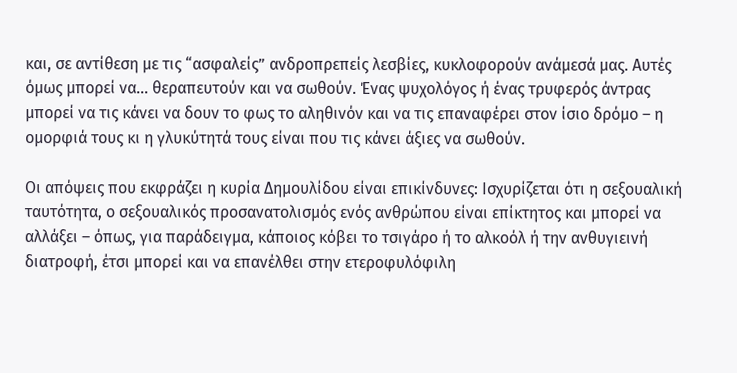και, σε αντίθεση με τις “ασφαλείς” ανδροπρεπείς λεσβίες, κυκλοφορούν ανάμεσά μας. Αυτές όμως μπορεί να… θεραπευτούν και να σωθούν. Ένας ψυχολόγος ή ένας τρυφερός άντρας μπορεί να τις κάνει να δουν το φως το αληθινόν και να τις επαναφέρει στον ίσιο δρόμο – η ομορφιά τους κι η γλυκύτητά τους είναι που τις κάνει άξιες να σωθούν.

Οι απόψεις που εκφράζει η κυρία Δημουλίδου είναι επικίνδυνες: Ισχυρίζεται ότι η σεξουαλική ταυτότητα, ο σεξουαλικός προσανατολισμός ενός ανθρώπου είναι επίκτητος και μπορεί να αλλάξει – όπως, για παράδειγμα, κάποιος κόβει το τσιγάρο ή το αλκοόλ ή την ανθυγιεινή διατροφή, έτσι μπορεί και να επανέλθει στην ετεροφυλόφιλη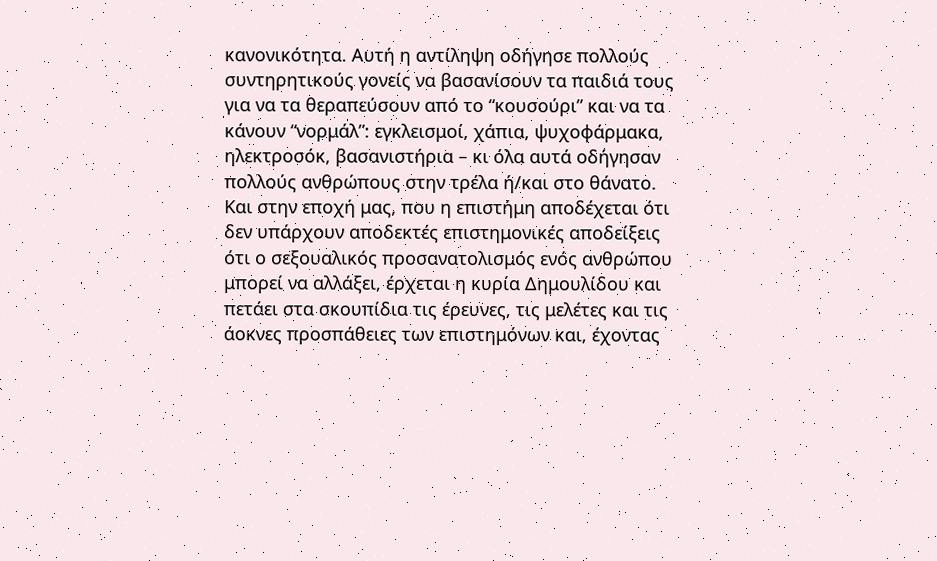κανονικότητα. Αυτή η αντίληψη οδήγησε πολλούς συντηρητικούς γονείς να βασανίσουν τα παιδιά τους για να τα θεραπεύσουν από το “κουσούρι” και να τα κάνουν “νορμάλ”: εγκλεισμοί, χάπια, ψυχοφάρμακα, ηλεκτροσόκ, βασανιστήρια – κι όλα αυτά οδήγησαν πολλούς ανθρώπους στην τρέλα ή/και στο θάνατο. Και στην εποχή μας, που η επιστήμη αποδέχεται ότι δεν υπάρχουν αποδεκτές επιστημονικές αποδείξεις ότι ο σεξουαλικός προσανατολισμός ενός ανθρώπου μπορεί να αλλάξει, έρχεται η κυρία Δημουλίδου και πετάει στα σκουπίδια τις έρευνες, τις μελέτες και τις άοκνες προσπάθειες των επιστημόνων και, έχοντας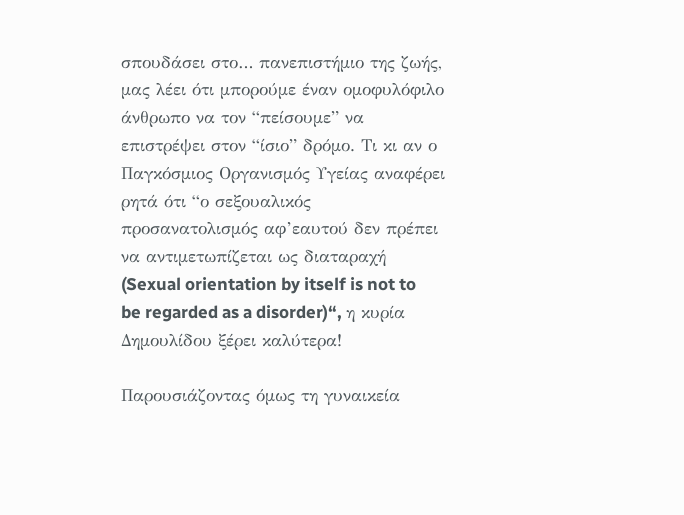σπουδάσει στο… πανεπιστήμιο της ζωής, μας λέει ότι μπορούμε έναν ομοφυλόφιλο άνθρωπο να τον “πείσουμε” να επιστρέψει στον “ίσιο” δρόμο. Τι κι αν ο Παγκόσμιος Οργανισμός Υγείας αναφέρει ρητά ότι “ο σεξουαλικός προσανατολισμός αφ’εαυτού δεν πρέπει να αντιμετωπίζεται ως διαταραχή (Sexual orientation by itself is not to be regarded as a disorder)“, η κυρία Δημουλίδου ξέρει καλύτερα!

Παρουσιάζοντας όμως τη γυναικεία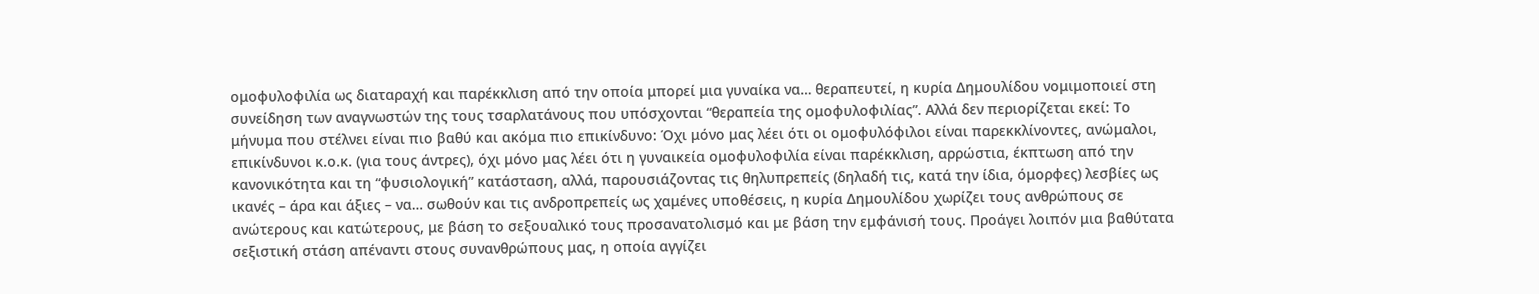ομοφυλοφιλία ως διαταραχή και παρέκκλιση από την οποία μπορεί μια γυναίκα να… θεραπευτεί, η κυρία Δημουλίδου νομιμοποιεί στη συνείδηση των αναγνωστών της τους τσαρλατάνους που υπόσχονται “θεραπεία της ομοφυλοφιλίας”. Αλλά δεν περιορίζεται εκεί: Το μήνυμα που στέλνει είναι πιο βαθύ και ακόμα πιο επικίνδυνο: Όχι μόνο μας λέει ότι οι ομοφυλόφιλοι είναι παρεκκλίνοντες, ανώμαλοι, επικίνδυνοι κ.ο.κ. (για τους άντρες), όχι μόνο μας λέει ότι η γυναικεία ομοφυλοφιλία είναι παρέκκλιση, αρρώστια, έκπτωση από την κανονικότητα και τη “φυσιολογική” κατάσταση, αλλά, παρουσιάζοντας τις θηλυπρεπείς (δηλαδή τις, κατά την ίδια, όμορφες) λεσβίες ως ικανές – άρα και άξιες – να… σωθούν και τις ανδροπρεπείς ως χαμένες υποθέσεις, η κυρία Δημουλίδου χωρίζει τους ανθρώπους σε ανώτερους και κατώτερους, με βάση το σεξουαλικό τους προσανατολισμό και με βάση την εμφάνισή τους. Προάγει λοιπόν μια βαθύτατα σεξιστική στάση απέναντι στους συνανθρώπους μας, η οποία αγγίζει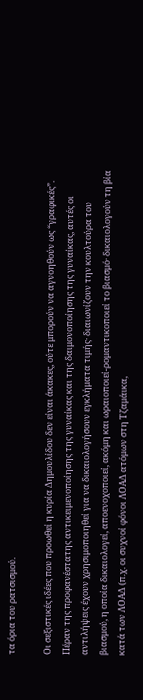τα όρια του ρατσισμού.

Οι σεξιστικές ιδέες που προωθεί η κυρία Δημουλίδου δεν είναι άκακες, ούτε μπορούν να αγνοηθούν ως “γραφικές”. Πέραν της προφανέστατης αντικειμενοποίησης της γυναίκας και της δαιμονοποίησης της γυναίκας, αυτές οι αντιλήψεις έχουν χρησιμοποιηθεί για να δικαιολογήσουν εγκλήματα τιμής· διαιωνίζουν την κουλτούρα του βιασμού, η οποία δικαιολογεί, αποενοχοποιεί, ακόμη και ωραιοποιεί-ρομαντικοποιεί το βιασμό· δικαιολογούν τη βία κατά των ΛΟΑΔ (π.χ. οι συχνοί φόνοι ΛΟΑΔ ατόμων στη Τζαμάικα,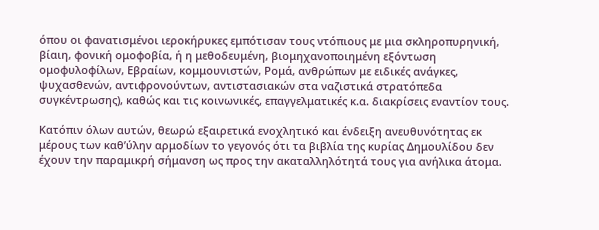όπου οι φανατισμένοι ιεροκήρυκες εμπότισαν τους ντόπιους με μια σκληροπυρηνική, βίαιη, φονική ομοφοβία, ή η μεθοδευμένη, βιομηχανοποιημένη εξόντωση ομοφυλοφίλων, Εβραίων, κομμουνιστών, Ρομά, ανθρώπων με ειδικές ανάγκες, ψυχασθενών, αντιφρονούντων, αντιστασιακών στα ναζιστικά στρατόπεδα συγκέντρωσης), καθώς και τις κοινωνικές, επαγγελματικές κ.α. διακρίσεις εναντίον τους.

Κατόπιν όλων αυτών, θεωρώ εξαιρετικά ενοχλητικό και ένδειξη ανευθυνότητας εκ μέρους των καθ’ύλην αρμοδίων το γεγονός ότι τα βιβλία της κυρίας Δημουλίδου δεν έχουν την παραμικρή σήμανση ως προς την ακαταλληλότητά τους για ανήλικα άτομα.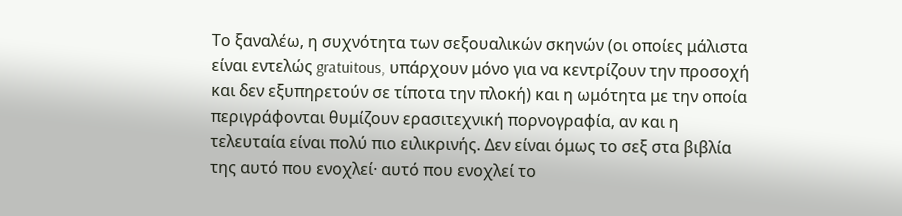Το ξαναλέω, η συχνότητα των σεξουαλικών σκηνών (οι οποίες μάλιστα είναι εντελώς gratuitous, υπάρχουν μόνο για να κεντρίζουν την προσοχή και δεν εξυπηρετούν σε τίποτα την πλοκή) και η ωμότητα με την οποία περιγράφονται θυμίζουν ερασιτεχνική πορνογραφία, αν και η τελευταία είναι πολύ πιο ειλικρινής. Δεν είναι όμως το σεξ στα βιβλία της αυτό που ενοχλεί· αυτό που ενοχλεί το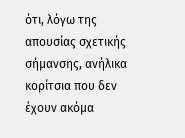ότι, λόγω της απουσίας σχετικής σήμανσης, ανήλικα κορίτσια που δεν έχουν ακόμα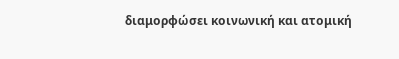διαμορφώσει κοινωνική και ατομική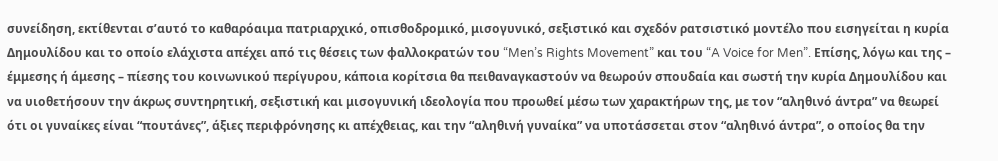συνείδηση, εκτίθενται σ’αυτό το καθαρόαιμα πατριαρχικό, οπισθοδρομικό, μισογυνικό, σεξιστικό και σχεδόν ρατσιστικό μοντέλο που εισηγείται η κυρία Δημουλίδου και το οποίο ελάχιστα απέχει από τις θέσεις των φαλλοκρατών του “Men’s Rights Movement” και του “A Voice for Men”. Επίσης, λόγω και της – έμμεσης ή άμεσης – πίεσης του κοινωνικού περίγυρου, κάποια κορίτσια θα πειθαναγκαστούν να θεωρούν σπουδαία και σωστή την κυρία Δημουλίδου και να υιοθετήσουν την άκρως συντηρητική, σεξιστική και μισογυνική ιδεολογία που προωθεί μέσω των χαρακτήρων της, με τον “αληθινό άντρα” να θεωρεί ότι οι γυναίκες είναι “πουτάνες”, άξιες περιφρόνησης κι απέχθειας, και την “αληθινή γυναίκα” να υποτάσσεται στον “αληθινό άντρα”, ο οποίος θα την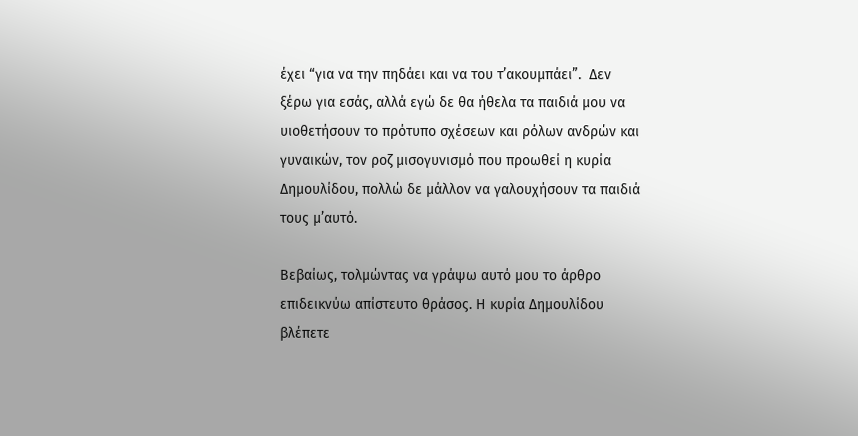έχει “για να την πηδάει και να του τ’ακουμπάει”.  Δεν ξέρω για εσάς, αλλά εγώ δε θα ήθελα τα παιδιά μου να υιοθετήσουν το πρότυπο σχέσεων και ρόλων ανδρών και γυναικών, τον ροζ μισογυνισμό που προωθεί η κυρία Δημουλίδου, πολλώ δε μάλλον να γαλουχήσουν τα παιδιά τους μ’αυτό.

Βεβαίως, τολμώντας να γράψω αυτό μου το άρθρο επιδεικνύω απίστευτο θράσος. Η κυρία Δημουλίδου βλέπετε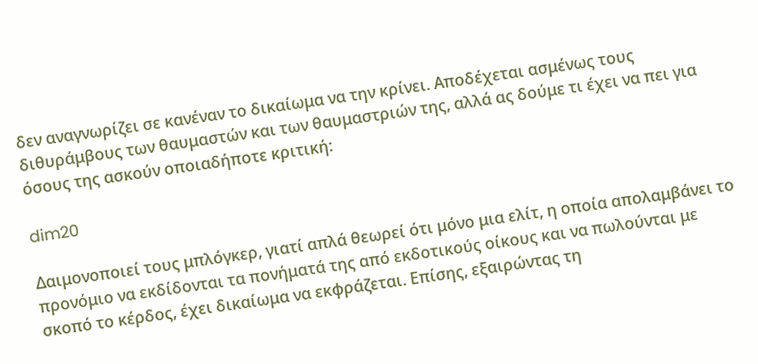δεν αναγνωρίζει σε κανέναν το δικαίωμα να την κρίνει. Αποδέχεται ασμένως τους διθυράμβους των θαυμαστών και των θαυμαστριών της, αλλά ας δούμε τι έχει να πει για όσους της ασκούν οποιαδήποτε κριτική:

dim20

Δαιμονοποιεί τους μπλόγκερ, γιατί απλά θεωρεί ότι μόνο μια ελίτ, η οποία απολαμβάνει το προνόμιο να εκδίδονται τα πονήματά της από εκδοτικούς οίκους και να πωλούνται με σκοπό το κέρδος, έχει δικαίωμα να εκφράζεται. Επίσης, εξαιρώντας τη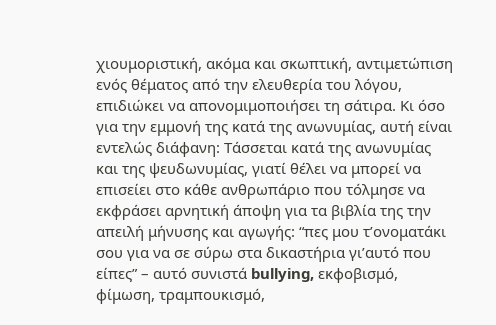χιουμοριστική, ακόμα και σκωπτική, αντιμετώπιση ενός θέματος από την ελευθερία του λόγου, επιδιώκει να απονομιμοποιήσει τη σάτιρα. Κι όσο για την εμμονή της κατά της ανωνυμίας, αυτή είναι εντελώς διάφανη: Τάσσεται κατά της ανωνυμίας και της ψευδωνυμίας, γιατί θέλει να μπορεί να επισείει στο κάθε ανθρωπάριο που τόλμησε να εκφράσει αρνητική άποψη για τα βιβλία της την απειλή μήνυσης και αγωγής: “πες μου τ’ονοματάκι σου για να σε σύρω στα δικαστήρια γι’αυτό που είπες” – αυτό συνιστά bullying, εκφοβισμό, φίμωση, τραμπουκισμό,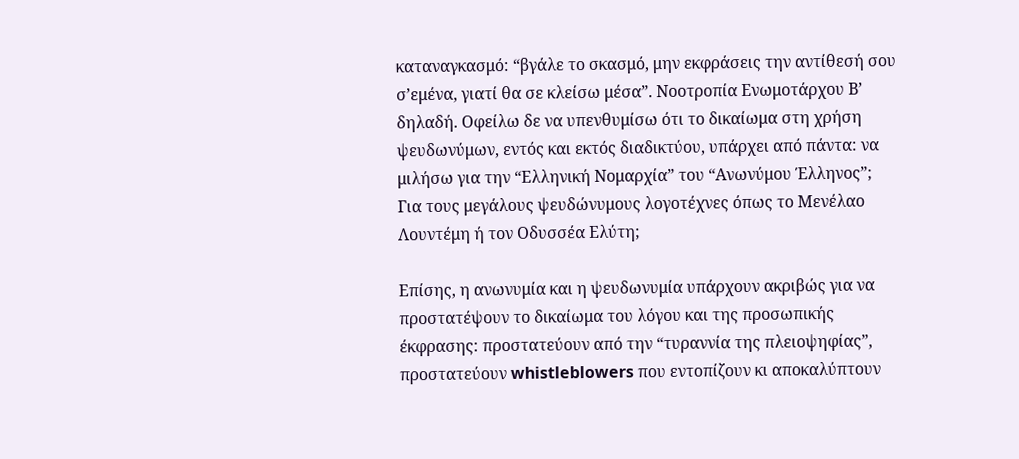καταναγκασμό: “βγάλε το σκασμό, μην εκφράσεις την αντίθεσή σου σ’εμένα, γιατί θα σε κλείσω μέσα”. Νοοτροπία Ενωμοτάρχου Β’ δηλαδή. Οφείλω δε να υπενθυμίσω ότι το δικαίωμα στη χρήση ψευδωνύμων, εντός και εκτός διαδικτύου, υπάρχει από πάντα: να μιλήσω για την “Ελληνική Νομαρχία” του “Ανωνύμου Έλληνος”; Για τους μεγάλους ψευδώνυμους λογοτέχνες όπως το Μενέλαο Λουντέμη ή τον Οδυσσέα Ελύτη;

Επίσης, η ανωνυμία και η ψευδωνυμία υπάρχουν ακριβώς για να προστατέψουν το δικαίωμα του λόγου και της προσωπικής έκφρασης: προστατεύουν από την “τυραννία της πλειοψηφίας”, προστατεύουν whistleblowers που εντοπίζουν κι αποκαλύπτουν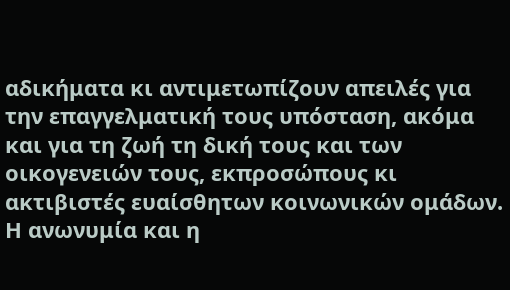αδικήματα κι αντιμετωπίζουν απειλές για την επαγγελματική τους υπόσταση, ακόμα και για τη ζωή τη δική τους και των οικογενειών τους, εκπροσώπους κι ακτιβιστές ευαίσθητων κοινωνικών ομάδων. Η ανωνυμία και η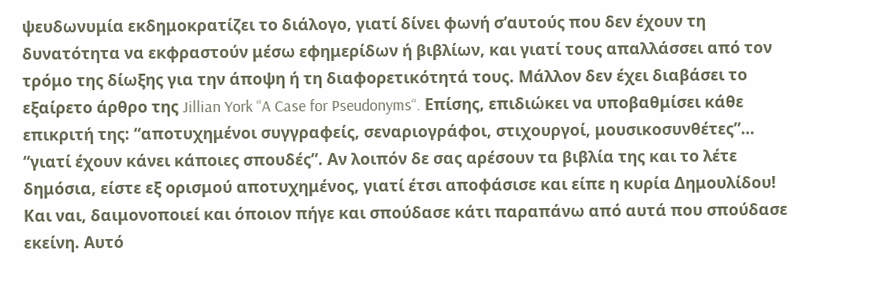ψευδωνυμία εκδημοκρατίζει το διάλογο, γιατί δίνει φωνή σ’αυτούς που δεν έχουν τη δυνατότητα να εκφραστούν μέσω εφημερίδων ή βιβλίων, και γιατί τους απαλλάσσει από τον τρόμο της δίωξης για την άποψη ή τη διαφορετικότητά τους. Μάλλον δεν έχει διαβάσει το εξαίρετο άρθρο της Jillian York “A Case for Pseudonyms“. Επίσης, επιδιώκει να υποβαθμίσει κάθε επικριτή της: “αποτυχημένοι συγγραφείς, σεναριογράφοι, στιχουργοί, μουσικοσυνθέτες”… “γιατί έχουν κάνει κάποιες σπουδές”. Αν λοιπόν δε σας αρέσουν τα βιβλία της και το λέτε δημόσια, είστε εξ ορισμού αποτυχημένος, γιατί έτσι αποφάσισε και είπε η κυρία Δημουλίδου! Και ναι, δαιμονοποιεί και όποιον πήγε και σπούδασε κάτι παραπάνω από αυτά που σπούδασε εκείνη. Αυτό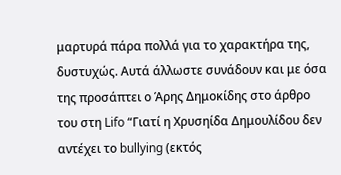μαρτυρά πάρα πολλά για το χαρακτήρα της, δυστυχώς. Αυτά άλλωστε συνάδουν και με όσα της προσάπτει ο Άρης Δημοκίδης στο άρθρο του στη Lifo “Γιατί η Χρυσηίδα Δημουλίδου δεν αντέχει το bullying (εκτός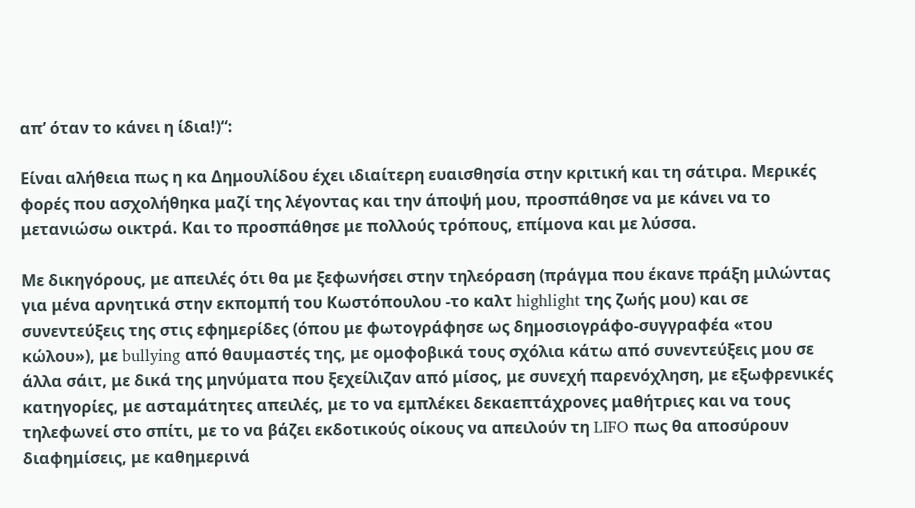απ’ όταν το κάνει η ίδια!)“:

Eίναι αλήθεια πως η κα Δημουλίδου έχει ιδιαίτερη ευαισθησία στην κριτική και τη σάτιρα. Μερικές φορές που ασχολήθηκα μαζί της λέγοντας και την άποψή μου, προσπάθησε να με κάνει να το μετανιώσω οικτρά. Και το προσπάθησε με πολλούς τρόπους, επίμονα και με λύσσα.

Με δικηγόρους, με απειλές ότι θα με ξεφωνήσει στην τηλεόραση (πράγμα που έκανε πράξη μιλώντας για μένα αρνητικά στην εκπομπή του Κωστόπουλου -το καλτ highlight της ζωής μου) και σε συνεντεύξεις της στις εφημερίδες (όπου με φωτογράφησε ως δημοσιογράφο-συγγραφέα «του κώλου»), με bullying από θαυμαστές της, με ομοφοβικά τους σχόλια κάτω από συνεντεύξεις μου σε άλλα σάιτ, με δικά της μηνύματα που ξεχείλιζαν από μίσος, με συνεχή παρενόχληση, με εξωφρενικές κατηγορίες, με ασταμάτητες απειλές, με το να εμπλέκει δεκαεπτάχρονες μαθήτριες και να τους τηλεφωνεί στο σπίτι, με το να βάζει εκδοτικούς οίκους να απειλούν τη LIFO πως θα αποσύρουν διαφημίσεις, με καθημερινά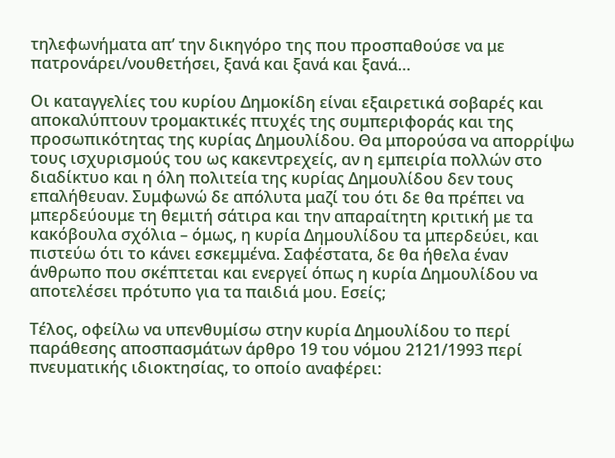τηλεφωνήματα απ’ την δικηγόρο της που προσπαθούσε να με πατρονάρει/νουθετήσει, ξανά και ξανά και ξανά…

Οι καταγγελίες του κυρίου Δημοκίδη είναι εξαιρετικά σοβαρές και αποκαλύπτουν τρομακτικές πτυχές της συμπεριφοράς και της προσωπικότητας της κυρίας Δημουλίδου. Θα μπορούσα να απορρίψω τους ισχυρισμούς του ως κακεντρεχείς, αν η εμπειρία πολλών στο διαδίκτυο και η όλη πολιτεία της κυρίας Δημουλίδου δεν τους επαλήθευαν. Συμφωνώ δε απόλυτα μαζί του ότι δε θα πρέπει να μπερδεύουμε τη θεμιτή σάτιρα και την απαραίτητη κριτική με τα κακόβουλα σχόλια – όμως, η κυρία Δημουλίδου τα μπερδεύει, και πιστεύω ότι το κάνει εσκεμμένα. Σαφέστατα, δε θα ήθελα έναν άνθρωπο που σκέπτεται και ενεργεί όπως η κυρία Δημουλίδου να αποτελέσει πρότυπο για τα παιδιά μου. Εσείς;

Τέλος, οφείλω να υπενθυμίσω στην κυρία Δημουλίδου το περί παράθεσης αποσπασμάτων άρθρο 19 του νόμου 2121/1993 περί πνευματικής ιδιοκτησίας, το οποίο αναφέρει: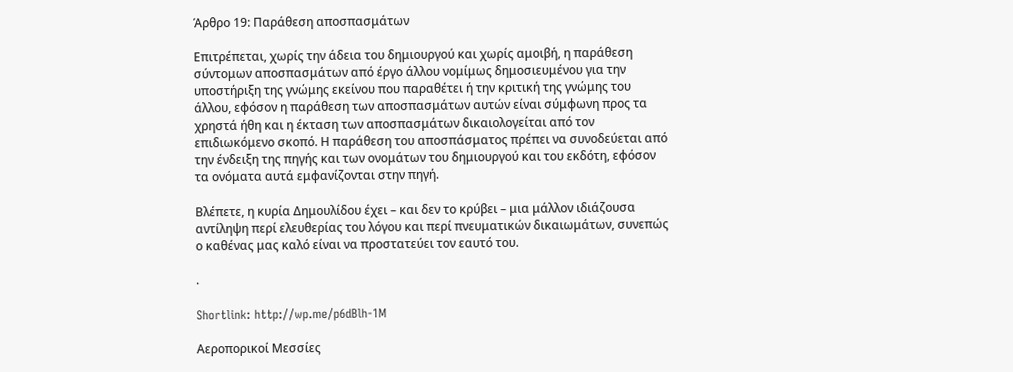Άρθρο 19: Παράθεση αποσπασμάτων

Επιτρέπεται, χωρίς την άδεια του δημιουργού και χωρίς αμοιβή, η παράθεση σύντομων αποσπασμάτων από έργο άλλου νομίμως δημοσιευμένου για την υποστήριξη της γνώμης εκείνου που παραθέτει ή την κριτική της γνώμης του άλλου, εφόσον η παράθεση των αποσπασμάτων αυτών είναι σύμφωνη προς τα χρηστά ήθη και η έκταση των αποσπασμάτων δικαιολογείται από τον επιδιωκόμενο σκοπό. Η παράθεση του αποσπάσματος πρέπει να συνοδεύεται από την ένδειξη της πηγής και των ονομάτων του δημιουργού και του εκδότη, εφόσον τα ονόματα αυτά εμφανίζονται στην πηγή.

Βλέπετε, η κυρία Δημουλίδου έχει – και δεν το κρύβει – μια μάλλον ιδιάζουσα αντίληψη περί ελευθερίας του λόγου και περί πνευματικών δικαιωμάτων, συνεπώς ο καθένας μας καλό είναι να προστατεύει τον εαυτό του.

.

Shortlink: http://wp.me/p6dBlh-1M

Αεροπορικοί Μεσσίες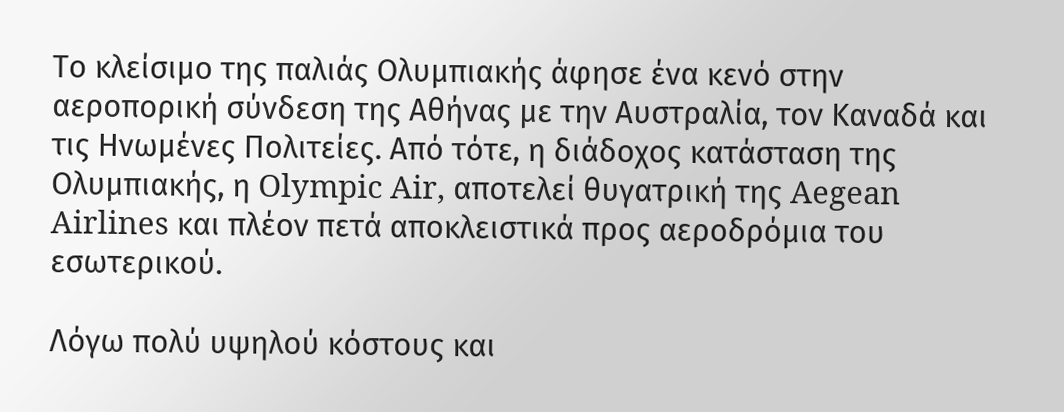Το κλείσιμο της παλιάς Ολυμπιακής άφησε ένα κενό στην αεροπορική σύνδεση της Αθήνας με την Αυστραλία, τον Καναδά και τις Ηνωμένες Πολιτείες. Από τότε, η διάδοχος κατάσταση της Ολυμπιακής, η Olympic Air, αποτελεί θυγατρική της Aegean Airlines και πλέον πετά αποκλειστικά προς αεροδρόμια του εσωτερικού.

Λόγω πολύ υψηλού κόστους και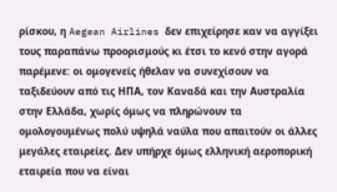ρίσκου, η Aegean Airlines δεν επιχείρησε καν να αγγίξει τους παραπάνω προορισμούς κι έτσι το κενό στην αγορά παρέμενε: οι ομογενείς ήθελαν να συνεχίσουν να ταξιδεύουν από τις ΗΠΑ, τον Καναδά και την Αυστραλία στην Ελλάδα, χωρίς όμως να πληρώνουν τα ομολογουμένως πολύ υψηλά ναύλα που απαιτούν οι άλλες μεγάλες εταιρείες. Δεν υπήρχε όμως ελληνική αεροπορική εταιρεία που να είναι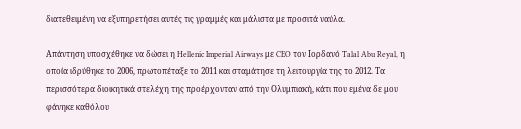διατεθειμένη να εξυπηρετήσει αυτές τις γραμμές και μάλιστα με προσιτά ναύλα.

Απάντηση υποσχέθηκε να δώσει η Hellenic Imperial Airways με CEO τον Ιορδανό Talal Abu Reyal, η οποία ιδρύθηκε το 2006, πρωτοπέταξε το 2011 και σταμάτησε τη λειτουργία της το 2012. Τα περισσότερα διοικητικά στελέχη της προέρχονταν από την Ολυμπιακή, κάτι που εμένα δε μου φάνηκε καθόλου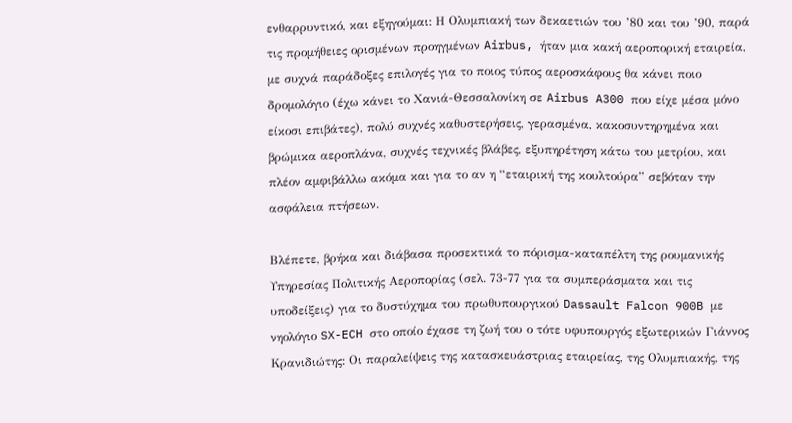ενθαρρυντικό, και εξηγούμαι: Η Ολυμπιακή των δεκαετιών του ’80 και του ’90, παρά τις προμήθειες ορισμένων προηγμένων Airbus, ήταν μια κακή αεροπορική εταιρεία, με συχνά παράδοξες επιλογές για το ποιος τύπος αεροσκάφους θα κάνει ποιο δρομολόγιο (έχω κάνει το Χανιά-Θεσσαλονίκη σε Airbus A300 που είχε μέσα μόνο είκοσι επιβάτες), πολύ συχνές καθυστερήσεις, γερασμένα, κακοσυντηρημένα και βρώμικα αεροπλάνα, συχνές τεχνικές βλάβες, εξυπηρέτηση κάτω του μετρίου, και πλέον αμφιβάλλω ακόμα και για το αν η “εταιρική της κουλτούρα” σεβόταν την ασφάλεια πτήσεων.

Βλέπετε, βρήκα και διάβασα προσεκτικά το πόρισμα-καταπέλτη της ρουμανικής Υπηρεσίας Πολιτικής Αεροπορίας (σελ. 73-77 για τα συμπεράσματα και τις υποδείξεις) για το δυστύχημα του πρωθυπουργικού Dassault Falcon 900B με νηολόγιο SX-ECH στο οποίο έχασε τη ζωή του ο τότε υφυπουργός εξωτερικών Γιάννος Κρανιδιώτης: Οι παραλείψεις της κατασκευάστριας εταιρείας, της Ολυμπιακής, της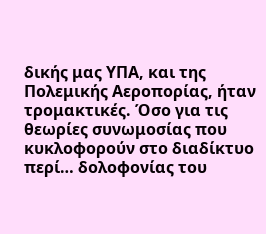δικής μας ΥΠΑ, και της Πολεμικής Αεροπορίας, ήταν τρομακτικές. Όσο για τις θεωρίες συνωμοσίας που κυκλοφορούν στο διαδίκτυο περί… δολοφονίας του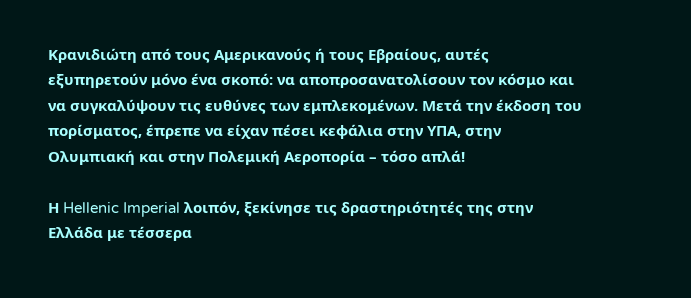Κρανιδιώτη από τους Αμερικανούς ή τους Εβραίους, αυτές εξυπηρετούν μόνο ένα σκοπό: να αποπροσανατολίσουν τον κόσμο και να συγκαλύψουν τις ευθύνες των εμπλεκομένων. Μετά την έκδοση του πορίσματος, έπρεπε να είχαν πέσει κεφάλια στην ΥΠΑ, στην Ολυμπιακή και στην Πολεμική Αεροπορία – τόσο απλά!

Η Hellenic Imperial λοιπόν, ξεκίνησε τις δραστηριότητές της στην Ελλάδα με τέσσερα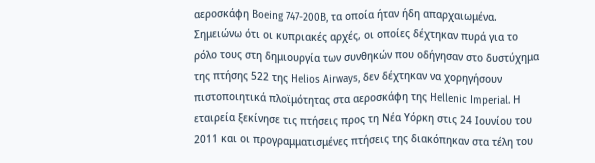αεροσκάφη Boeing 747-200B, τα οποία ήταν ήδη απαρχαιωμένα. Σημειώνω ότι οι κυπριακές αρχές, οι οποίες δέχτηκαν πυρά για το ρόλο τους στη δημιουργία των συνθηκών που οδήγησαν στο δυστύχημα της πτήσης 522 της Helios Airways, δεν δέχτηκαν να χορηγήσουν πιστοποιητικά πλοϊμότητας στα αεροσκάφη της Hellenic Imperial. Η εταιρεία ξεκίνησε τις πτήσεις προς τη Νέα Υόρκη στις 24 Ιουνίου του 2011 και οι προγραμματισμένες πτήσεις της διακόπηκαν στα τέλη του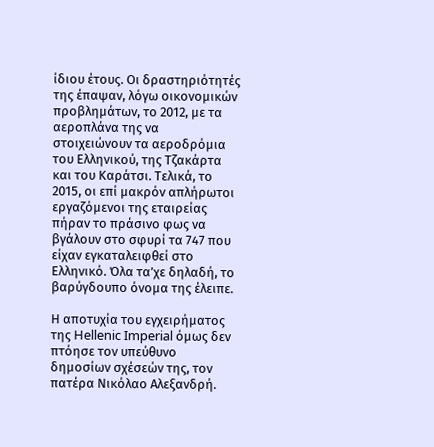ίδιου έτους. Οι δραστηριότητές της έπαψαν, λόγω οικονομικών προβλημάτων, το 2012, με τα αεροπλάνα της να στοιχειώνουν τα αεροδρόμια του Ελληνικού, της Τζακάρτα και του Καράτσι. Τελικά, το 2015, οι επί μακρόν απλήρωτοι εργαζόμενοι της εταιρείας πήραν το πράσινο φως να βγάλουν στο σφυρί τα 747 που είχαν εγκαταλειφθεί στο Ελληνικό. Όλα τα’χε δηλαδή, το βαρύγδουπο όνομα της έλειπε.

Η αποτυχία του εγχειρήματος της Hellenic Imperial όμως δεν πτόησε τον υπεύθυνο δημοσίων σχέσεών της, τον πατέρα Νικόλαο Αλεξανδρή.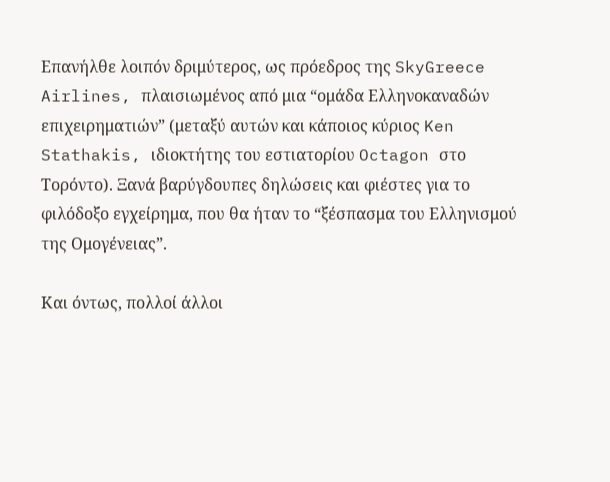Επανήλθε λοιπόν δριμύτερος, ως πρόεδρος της SkyGreece Airlines, πλαισιωμένος από μια “ομάδα Ελληνοκαναδών επιχειρηματιών” (μεταξύ αυτών και κάποιος κύριος Ken Stathakis, ιδιοκτήτης του εστιατορίου Octagon στο Τορόντο). Ξανά βαρύγδουπες δηλώσεις και φιέστες για το φιλόδοξο εγχείρημα, που θα ήταν το “ξέσπασμα του Ελληνισμού της Ομογένειας”.

Και όντως, πολλοί άλλοι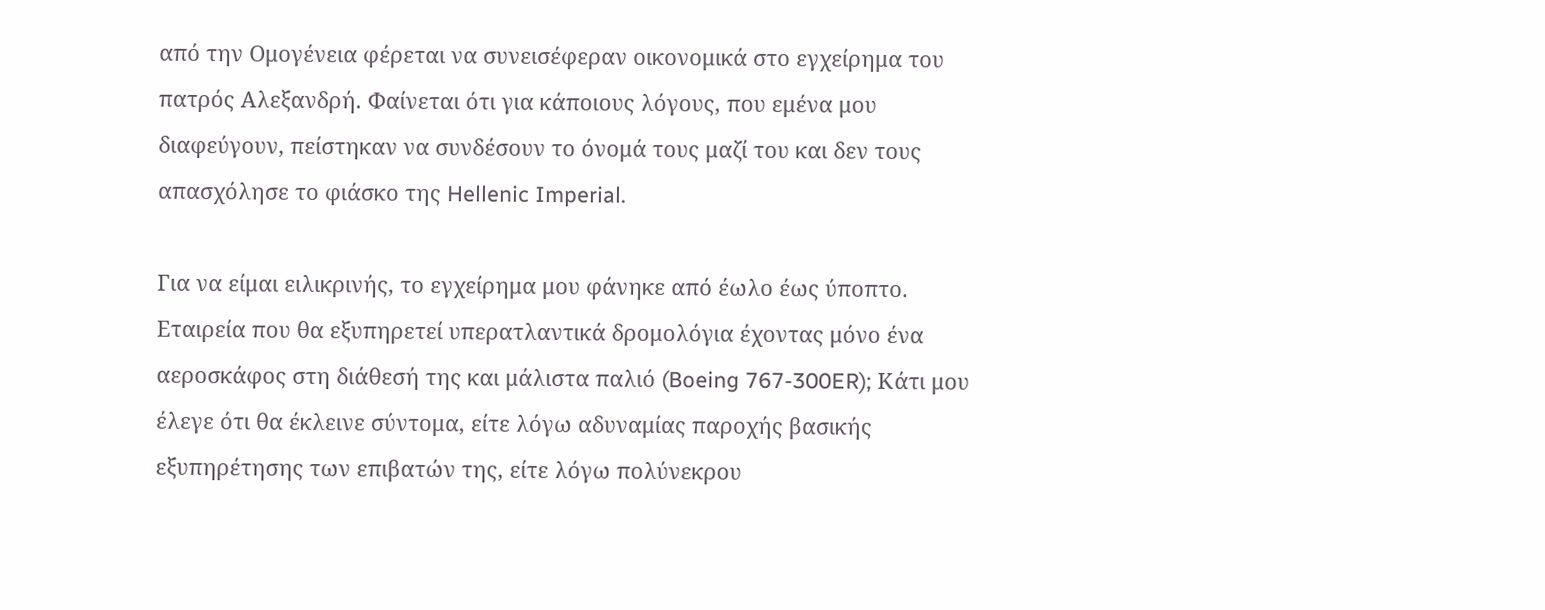από την Ομογένεια φέρεται να συνεισέφεραν οικονομικά στο εγχείρημα του πατρός Αλεξανδρή. Φαίνεται ότι για κάποιους λόγους, που εμένα μου διαφεύγουν, πείστηκαν να συνδέσουν το όνομά τους μαζί του και δεν τους απασχόλησε το φιάσκο της Hellenic Imperial.

Για να είμαι ειλικρινής, το εγχείρημα μου φάνηκε από έωλο έως ύποπτο. Εταιρεία που θα εξυπηρετεί υπερατλαντικά δρομολόγια έχοντας μόνο ένα αεροσκάφος στη διάθεσή της και μάλιστα παλιό (Boeing 767-300ER); Κάτι μου έλεγε ότι θα έκλεινε σύντομα, είτε λόγω αδυναμίας παροχής βασικής εξυπηρέτησης των επιβατών της, είτε λόγω πολύνεκρου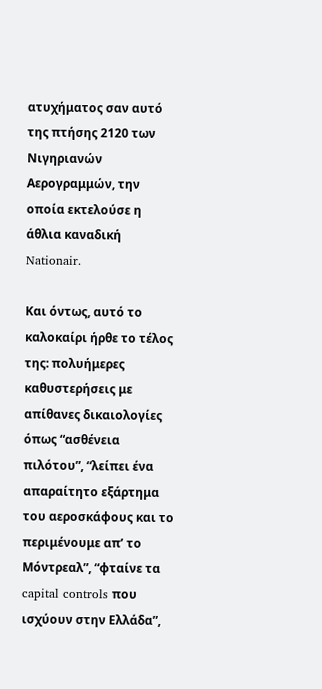ατυχήματος σαν αυτό της πτήσης 2120 των Νιγηριανών Αερογραμμών, την οποία εκτελούσε η άθλια καναδική Nationair.

Και όντως, αυτό το καλοκαίρι ήρθε το τέλος της: πολυήμερες καθυστερήσεις με απίθανες δικαιολογίες όπως “ασθένεια πιλότου”, “λείπει ένα απαραίτητο εξάρτημα του αεροσκάφους και το περιμένουμε απ’ το Μόντρεαλ”, “φταίνε τα capital controls που ισχύουν στην Ελλάδα”,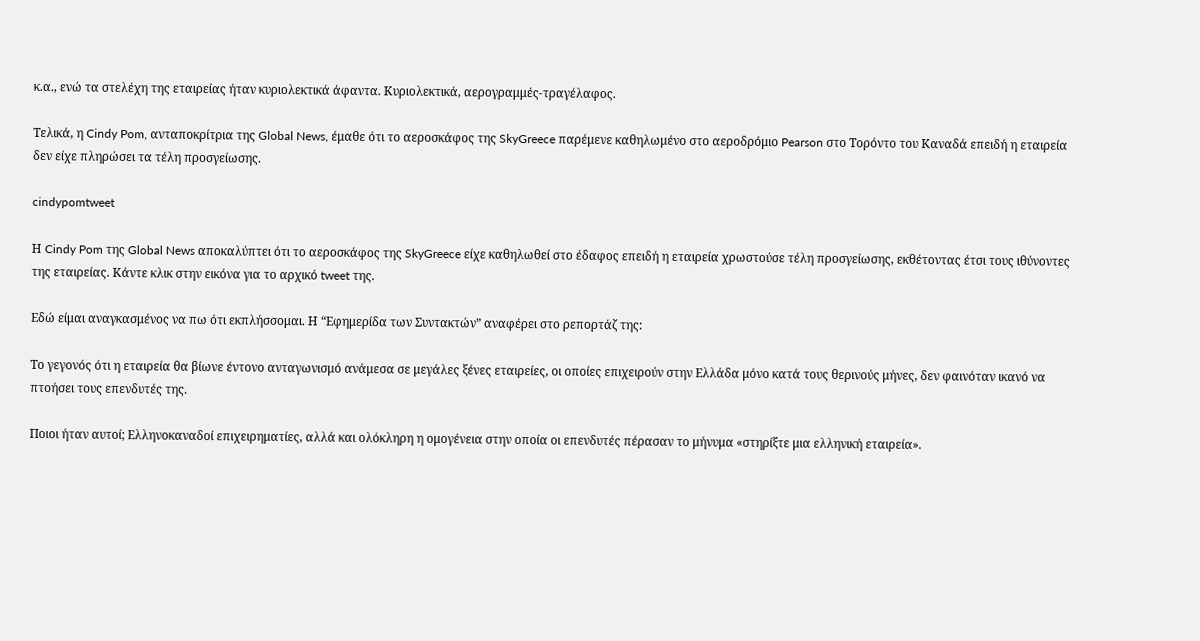κ.α., ενώ τα στελέχη της εταιρείας ήταν κυριολεκτικά άφαντα. Κυριολεκτικά, αερογραμμές-τραγέλαφος.

Τελικά, η Cindy Pom, ανταποκρίτρια της Global News, έμαθε ότι το αεροσκάφος της SkyGreece παρέμενε καθηλωμένο στο αεροδρόμιο Pearson στο Τορόντο του Καναδά επειδή η εταιρεία δεν είχε πληρώσει τα τέλη προσγείωσης.

cindypomtweet

Η Cindy Pom της Global News αποκαλύπτει ότι το αεροσκάφος της SkyGreece είχε καθηλωθεί στο έδαφος επειδή η εταιρεία χρωστούσε τέλη προσγείωσης, εκθέτοντας έτσι τους ιθύνοντες της εταιρείας. Κάντε κλικ στην εικόνα για το αρχικό tweet της.

Εδώ είμαι αναγκασμένος να πω ότι εκπλήσσομαι. Η “Εφημερίδα των Συντακτών” αναφέρει στο ρεπορτάζ της:

Το γεγονός ότι η εταιρεία θα βίωνε έντονο ανταγωνισμό ανάμεσα σε μεγάλες ξένες εταιρείες, οι οποίες επιχειρούν στην Ελλάδα μόνο κατά τους θερινούς μήνες, δεν φαινόταν ικανό να πτοήσει τους επενδυτές της.

Ποιοι ήταν αυτοί; Ελληνοκαναδοί επιχειρηματίες, αλλά και ολόκληρη η ομογένεια στην οποία οι επενδυτές πέρασαν το μήνυμα «στηρίξτε μια ελληνική εταιρεία».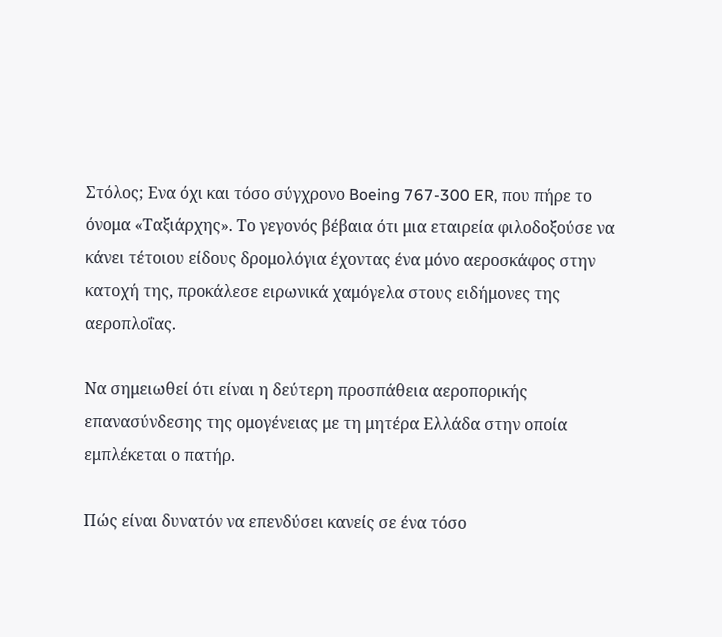Στόλος; Ενα όχι και τόσο σύγχρονο Boeing 767-300 ER, που πήρε το όνομα «Ταξιάρχης». Το γεγονός βέβαια ότι μια εταιρεία φιλοδοξούσε να κάνει τέτοιου είδους δρομολόγια έχοντας ένα μόνο αεροσκάφος στην κατοχή της, προκάλεσε ειρωνικά χαμόγελα στους ειδήμονες της αεροπλοΐας.

Να σημειωθεί ότι είναι η δεύτερη προσπάθεια αεροπορικής επανασύνδεσης της ομογένειας με τη μητέρα Ελλάδα στην οποία εμπλέκεται ο πατήρ.

Πώς είναι δυνατόν να επενδύσει κανείς σε ένα τόσο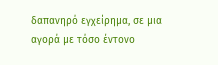δαπανηρό εγχείρημα, σε μια αγορά με τόσο έντονο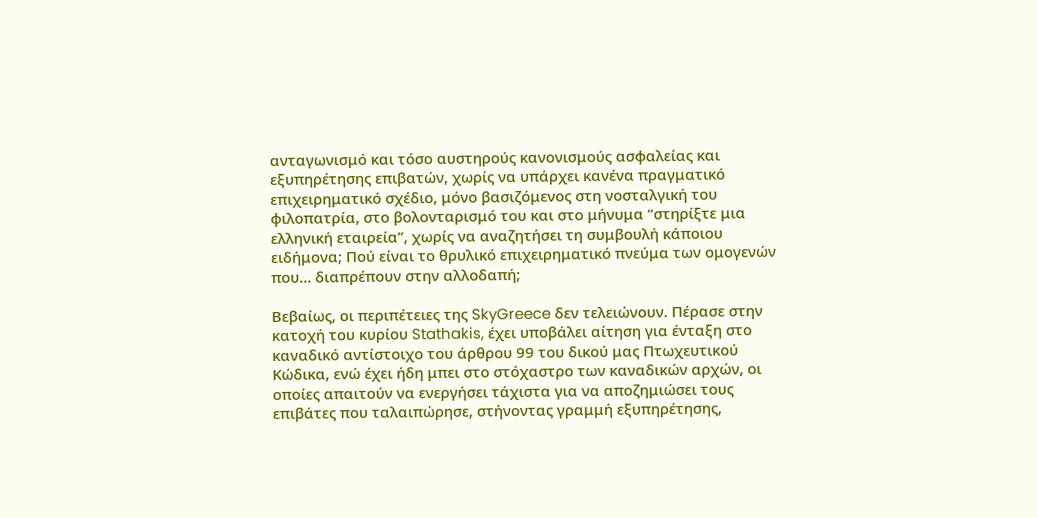ανταγωνισμό και τόσο αυστηρούς κανονισμούς ασφαλείας και εξυπηρέτησης επιβατών, χωρίς να υπάρχει κανένα πραγματικό επιχειρηματικό σχέδιο, μόνο βασιζόμενος στη νοσταλγική του φιλοπατρία, στο βολονταρισμό του και στο μήνυμα “στηρίξτε μια ελληνική εταιρεία”, χωρίς να αναζητήσει τη συμβουλή κάποιου ειδήμονα; Πού είναι το θρυλικό επιχειρηματικό πνεύμα των ομογενών που… διαπρέπουν στην αλλοδαπή;

Βεβαίως, οι περιπέτειες της SkyGreece δεν τελειώνουν. Πέρασε στην κατοχή του κυρίου Stathakis, έχει υποβάλει αίτηση για ένταξη στο καναδικό αντίστοιχο του άρθρου 99 του δικού μας Πτωχευτικού Κώδικα, ενώ έχει ήδη μπει στο στόχαστρο των καναδικών αρχών, οι οποίες απαιτούν να ενεργήσει τάχιστα για να αποζημιώσει τους επιβάτες που ταλαιπώρησε, στήνοντας γραμμή εξυπηρέτησης,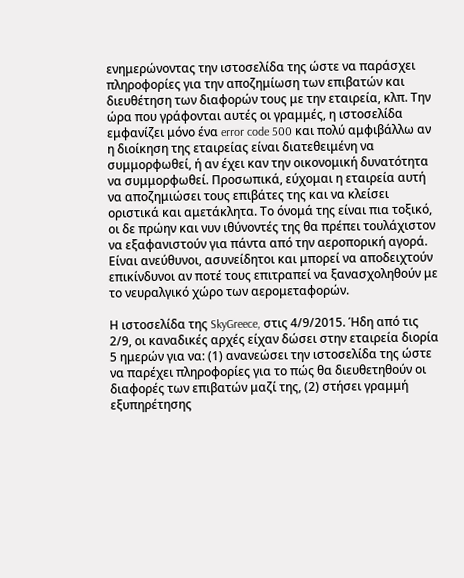ενημερώνοντας την ιστοσελίδα της ώστε να παράσχει πληροφορίες για την αποζημίωση των επιβατών και διευθέτηση των διαφορών τους με την εταιρεία, κλπ. Την ώρα που γράφονται αυτές οι γραμμές, η ιστοσελίδα εμφανίζει μόνο ένα error code 500 και πολύ αμφιβάλλω αν η διοίκηση της εταιρείας είναι διατεθειμένη να συμμορφωθεί, ή αν έχει καν την οικονομική δυνατότητα να συμμορφωθεί. Προσωπικά, εύχομαι η εταιρεία αυτή να αποζημιώσει τους επιβάτες της και να κλείσει οριστικά και αμετάκλητα. Το όνομά της είναι πια τοξικό, οι δε πρώην και νυν ιθύνοντές της θα πρέπει τουλάχιστον να εξαφανιστούν για πάντα από την αεροπορική αγορά. Είναι ανεύθυνοι, ασυνείδητοι και μπορεί να αποδειχτούν επικίνδυνοι αν ποτέ τους επιτραπεί να ξανασχοληθούν με το νευραλγικό χώρο των αερομεταφορών.

Η ιστοσελίδα της SkyGreece, στις 4/9/2015. Ήδη από τις 2/9, οι καναδικές αρχές είχαν δώσει στην εταιρεία διορία 5 ημερών για να: (1) ανανεώσει την ιστοσελίδα της ώστε να παρέχει πληροφορίες για το πώς θα διευθετηθούν οι διαφορές των επιβατών μαζί της, (2) στήσει γραμμή εξυπηρέτησης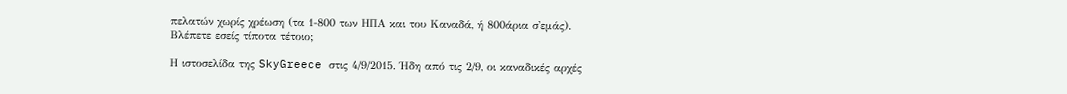πελατών χωρίς χρέωση (τα 1-800 των ΗΠΑ και του Καναδά, ή 800άρια σ'εμάς). Βλέπετε εσείς τίποτα τέτοιο;

Η ιστοσελίδα της SkyGreece στις 4/9/2015. Ήδη από τις 2/9, οι καναδικές αρχές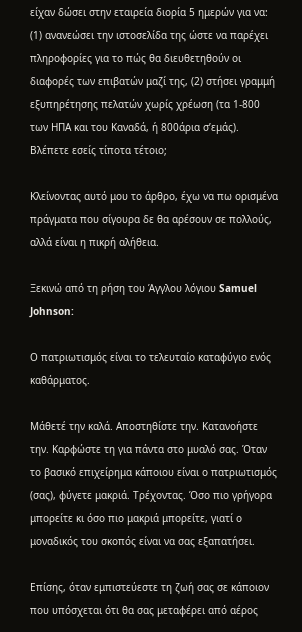είχαν δώσει στην εταιρεία διορία 5 ημερών για να: (1) ανανεώσει την ιστοσελίδα της ώστε να παρέχει πληροφορίες για το πώς θα διευθετηθούν οι διαφορές των επιβατών μαζί της, (2) στήσει γραμμή εξυπηρέτησης πελατών χωρίς χρέωση (τα 1-800 των ΗΠΑ και του Καναδά, ή 800άρια σ’εμάς). Βλέπετε εσείς τίποτα τέτοιο;

Κλείνοντας αυτό μου το άρθρο, έχω να πω ορισμένα πράγματα που σίγουρα δε θα αρέσουν σε πολλούς, αλλά είναι η πικρή αλήθεια.

Ξεκινώ από τη ρήση του Άγγλου λόγιου Samuel Johnson:

Ο πατριωτισμός είναι το τελευταίο καταφύγιο ενός καθάρματος.

Μάθετέ την καλά. Αποστηθίστε την. Κατανοήστε την. Καρφώστε τη για πάντα στο μυαλό σας. Όταν το βασικό επιχείρημα κάποιου είναι ο πατριωτισμός (σας), φύγετε μακριά. Τρέχοντας. Όσο πιο γρήγορα μπορείτε κι όσο πιο μακριά μπορείτε, γιατί ο μοναδικός του σκοπός είναι να σας εξαπατήσει.

Επίσης, όταν εμπιστεύεστε τη ζωή σας σε κάποιον που υπόσχεται ότι θα σας μεταφέρει από αέρος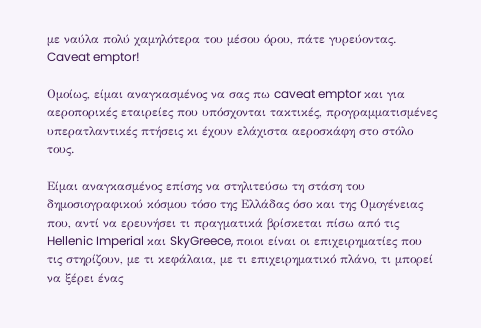με ναύλα πολύ χαμηλότερα του μέσου όρου, πάτε γυρεύοντας. Caveat emptor!

Ομοίως, είμαι αναγκασμένος να σας πω caveat emptor και για αεροπορικές εταιρείες που υπόσχονται τακτικές, προγραμματισμένες υπερατλαντικές πτήσεις κι έχουν ελάχιστα αεροσκάφη στο στόλο τους.

Είμαι αναγκασμένος επίσης να στηλιτεύσω τη στάση του δημοσιογραφικού κόσμου τόσο της Ελλάδας όσο και της Ομογένειας που, αντί να ερευνήσει τι πραγματικά βρίσκεται πίσω από τις Hellenic Imperial και SkyGreece, ποιοι είναι οι επιχειρηματίες που τις στηρίζουν, με τι κεφάλαια, με τι επιχειρηματικό πλάνο, τι μπορεί να ξέρει ένας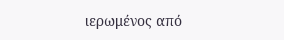ιερωμένος από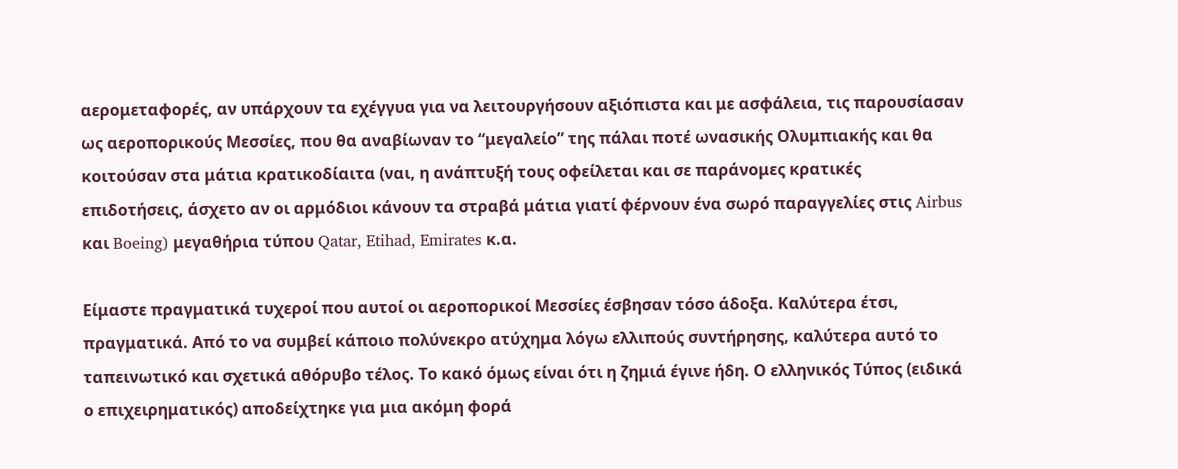αερομεταφορές, αν υπάρχουν τα εχέγγυα για να λειτουργήσουν αξιόπιστα και με ασφάλεια, τις παρουσίασαν ως αεροπορικούς Μεσσίες, που θα αναβίωναν το “μεγαλείο” της πάλαι ποτέ ωνασικής Ολυμπιακής και θα κοιτούσαν στα μάτια κρατικοδίαιτα (ναι, η ανάπτυξή τους οφείλεται και σε παράνομες κρατικές επιδοτήσεις, άσχετο αν οι αρμόδιοι κάνουν τα στραβά μάτια γιατί φέρνουν ένα σωρό παραγγελίες στις Airbus και Boeing) μεγαθήρια τύπου Qatar, Etihad, Emirates κ.α.

Είμαστε πραγματικά τυχεροί που αυτοί οι αεροπορικοί Μεσσίες έσβησαν τόσο άδοξα. Καλύτερα έτσι, πραγματικά. Από το να συμβεί κάποιο πολύνεκρο ατύχημα λόγω ελλιπούς συντήρησης, καλύτερα αυτό το ταπεινωτικό και σχετικά αθόρυβο τέλος. Το κακό όμως είναι ότι η ζημιά έγινε ήδη. Ο ελληνικός Τύπος (ειδικά ο επιχειρηματικός) αποδείχτηκε για μια ακόμη φορά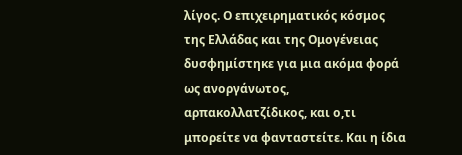λίγος. Ο επιχειρηματικός κόσμος της Ελλάδας και της Ομογένειας δυσφημίστηκε για μια ακόμα φορά ως ανοργάνωτος, αρπακολλατζίδικος, και ο,τι μπορείτε να φανταστείτε. Και η ίδια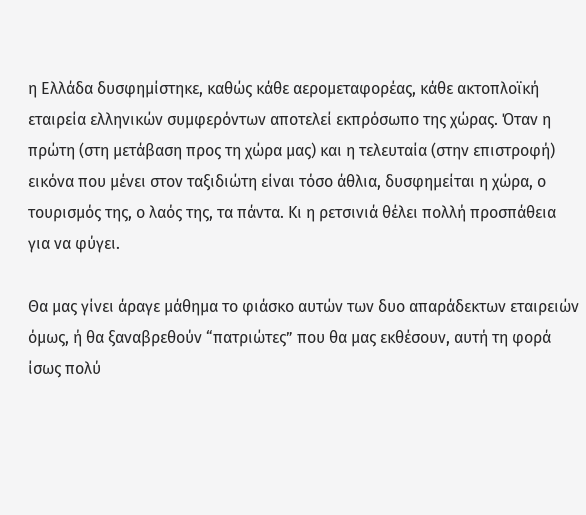η Ελλάδα δυσφημίστηκε, καθώς κάθε αερομεταφορέας, κάθε ακτοπλοϊκή εταιρεία ελληνικών συμφερόντων αποτελεί εκπρόσωπο της χώρας. Όταν η πρώτη (στη μετάβαση προς τη χώρα μας) και η τελευταία (στην επιστροφή) εικόνα που μένει στον ταξιδιώτη είναι τόσο άθλια, δυσφημείται η χώρα, ο τουρισμός της, ο λαός της, τα πάντα. Κι η ρετσινιά θέλει πολλή προσπάθεια για να φύγει.

Θα μας γίνει άραγε μάθημα το φιάσκο αυτών των δυο απαράδεκτων εταιρειών όμως, ή θα ξαναβρεθούν “πατριώτες” που θα μας εκθέσουν, αυτή τη φορά ίσως πολύ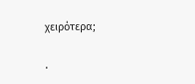χειρότερα;

.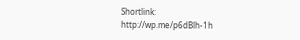Shortlink: http://wp.me/p6dBlh-1h